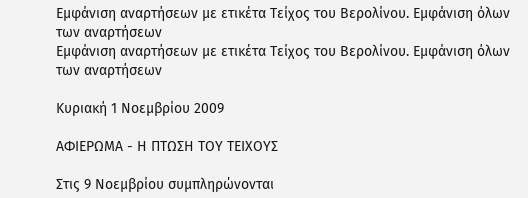Εμφάνιση αναρτήσεων με ετικέτα Τείχος του Βερολίνου. Εμφάνιση όλων των αναρτήσεων
Εμφάνιση αναρτήσεων με ετικέτα Τείχος του Βερολίνου. Εμφάνιση όλων των αναρτήσεων

Κυριακή 1 Νοεμβρίου 2009

ΑΦΙΕΡΩΜΑ - Η ΠΤΩΣΗ ΤΟΥ ΤΕΙΧΟΥΣ

Στις 9 Νοεμβρίου συμπληρώνονται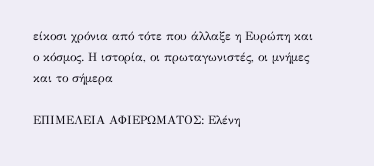είκοσι χρόνια από τότε που άλλαξε η Ευρώπη και ο κόσμος. Η ιστορία, οι πρωταγωνιστές, οι μνήμες και το σήμερα

ΕΠΙΜΕΛΕΙΑ ΑΦΙΕΡΩΜΑΤΟΣ: Ελένη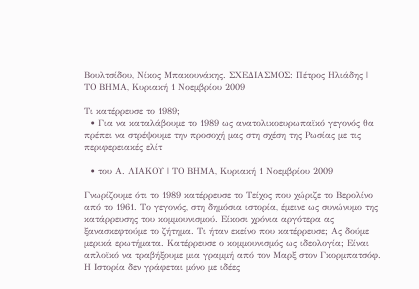Βουλτσίδου, Νίκος Μπακουνάκης. ΣΧΕΔΙΑΣΜΟΣ: Πέτρος Ηλιάδης | ΤΟ ΒΗΜΑ, Κυριακή 1 Νοεμβρίου 2009

Τι κατέρρευσε το 1989;
  • Για να καταλάβουμε το 1989 ως ανατολικοευρωπαϊκό γεγονός θα πρέπει να στρέψουμε την προσοχή μας στη σχέση της Ρωσίας με τις περιφερειακές ελίτ

  • του Α. ΛΙΑΚΟΥ | ΤΟ ΒΗΜΑ, Κυριακή 1 Νοεμβρίου 2009

Γνωρίζουμε ότι το 1989 κατέρρευσε το Τείχος που χώριζε το Βερολίνο από το 1961. Το γεγονός, στη δημόσια ιστορία, έμεινε ως συνώνυμο της κατάρρευσης του κομμουνισμού. Είκοσι χρόνια αργότερα ας ξανασκεφτούμε το ζήτημα. Τι ήταν εκείνο που κατέρρευσε; Ας δούμε μερικά ερωτήματα. Κατέρρευσε ο κομμουνισμός ως ιδεολογία; Είναι απλοϊκό να τραβήξουμε μια γραμμή από τον Μαρξ στον Γκορμπατσόφ. Η Ιστορία δεν γράφεται μόνο με ιδέες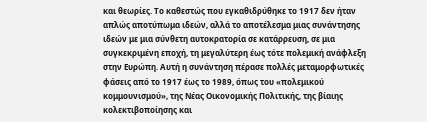και θεωρίες. Το καθεστώς που εγκαθιδρύθηκε το 1917 δεν ήταν απλώς αποτύπωμα ιδεών, αλλά το αποτέλεσμα μιας συνάντησης ιδεών με μια σύνθετη αυτοκρατορία σε κατάρρευση, σε μια συγκεκριμένη εποχή, τη μεγαλύτερη έως τότε πολεμική ανάφλεξη στην Ευρώπη. Αυτή η συνάντηση πέρασε πολλές μεταμορφωτικές φάσεις από το 1917 έως το 1989, όπως του «πολεμικού κομμουνισμού», της Νέας Οικονομικής Πολιτικής, της βίαιης κολεκτιβοποίησης και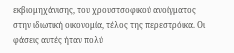εκβιομηχάνισης, του χρουστσοφικού ανοίγματος στην ιδιωτική οικονομία, τέλος της περεστρόικα. Οι φάσεις αυτές ήταν πολύ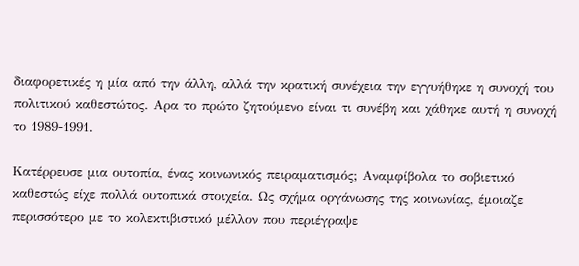διαφορετικές η μία από την άλλη, αλλά την κρατική συνέχεια την εγγυήθηκε η συνοχή του πολιτικού καθεστώτος. Αρα το πρώτο ζητούμενο είναι τι συνέβη και χάθηκε αυτή η συνοχή το 1989-1991.

Κατέρρευσε μια ουτοπία, ένας κοινωνικός πειραματισμός; Αναμφίβολα το σοβιετικό καθεστώς είχε πολλά ουτοπικά στοιχεία. Ως σχήμα οργάνωσης της κοινωνίας, έμοιαζε περισσότερο με το κολεκτιβιστικό μέλλον που περιέγραψε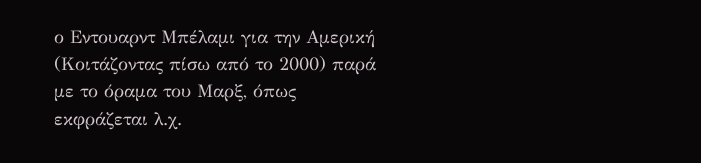ο Εντουαρντ Μπέλαμι για την Αμερική (Κοιτάζοντας πίσω από το 2000) παρά με το όραμα του Μαρξ, όπως εκφράζεται λ.χ.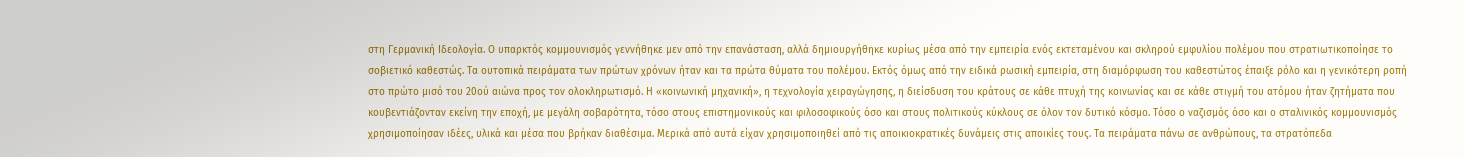στη Γερμανική Ιδεολογία. Ο υπαρκτός κομμουνισμός γεννήθηκε μεν από την επανάσταση, αλλά δημιουργήθηκε κυρίως μέσα από την εμπειρία ενός εκτεταμένου και σκληρού εμφυλίου πολέμου που στρατιωτικοποίησε το σοβιετικό καθεστώς. Τα ουτοπικά πειράματα των πρώτων χρόνων ήταν και τα πρώτα θύματα του πολέμου. Εκτός όμως από την ειδικά ρωσική εμπειρία, στη διαμόρφωση του καθεστώτος έπαιξε ρόλο και η γενικότερη ροπή στο πρώτο μισό του 20ού αιώνα προς τον ολοκληρωτισμό. Η «κοινωνική μηχανική», η τεχνολογία χειραγώγησης, η διείσδυση του κράτους σε κάθε πτυχή της κοινωνίας και σε κάθε στιγμή του ατόμου ήταν ζητήματα που κουβεντιάζονταν εκείνη την εποχή, με μεγάλη σοβαρότητα, τόσο στους επιστημονικούς και φιλοσοφικούς όσο και στους πολιτικούς κύκλους σε όλον τον δυτικό κόσμο. Τόσο ο ναζισμός όσο και ο σταλινικός κομμουνισμός χρησιμοποίησαν ιδέες, υλικά και μέσα που βρήκαν διαθέσιμα. Μερικά από αυτά είχαν χρησιμοποιηθεί από τις αποικιοκρατικές δυνάμεις στις αποικίες τους. Τα πειράματα πάνω σε ανθρώπους, τα στρατόπεδα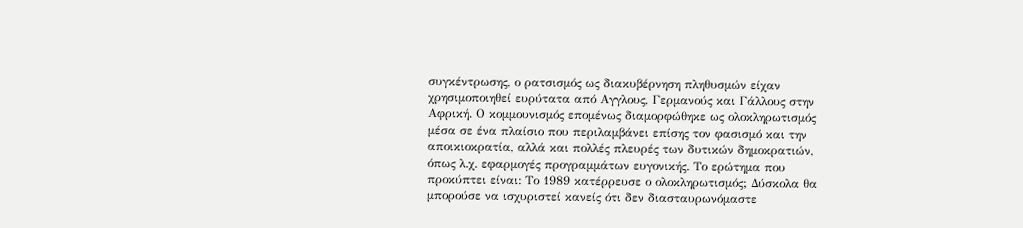συγκέντρωσης, ο ρατσισμός ως διακυβέρνηση πληθυσμών είχαν χρησιμοποιηθεί ευρύτατα από Αγγλους, Γερμανούς και Γάλλους στην Αφρική. Ο κομμουνισμός επομένως διαμορφώθηκε ως ολοκληρωτισμός μέσα σε ένα πλαίσιο που περιλαμβάνει επίσης τον φασισμό και την αποικιοκρατία, αλλά και πολλές πλευρές των δυτικών δημοκρατιών, όπως λ.χ. εφαρμογές προγραμμάτων ευγονικής. Το ερώτημα που προκύπτει είναι: Το 1989 κατέρρευσε ο ολοκληρωτισμός; Δύσκολα θα μπορούσε να ισχυριστεί κανείς ότι δεν διασταυρωνόμαστε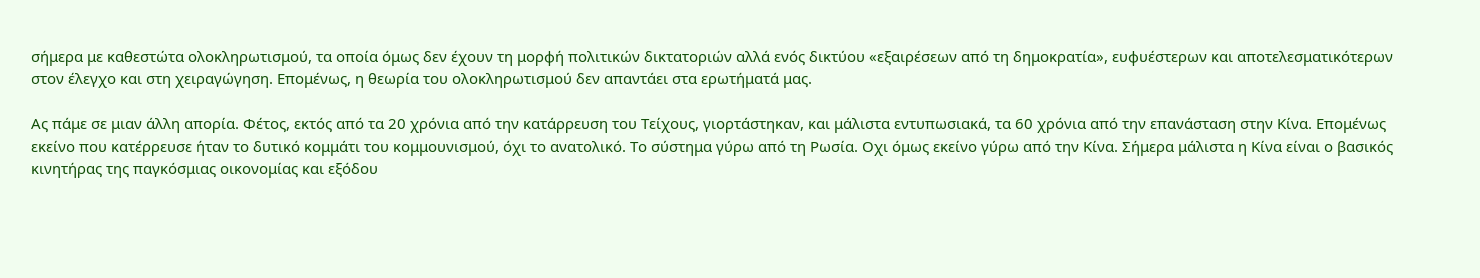σήμερα με καθεστώτα ολοκληρωτισμού, τα οποία όμως δεν έχουν τη μορφή πολιτικών δικτατοριών αλλά ενός δικτύου «εξαιρέσεων από τη δημοκρατία», ευφυέστερων και αποτελεσματικότερων στον έλεγχο και στη χειραγώγηση. Επομένως, η θεωρία του ολοκληρωτισμού δεν απαντάει στα ερωτήματά μας.

Ας πάμε σε μιαν άλλη απορία. Φέτος, εκτός από τα 20 χρόνια από την κατάρρευση του Τείχους, γιορτάστηκαν, και μάλιστα εντυπωσιακά, τα 60 χρόνια από την επανάσταση στην Κίνα. Επομένως εκείνο που κατέρρευσε ήταν το δυτικό κομμάτι του κομμουνισμού, όχι το ανατολικό. Το σύστημα γύρω από τη Ρωσία. Οχι όμως εκείνο γύρω από την Κίνα. Σήμερα μάλιστα η Κίνα είναι ο βασικός κινητήρας της παγκόσμιας οικονομίας και εξόδου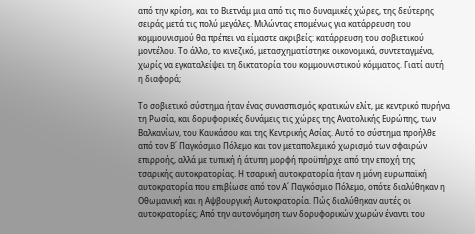από την κρίση, και το Βιετνάμ μια από τις πιο δυναμικές χώρες, της δεύτερης σειράς μετά τις πολύ μεγάλες. Μιλώντας επομένως για κατάρρευση του κομμουνισμού θα πρέπει να είμαστε ακριβείς: κατάρρευση του σοβιετικού μοντέλου. Το άλλο, το κινεζικό, μετασχηματίστηκε οικονομικά, συντεταγμένα, χωρίς να εγκαταλείψει τη δικτατορία του κομμουνιστικού κόμματος. Γιατί αυτή η διαφορά;

Το σοβιετικό σύστημα ήταν ένας συνασπισμός κρατικών ελίτ, με κεντρικό πυρήνα τη Ρωσία, και δορυφορικές δυνάμεις τις χώρες της Ανατολικής Ευρώπης, των Βαλκανίων, του Καυκάσου και της Κεντρικής Ασίας. Αυτό το σύστημα προήλθε από τον Β΄ Παγκόσμιο Πόλεμο και τον μεταπολεμικό χωρισμό των σφαιρών επιρροής, αλλά με τυπική ή άτυπη μορφή προϋπήρχε από την εποχή της τσαρικής αυτοκρατορίας. Η τσαρική αυτοκρατορία ήταν η μόνη ευρωπαϊκή αυτοκρατορία που επιβίωσε από τον Α΄ Παγκόσμιο Πόλεμο, οπότε διαλύθηκαν η Οθωμανική και η Αψβουργική Αυτοκρατορία. Πώς διαλύθηκαν αυτές οι αυτοκρατορίες; Από την αυτονόμηση των δορυφορικών χωρών έναντι του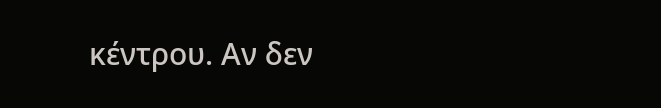κέντρου. Αν δεν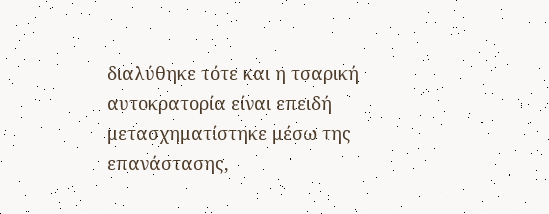διαλύθηκε τότε και η τσαρική αυτοκρατορία είναι επειδή μετασχηματίστηκε μέσω της επανάστασης,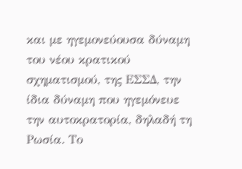και με ηγεμονεύουσα δύναμη του νέου κρατικού σχηματισμού, της ΕΣΣΔ, την ίδια δύναμη που ηγεμόνευε την αυτοκρατορία, δηλαδή τη Ρωσία. Το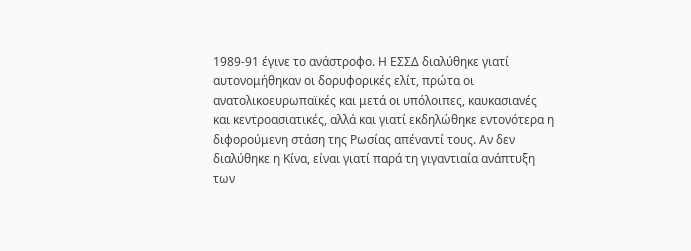1989-91 έγινε το ανάστροφο. Η ΕΣΣΔ διαλύθηκε γιατί αυτονομήθηκαν οι δορυφορικές ελίτ, πρώτα οι ανατολικοευρωπαϊκές και μετά οι υπόλοιπες, καυκασιανές και κεντροασιατικές, αλλά και γιατί εκδηλώθηκε εντονότερα η διφορούμενη στάση της Ρωσίας απέναντί τους. Αν δεν διαλύθηκε η Κίνα, είναι γιατί παρά τη γιγαντιαία ανάπτυξη των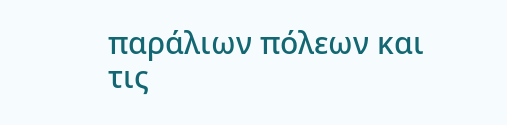παράλιων πόλεων και τις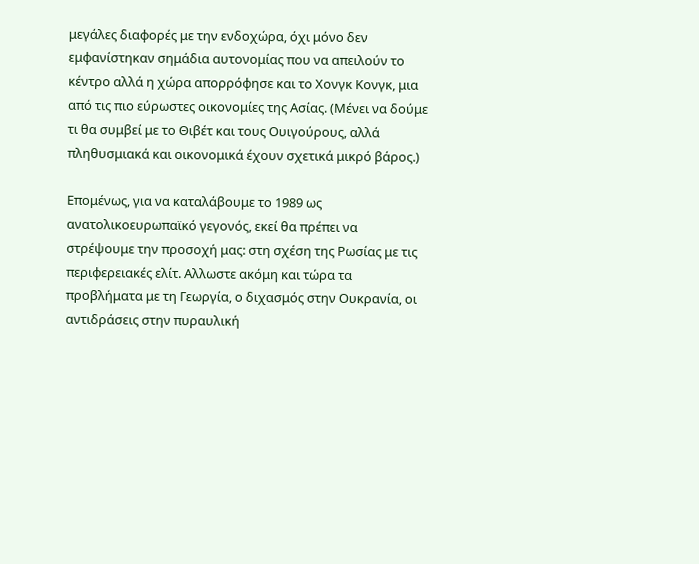μεγάλες διαφορές με την ενδοχώρα, όχι μόνο δεν εμφανίστηκαν σημάδια αυτονομίας που να απειλούν το κέντρο αλλά η χώρα απορρόφησε και το Χονγκ Κονγκ, μια από τις πιο εύρωστες οικονομίες της Ασίας. (Μένει να δούμε τι θα συμβεί με το Θιβέτ και τους Ουιγούρους, αλλά πληθυσμιακά και οικονομικά έχουν σχετικά μικρό βάρος.)

Επομένως, για να καταλάβουμε το 1989 ως ανατολικοευρωπαϊκό γεγονός, εκεί θα πρέπει να στρέψουμε την προσοχή μας: στη σχέση της Ρωσίας με τις περιφερειακές ελίτ. Αλλωστε ακόμη και τώρα τα προβλήματα με τη Γεωργία, ο διχασμός στην Ουκρανία, οι αντιδράσεις στην πυραυλική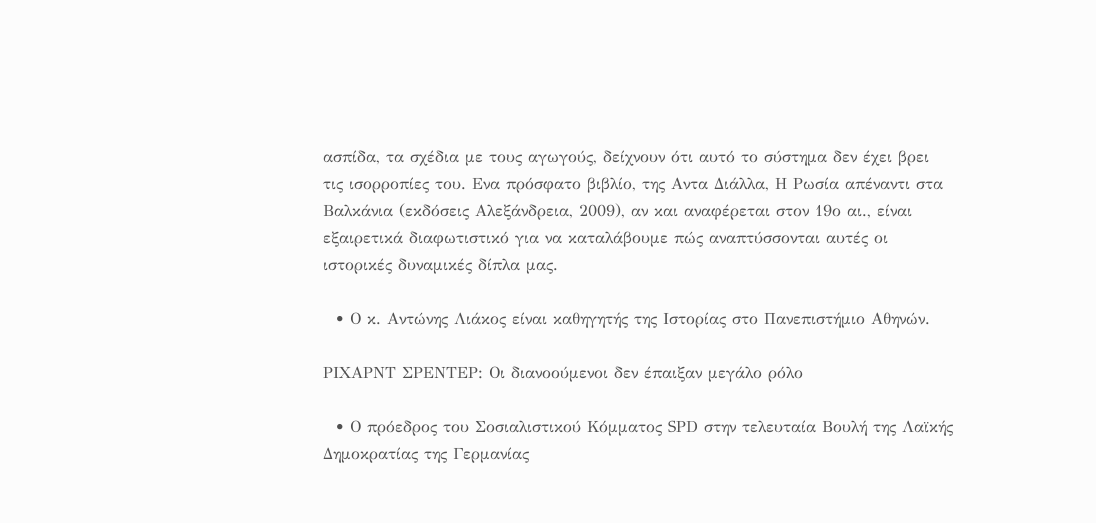ασπίδα, τα σχέδια με τους αγωγούς, δείχνουν ότι αυτό το σύστημα δεν έχει βρει τις ισορροπίες του. Ενα πρόσφατο βιβλίο, της Αντα Διάλλα, Η Ρωσία απέναντι στα Βαλκάνια (εκδόσεις Αλεξάνδρεια, 2009), αν και αναφέρεται στον 19ο αι., είναι εξαιρετικά διαφωτιστικό για να καταλάβουμε πώς αναπτύσσονται αυτές οι ιστορικές δυναμικές δίπλα μας.

  • Ο κ. Αντώνης Λιάκος είναι καθηγητής της Ιστορίας στο Πανεπιστήμιο Αθηνών.

ΡΙΧΑΡΝΤ ΣΡΕΝΤΕΡ: Οι διανοούμενοι δεν έπαιξαν μεγάλο ρόλο

  • Ο πρόεδρος του Σοσιαλιστικού Κόμματος SΡD στην τελευταία Βουλή της Λαϊκής Δημοκρατίας της Γερμανίας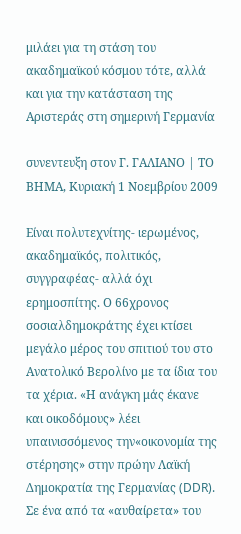μιλάει για τη στάση του ακαδημαϊκού κόσμου τότε, αλλά και για την κατάσταση της Αριστεράς στη σημερινή Γερμανία

συνεντευξη στον Γ. ΓΑΛΙΑΝΟ | ΤΟ ΒΗΜΑ, Κυριακή 1 Νοεμβρίου 2009

Είναι πολυτεχνίτης- ιερωμένος, ακαδημαϊκός, πολιτικός, συγγραφέας- αλλά όχι ερημοσπίτης. Ο 66χρονος σοσιαλδημοκράτης έχει κτίσει μεγάλο μέρος του σπιτιού του στο Ανατολικό Βερολίνο με τα ίδια του τα χέρια. «Η ανάγκη μάς έκανε και οικοδόμους» λέει υπαινισσόμενος την«οικονομία της στέρησης» στην πρώην Λαϊκή Δημοκρατία της Γερμανίας (DDR). Σε ένα από τα «αυθαίρετα» του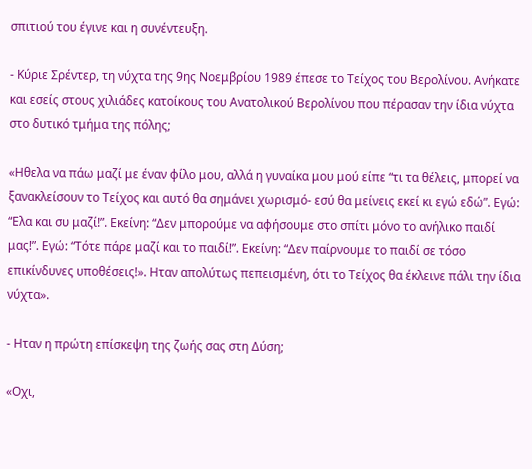σπιτιού του έγινε και η συνέντευξη.

- Κύριε Σρέντερ, τη νύχτα της 9ης Νοεμβρίου 1989 έπεσε το Τείχος του Βερολίνου. Ανήκατε και εσείς στους χιλιάδες κατοίκους του Ανατολικού Βερολίνου που πέρασαν την ίδια νύχτα στο δυτικό τμήμα της πόλης;

«Ηθελα να πάω μαζί με έναν φίλο μου, αλλά η γυναίκα μου μού είπε “τι τα θέλεις, μπορεί να ξανακλείσουν το Τείχος και αυτό θα σημάνει χωρισμό- εσύ θα μείνεις εκεί κι εγώ εδώ”. Εγώ: “Ελα και συ μαζί!”. Εκείνη: “Δεν μπορούμε να αφήσουμε στο σπίτι μόνο το ανήλικο παιδί μας!”. Εγώ: “Τότε πάρε μαζί και το παιδί!”. Εκείνη: “Δεν παίρνουμε το παιδί σε τόσο επικίνδυνες υποθέσεις!». Ηταν απολύτως πεπεισμένη, ότι το Τείχος θα έκλεινε πάλι την ίδια νύχτα».

- Ηταν η πρώτη επίσκεψη της ζωής σας στη Δύση;

«Οχι,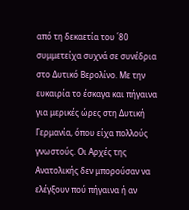από τη δεκαετία του ΄80 συμμετείχα συχνά σε συνέδρια στο Δυτικό Βερολίνο. Με την ευκαιρία το έσκαγα και πήγαινα για μερικές ώρες στη Δυτική Γερμανία, όπου είχα πολλούς γνωστούς. Οι Αρχές της Ανατολικής δεν μπορούσαν να ελέγξουν πού πήγαινα ή αν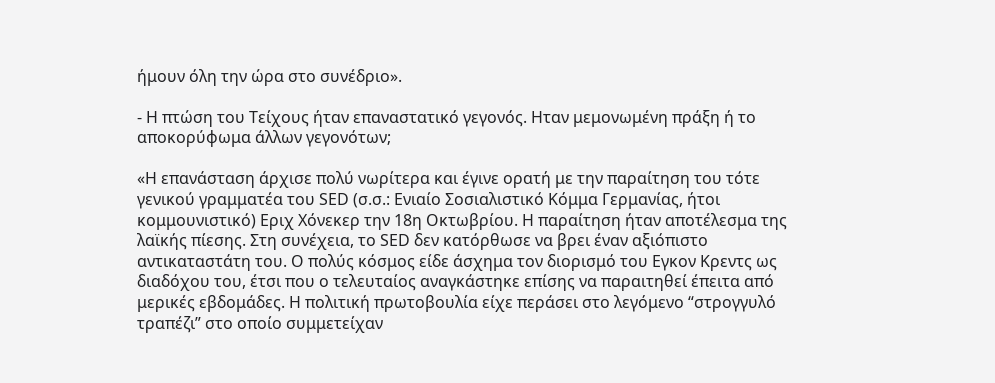ήμουν όλη την ώρα στο συνέδριο».

- Η πτώση του Τείχους ήταν επαναστατικό γεγονός. Ηταν μεμονωμένη πράξη ή το αποκορύφωμα άλλων γεγονότων;

«Η επανάσταση άρχισε πολύ νωρίτερα και έγινε ορατή με την παραίτηση του τότε γενικού γραμματέα του SΕD (σ.σ.: Ενιαίο Σοσιαλιστικό Κόμμα Γερμανίας, ήτοι κομμουνιστικό) Εριχ Χόνεκερ την 18η Οκτωβρίου. Η παραίτηση ήταν αποτέλεσμα της λαϊκής πίεσης. Στη συνέχεια, το SΕD δεν κατόρθωσε να βρει έναν αξιόπιστο αντικαταστάτη του. Ο πολύς κόσμος είδε άσχημα τον διορισμό του Εγκον Κρεντς ως διαδόχου του, έτσι που ο τελευταίος αναγκάστηκε επίσης να παραιτηθεί έπειτα από μερικές εβδομάδες. Η πολιτική πρωτοβουλία είχε περάσει στο λεγόμενο “στρογγυλό τραπέζι” στο οποίο συμμετείχαν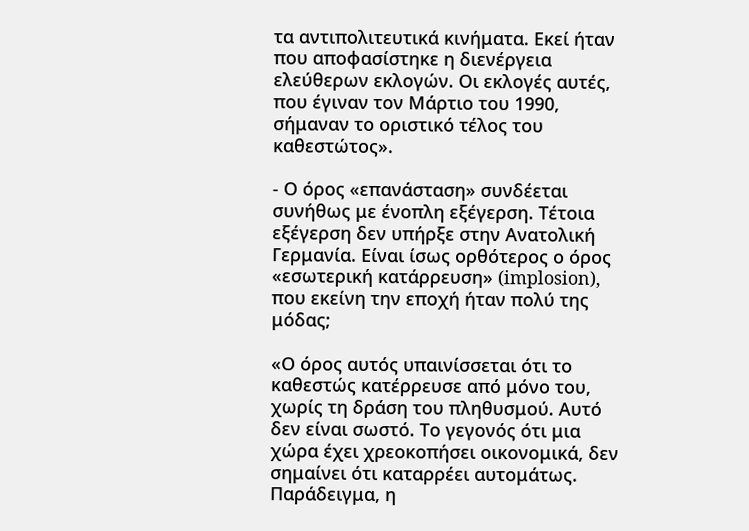τα αντιπολιτευτικά κινήματα. Εκεί ήταν που αποφασίστηκε η διενέργεια ελεύθερων εκλογών. Οι εκλογές αυτές, που έγιναν τον Μάρτιο του 1990, σήμαναν το οριστικό τέλος του καθεστώτος».

- Ο όρος «επανάσταση» συνδέεται συνήθως με ένοπλη εξέγερση. Τέτοια εξέγερση δεν υπήρξε στην Ανατολική Γερμανία. Είναι ίσως ορθότερος ο όρος «εσωτερική κατάρρευση» (implosion), που εκείνη την εποχή ήταν πολύ της μόδας;

«Ο όρος αυτός υπαινίσσεται ότι το καθεστώς κατέρρευσε από μόνο του, χωρίς τη δράση του πληθυσμού. Αυτό δεν είναι σωστό. Το γεγονός ότι μια χώρα έχει χρεοκοπήσει οικονομικά, δεν σημαίνει ότι καταρρέει αυτομάτως. Παράδειγμα, η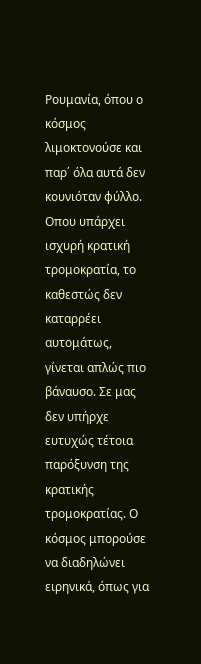Ρουμανία, όπου ο κόσμος λιμοκτονούσε και παρ΄ όλα αυτά δεν κουνιόταν φύλλο. Οπου υπάρχει ισχυρή κρατική τρομοκρατία, το καθεστώς δεν καταρρέει αυτομάτως, γίνεται απλώς πιο βάναυσο. Σε μας δεν υπήρχε ευτυχώς τέτοια παρόξυνση της κρατικής τρομοκρατίας. Ο κόσμος μπορούσε να διαδηλώνει ειρηνικά, όπως για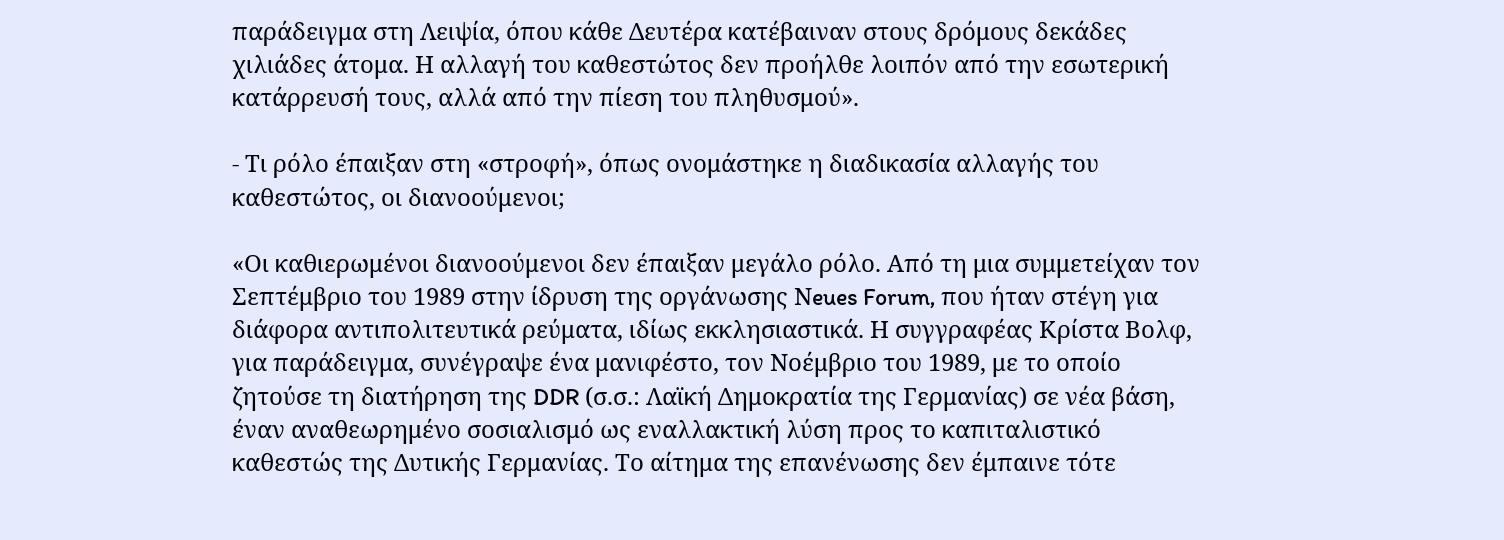παράδειγμα στη Λειψία, όπου κάθε Δευτέρα κατέβαιναν στους δρόμους δεκάδες χιλιάδες άτομα. Η αλλαγή του καθεστώτος δεν προήλθε λοιπόν από την εσωτερική κατάρρευσή τους, αλλά από την πίεση του πληθυσμού».

- Τι ρόλο έπαιξαν στη «στροφή», όπως ονομάστηκε η διαδικασία αλλαγής του καθεστώτος, οι διανοούμενοι;

«Οι καθιερωμένοι διανοούμενοι δεν έπαιξαν μεγάλο ρόλο. Από τη μια συμμετείχαν τον Σεπτέμβριο του 1989 στην ίδρυση της οργάνωσης Νeues Forum, που ήταν στέγη για διάφορα αντιπολιτευτικά ρεύματα, ιδίως εκκλησιαστικά. Η συγγραφέας Κρίστα Βολφ, για παράδειγμα, συνέγραψε ένα μανιφέστο, τον Νοέμβριο του 1989, με το οποίο ζητούσε τη διατήρηση της DDR (σ.σ.: Λαϊκή Δημοκρατία της Γερμανίας) σε νέα βάση, έναν αναθεωρημένο σοσιαλισμό ως εναλλακτική λύση προς το καπιταλιστικό καθεστώς της Δυτικής Γερμανίας. Το αίτημα της επανένωσης δεν έμπαινε τότε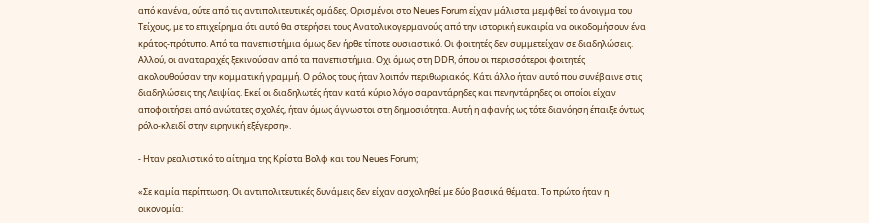από κανένα, ούτε από τις αντιπολιτευτικές ομάδες. Ορισμένοι στο Νeues Forum είχαν μάλιστα μεμφθεί το άνοιγμα του Τείχους, με το επιχείρημα ότι αυτό θα στερήσει τους Ανατολικογερμανούς από την ιστορική ευκαιρία να οικοδομήσουν ένα κράτος-πρότυπο. Από τα πανεπιστήμια όμως δεν ήρθε τίποτε ουσιαστικό. Οι φοιτητές δεν συμμετείχαν σε διαδηλώσεις. Αλλού, οι αναταραχές ξεκινούσαν από τα πανεπιστήμια. Οχι όμως στη DDR, όπου οι περισσότεροι φοιτητές ακολουθούσαν την κομματική γραμμή. Ο ρόλος τους ήταν λοιπόν περιθωριακός. Κάτι άλλο ήταν αυτό που συνέβαινε στις διαδηλώσεις της Λειψίας. Εκεί οι διαδηλωτές ήταν κατά κύριο λόγο σαραντάρηδες και πενηντάρηδες οι οποίοι είχαν αποφοιτήσει από ανώτατες σχολές, ήταν όμως άγνωστοι στη δημοσιότητα. Αυτή η αφανής ως τότε διανόηση έπαιξε όντως ρόλο-κλειδί στην ειρηνική εξέγερση».

- Ηταν ρεαλιστικό το αίτημα της Κρίστα Βολφ και του Νeues Forum;

«Σε καμία περίπτωση. Οι αντιπολιτευτικές δυνάμεις δεν είχαν ασχοληθεί με δύο βασικά θέματα. Το πρώτο ήταν η οικονομία: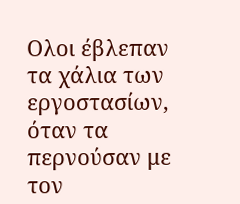Ολοι έβλεπαν τα χάλια των εργοστασίων, όταν τα περνούσαν με τον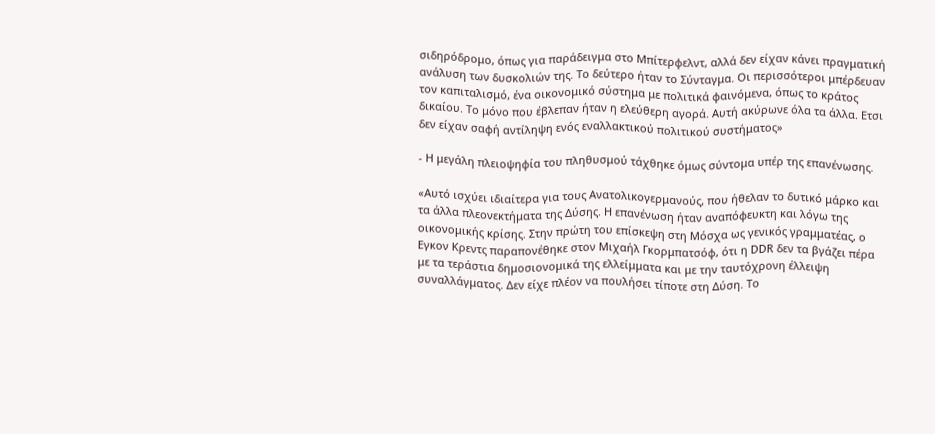σιδηρόδρομο, όπως για παράδειγμα στο Μπίτερφελντ, αλλά δεν είχαν κάνει πραγματική ανάλυση των δυσκολιών της. Το δεύτερο ήταν το Σύνταγμα. Οι περισσότεροι μπέρδευαν τον καπιταλισμό, ένα οικονομικό σύστημα με πολιτικά φαινόμενα, όπως το κράτος δικαίου. Το μόνο που έβλεπαν ήταν η ελεύθερη αγορά. Αυτή ακύρωνε όλα τα άλλα. Ετσι δεν είχαν σαφή αντίληψη ενός εναλλακτικού πολιτικού συστήματος»

- Η μεγάλη πλειοψηφία του πληθυσμού τάχθηκε όμως σύντομα υπέρ της επανένωσης.

«Αυτό ισχύει ιδιαίτερα για τους Ανατολικογερμανούς, που ήθελαν το δυτικό μάρκο και τα άλλα πλεονεκτήματα της Δύσης. Η επανένωση ήταν αναπόφευκτη και λόγω της οικονομικής κρίσης. Στην πρώτη του επίσκεψη στη Μόσχα ως γενικός γραμματέας, ο Εγκον Κρεντς παραπονέθηκε στον Μιχαήλ Γκορμπατσόφ, ότι η DDR δεν τα βγάζει πέρα με τα τεράστια δημοσιονομικά της ελλείμματα και με την ταυτόχρονη έλλειψη συναλλάγματος. Δεν είχε πλέον να πουλήσει τίποτε στη Δύση. Το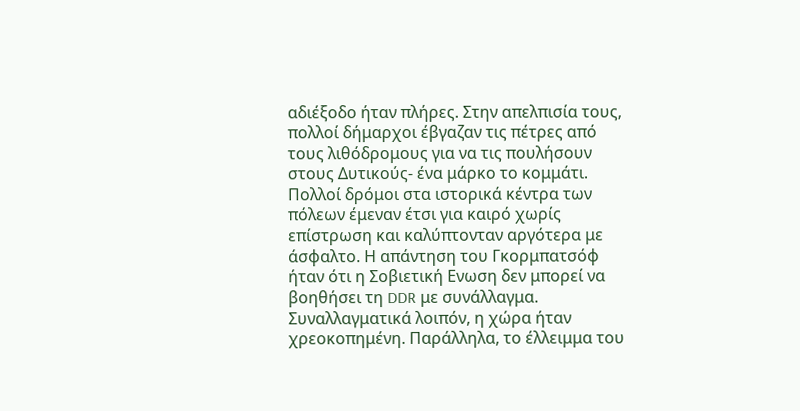αδιέξοδο ήταν πλήρες. Στην απελπισία τους, πολλοί δήμαρχοι έβγαζαν τις πέτρες από τους λιθόδρομους για να τις πουλήσουν στους Δυτικούς- ένα μάρκο το κομμάτι. Πολλοί δρόμοι στα ιστορικά κέντρα των πόλεων έμεναν έτσι για καιρό χωρίς επίστρωση και καλύπτονταν αργότερα με άσφαλτο. Η απάντηση του Γκορμπατσόφ ήταν ότι η Σοβιετική Ενωση δεν μπορεί να βοηθήσει τη DDR με συνάλλαγμα. Συναλλαγματικά λοιπόν, η χώρα ήταν χρεοκοπημένη. Παράλληλα, το έλλειμμα του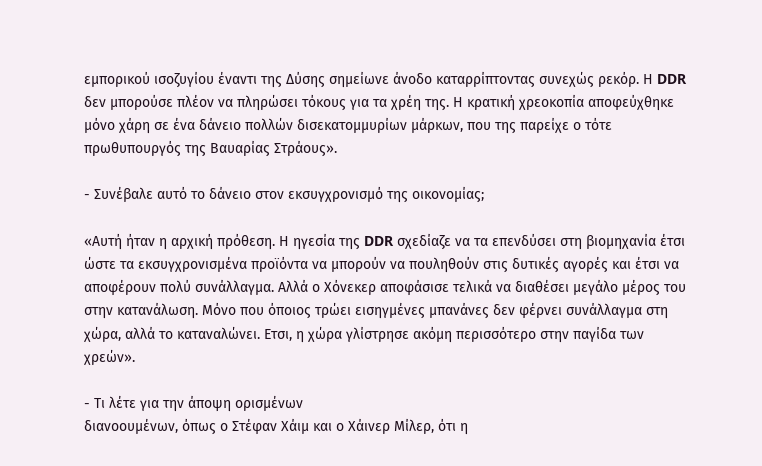εμπορικού ισοζυγίου έναντι της Δύσης σημείωνε άνοδο καταρρίπτοντας συνεχώς ρεκόρ. Η DDR δεν μπορούσε πλέον να πληρώσει τόκους για τα χρέη της. Η κρατική χρεοκοπία αποφεύχθηκε μόνο χάρη σε ένα δάνειο πολλών δισεκατομμυρίων μάρκων, που της παρείχε ο τότε πρωθυπουργός της Βαυαρίας Στράους».

- Συνέβαλε αυτό το δάνειο στον εκσυγχρονισμό της οικονομίας;

«Αυτή ήταν η αρχική πρόθεση. Η ηγεσία της DDR σχεδίαζε να τα επενδύσει στη βιομηχανία έτσι ώστε τα εκσυγχρονισμένα προϊόντα να μπορούν να πουληθούν στις δυτικές αγορές και έτσι να αποφέρουν πολύ συνάλλαγμα. Αλλά ο Χόνεκερ αποφάσισε τελικά να διαθέσει μεγάλο μέρος του στην κατανάλωση. Μόνο που όποιος τρώει εισηγμένες μπανάνες δεν φέρνει συνάλλαγμα στη χώρα, αλλά το καταναλώνει. Ετσι, η χώρα γλίστρησε ακόμη περισσότερο στην παγίδα των χρεών».

- Τι λέτε για την άποψη ορισμένων
διανοουμένων, όπως ο Στέφαν Χάιμ και ο Χάινερ Μίλερ, ότι η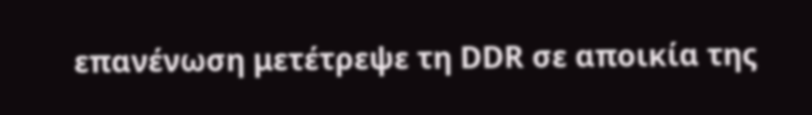επανένωση μετέτρεψε τη DDR σε αποικία της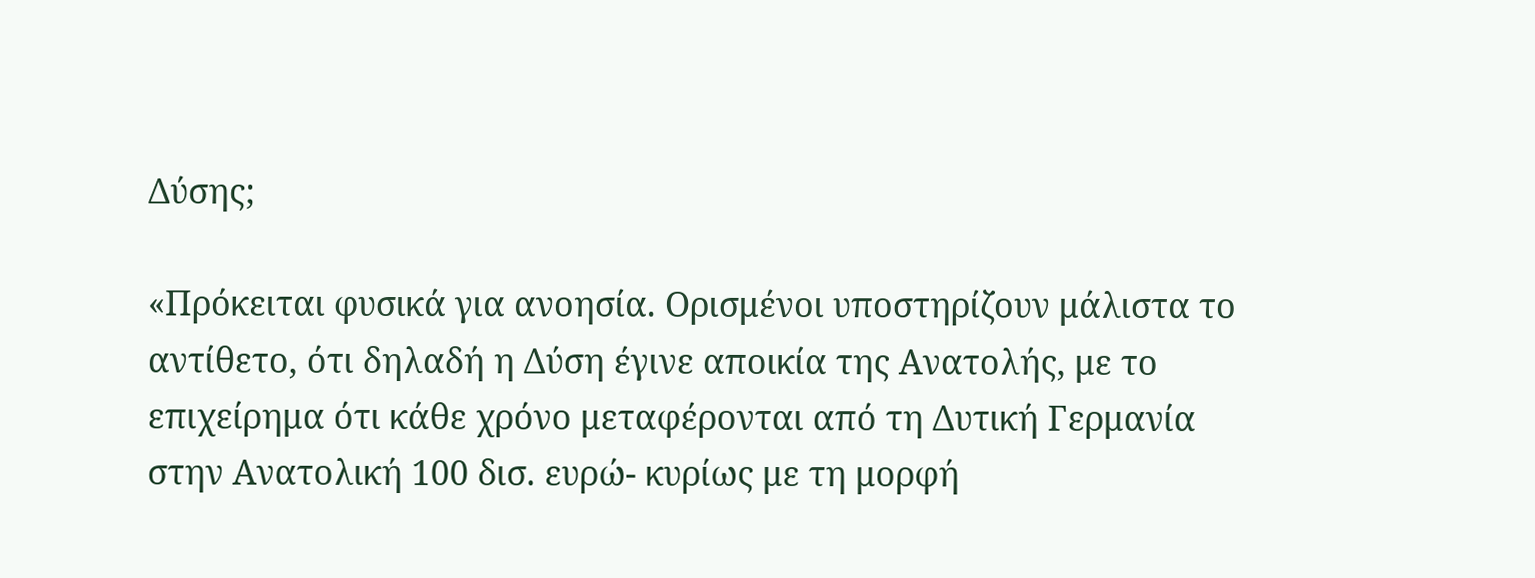Δύσης;

«Πρόκειται φυσικά για ανοησία. Ορισμένοι υποστηρίζουν μάλιστα το αντίθετο, ότι δηλαδή η Δύση έγινε αποικία της Ανατολής, με το επιχείρημα ότι κάθε χρόνο μεταφέρονται από τη Δυτική Γερμανία στην Ανατολική 100 δισ. ευρώ- κυρίως με τη μορφή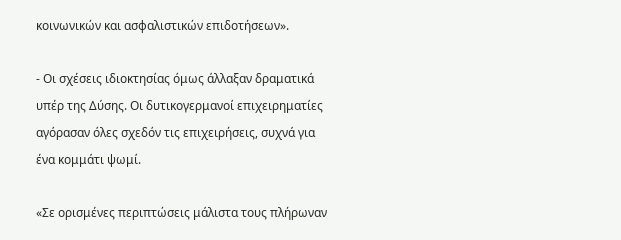κοινωνικών και ασφαλιστικών επιδοτήσεων».

- Οι σχέσεις ιδιοκτησίας όμως άλλαξαν δραματικά υπέρ της Δύσης. Οι δυτικογερμανοί επιχειρηματίες αγόρασαν όλες σχεδόν τις επιχειρήσεις, συχνά για ένα κομμάτι ψωμί.

«Σε ορισμένες περιπτώσεις μάλιστα τους πλήρωναν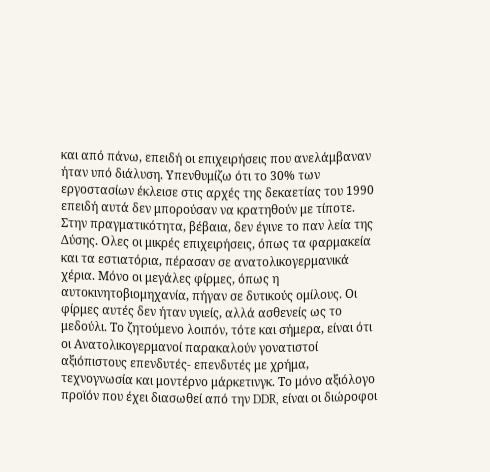και από πάνω, επειδή οι επιχειρήσεις που ανελάμβαναν ήταν υπό διάλυση. Υπενθυμίζω ότι το 30% των εργοστασίων έκλεισε στις αρχές της δεκαετίας του 1990 επειδή αυτά δεν μπορούσαν να κρατηθούν με τίποτε. Στην πραγματικότητα, βέβαια, δεν έγινε το παν λεία της Δύσης. Ολες οι μικρές επιχειρήσεις, όπως τα φαρμακεία και τα εστιατόρια, πέρασαν σε ανατολικογερμανικά χέρια. Μόνο οι μεγάλες φίρμες, όπως η αυτοκινητοβιομηχανία, πήγαν σε δυτικούς ομίλους. Οι φίρμες αυτές δεν ήταν υγιείς, αλλά ασθενείς ως το μεδούλι. Το ζητούμενο λοιπόν, τότε και σήμερα, είναι ότι οι Ανατολικογερμανοί παρακαλούν γονατιστοί αξιόπιστους επενδυτές- επενδυτές με χρήμα, τεχνογνωσία και μοντέρνο μάρκετινγκ. Το μόνο αξιόλογο προϊόν που έχει διασωθεί από την DDR, είναι οι διώροφοι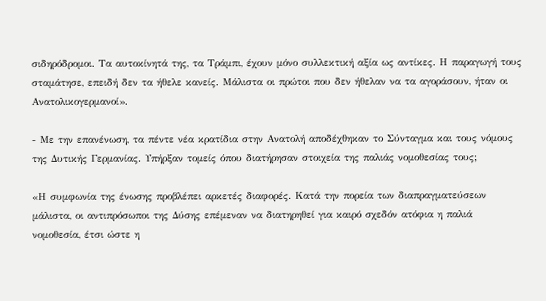σιδηρόδρομοι. Τα αυτοκίνητά της, τα Τράμπι, έχουν μόνο συλλεκτική αξία ως αντίκες. Η παραγωγή τους σταμάτησε, επειδή δεν τα ήθελε κανείς. Μάλιστα οι πρώτοι που δεν ήθελαν να τα αγοράσουν, ήταν οι Ανατολικογερμανοί».

- Με την επανένωση, τα πέντε νέα κρατίδια στην Ανατολή αποδέχθηκαν το Σύνταγμα και τους νόμους της Δυτικής Γερμανίας. Υπήρξαν τομείς όπου διατήρησαν στοιχεία της παλιάς νομοθεσίας τους;

«Η συμφωνία της ένωσης προβλέπει αρκετές διαφορές. Κατά την πορεία των διαπραγματεύσεων μάλιστα, οι αντιπρόσωποι της Δύσης επέμεναν να διατηρηθεί για καιρό σχεδόν ατόφια η παλιά νομοθεσία, έτσι ώστε η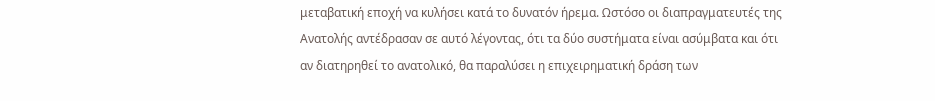μεταβατική εποχή να κυλήσει κατά το δυνατόν ήρεμα. Ωστόσο οι διαπραγματευτές της Ανατολής αντέδρασαν σε αυτό λέγοντας, ότι τα δύο συστήματα είναι ασύμβατα και ότι αν διατηρηθεί το ανατολικό, θα παραλύσει η επιχειρηματική δράση των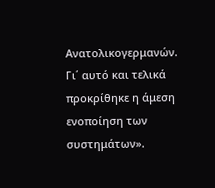Ανατολικογερμανών. Γι΄ αυτό και τελικά προκρίθηκε η άμεση ενοποίηση των συστημάτων».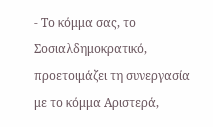- Το κόμμα σας, το Σοσιαλδημοκρατικό, προετοιμάζει τη συνεργασία με το κόμμα Αριστερά,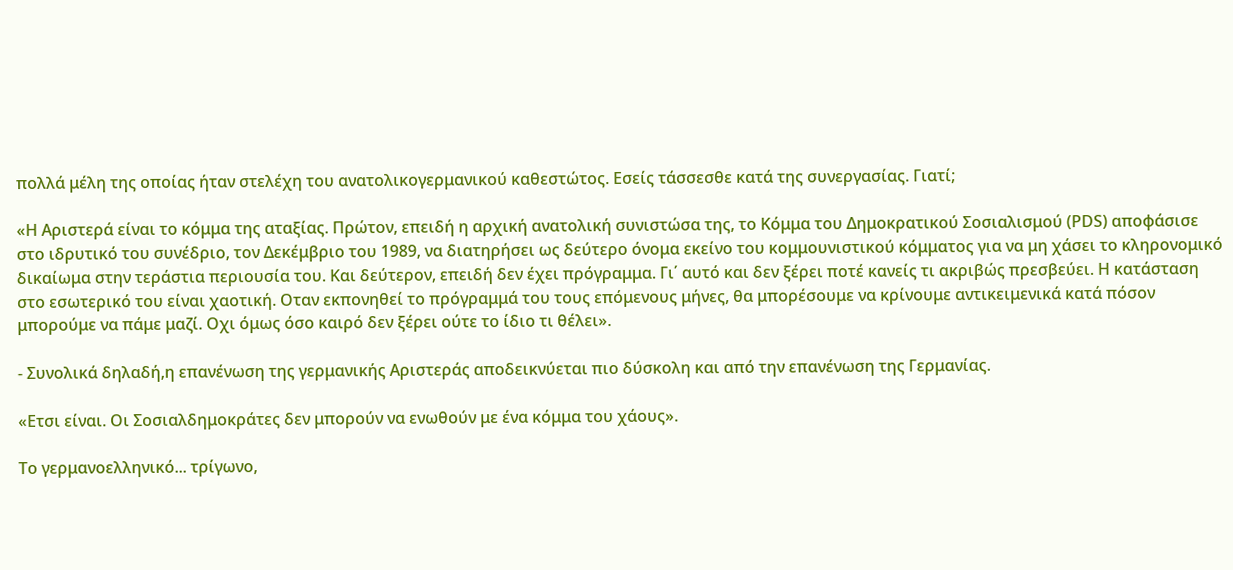πολλά μέλη της οποίας ήταν στελέχη του ανατολικογερμανικού καθεστώτος. Εσείς τάσσεσθε κατά της συνεργασίας. Γιατί;

«Η Αριστερά είναι το κόμμα της αταξίας. Πρώτον, επειδή η αρχική ανατολική συνιστώσα της, το Κόμμα του Δημοκρατικού Σοσιαλισμού (ΡDS) αποφάσισε στο ιδρυτικό του συνέδριο, τον Δεκέμβριο του 1989, να διατηρήσει ως δεύτερο όνομα εκείνο του κομμουνιστικού κόμματος για να μη χάσει το κληρονομικό δικαίωμα στην τεράστια περιουσία του. Και δεύτερον, επειδή δεν έχει πρόγραμμα. Γι΄ αυτό και δεν ξέρει ποτέ κανείς τι ακριβώς πρεσβεύει. Η κατάσταση στο εσωτερικό του είναι χαοτική. Οταν εκπονηθεί το πρόγραμμά του τους επόμενους μήνες, θα μπορέσουμε να κρίνουμε αντικειμενικά κατά πόσον μπορούμε να πάμε μαζί. Οχι όμως όσο καιρό δεν ξέρει ούτε το ίδιο τι θέλει».

- Συνολικά δηλαδή,η επανένωση της γερμανικής Αριστεράς αποδεικνύεται πιο δύσκολη και από την επανένωση της Γερμανίας.

«Ετσι είναι. Οι Σοσιαλδημοκράτες δεν μπορούν να ενωθούν με ένα κόμμα του χάους».

Το γερμανοελληνικό... τρίγωνο,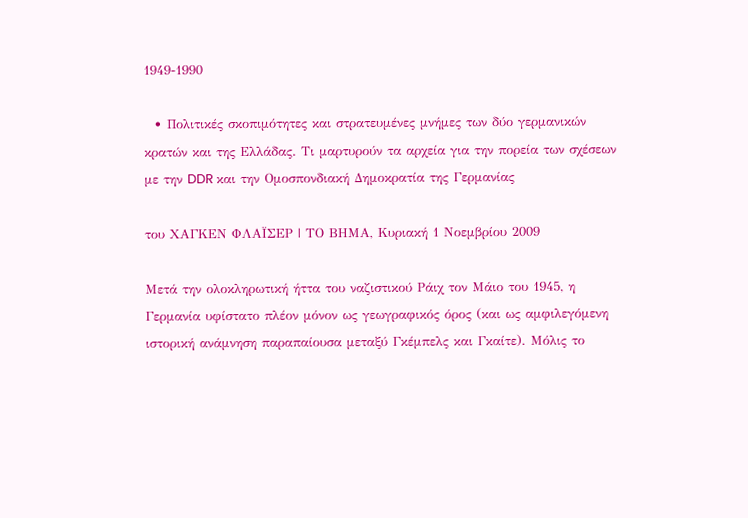1949-1990

  • Πολιτικές σκοπιμότητες και στρατευμένες μνήμες των δύο γερμανικών κρατών και της Ελλάδας. Τι μαρτυρούν τα αρχεία για την πορεία των σχέσεων με την DDR και την Ομοσπονδιακή Δημοκρατία της Γερμανίας

του XAΓΚΕΝ ΦΛΑΪΣΕΡ | ΤΟ ΒΗΜΑ, Κυριακή 1 Νοεμβρίου 2009

Μετά την ολοκληρωτική ήττα του ναζιστικού Ράιχ τον Μάιο του 1945, η Γερμανία υφίστατο πλέον μόνον ως γεωγραφικός όρος (και ως αμφιλεγόμενη ιστορική ανάμνηση παραπαίουσα μεταξύ Γκέμπελς και Γκαίτε). Μόλις το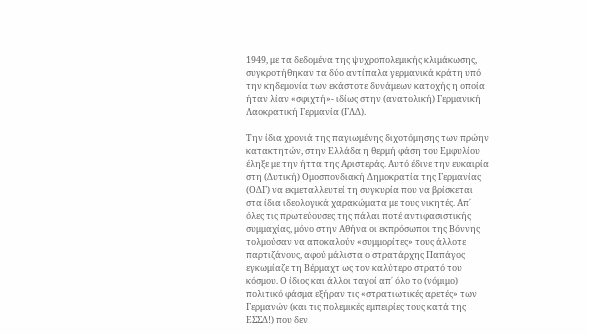1949, με τα δεδομένα της ψυχροπολεμικής κλιμάκωσης, συγκροτήθηκαν τα δύο αντίπαλα γερμανικά κράτη υπό την κηδεμονία των εκάστοτε δυνάμεων κατοχής η οποία ήταν λίαν «σφιχτή»- ιδίως στην (ανατολική) Γερμανική Λαοκρατική Γερμανία (ΓΛΔ).

Την ίδια χρονιά της παγιωμένης διχοτόμησης των πρώην κατακτητών, στην Ελλάδα η θερμή φάση του Εμφυλίου έληξε με την ήττα της Αριστεράς. Αυτό έδινε την ευκαιρία στη (Δυτική) Ομοσπονδιακή Δημοκρατία της Γερμανίας (ΟΔΓ) να εκμεταλλευτεί τη συγκυρία που να βρίσκεται στα ίδια ιδεολογικά χαρακώματα με τους νικητές. Απ΄ όλες τις πρωτεύουσες της πάλαι ποτέ αντιφασιστικής συμμαχίας, μόνο στην Αθήνα οι εκπρόσωποι της Βόννης τολμούσαν να αποκαλούν «συμμορίτες» τους άλλοτε παρτιζάνους, αφού μάλιστα ο στρατάρχης Παπάγος εγκωμίαζε τη Βέρμαχτ ως τον καλύτερο στρατό του κόσμου. Ο ίδιος και άλλοι ταγοί απ΄ όλο το (νόμιμο) πολιτικό φάσμα εξήραν τις «στρατιωτικές αρετές» των Γερμανών (και τις πολεμικές εμπειρίες τους κατά της ΕΣΣΔ!) που δεν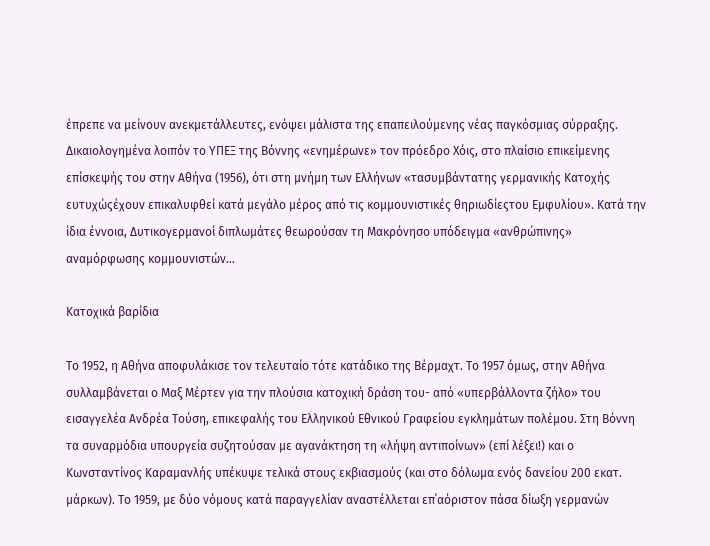έπρεπε να μείνουν ανεκμετάλλευτες, ενόψει μάλιστα της επαπειλούμενης νέας παγκόσμιας σύρραξης. Δικαιολογημένα λοιπόν το ΥΠΕΞ της Βόννης «ενημέρωνε» τον πρόεδρο Χόις, στο πλαίσιο επικείμενης επίσκεψής του στην Αθήνα (1956), ότι στη μνήμη των Ελλήνων «τασυμβάντατης γερμανικής Κατοχής ευτυχώςέχουν επικαλυφθεί κατά μεγάλο μέρος από τις κομμουνιστικές θηριωδίεςτου Εμφυλίου». Κατά την ίδια έννοια, Δυτικογερμανοί διπλωμάτες θεωρούσαν τη Μακρόνησο υπόδειγμα «ανθρώπινης» αναμόρφωσης κομμουνιστών...

Κατοχικά βαρίδια

Το 1952, η Αθήνα αποφυλάκισε τον τελευταίο τότε κατάδικο της Βέρμαχτ. Το 1957 όμως, στην Αθήνα συλλαμβάνεται ο Μαξ Μέρτεν για την πλούσια κατοχική δράση του- από «υπερβάλλοντα ζήλο» του εισαγγελέα Ανδρέα Τούση, επικεφαλής του Ελληνικού Εθνικού Γραφείου εγκλημάτων πολέμου. Στη Βόννη τα συναρμόδια υπουργεία συζητούσαν με αγανάκτηση τη «λήψη αντιποίνων» (επί λέξει!) και ο Κωνσταντίνος Καραμανλής υπέκυψε τελικά στους εκβιασμούς (και στο δόλωμα ενός δανείου 200 εκατ. μάρκων). Το 1959, με δύο νόμους κατά παραγγελίαν αναστέλλεται επ΄αόριστον πάσα δίωξη γερμανών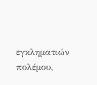εγκληματιών πολέμου,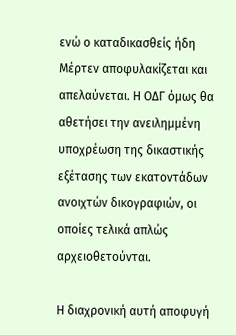ενώ ο καταδικασθείς ήδη Μέρτεν αποφυλακίζεται και απελαύνεται. Η ΟΔΓ όμως θα αθετήσει την ανειλημμένη υποχρέωση της δικαστικής εξέτασης των εκατοντάδων ανοιχτών δικογραφιών, οι οποίες τελικά απλώς αρχειοθετούνται.

Η διαχρονική αυτή αποφυγή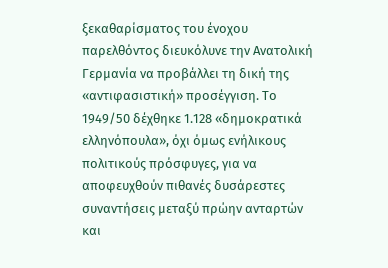ξεκαθαρίσματος του ένοχου παρελθόντος διευκόλυνε την Ανατολική Γερμανία να προβάλλει τη δική της «αντιφασιστική» προσέγγιση. Το 1949/50 δέχθηκε 1.128 «δημοκρατικά ελληνόπουλα», όχι όμως ενήλικους πολιτικούς πρόσφυγες, για να αποφευχθούν πιθανές δυσάρεστες συναντήσεις μεταξύ πρώην ανταρτών και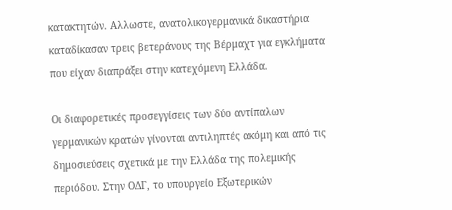κατακτητών. Αλλωστε, ανατολικογερμανικά δικαστήρια καταδίκασαν τρεις βετεράνους της Βέρμαχτ για εγκλήματα που είχαν διαπράξει στην κατεχόμενη Ελλάδα.

Οι διαφορετικές προσεγγίσεις των δύο αντίπαλων γερμανικών κρατών γίνονται αντιληπτές ακόμη και από τις δημοσιεύσεις σχετικά με την Ελλάδα της πολεμικής περιόδου. Στην ΟΔΓ, το υπουργείο Εξωτερικών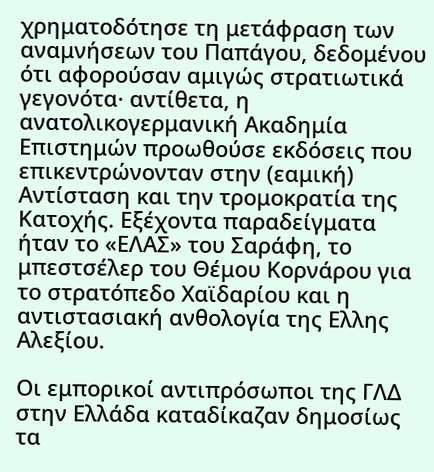χρηματοδότησε τη μετάφραση των αναμνήσεων του Παπάγου, δεδομένου ότι αφορούσαν αμιγώς στρατιωτικά γεγονότα· αντίθετα, η ανατολικογερμανική Ακαδημία Επιστημών προωθούσε εκδόσεις που επικεντρώνονταν στην (εαμική) Αντίσταση και την τρομοκρατία της Κατοχής. Εξέχοντα παραδείγματα ήταν το «ΕΛΑΣ» του Σαράφη, το μπεστσέλερ του Θέμου Κορνάρου για το στρατόπεδο Χαϊδαρίου και η αντιστασιακή ανθολογία της Ελλης Αλεξίου.

Οι εμπορικοί αντιπρόσωποι της ΓΛΔ στην Ελλάδα καταδίκαζαν δημοσίως τα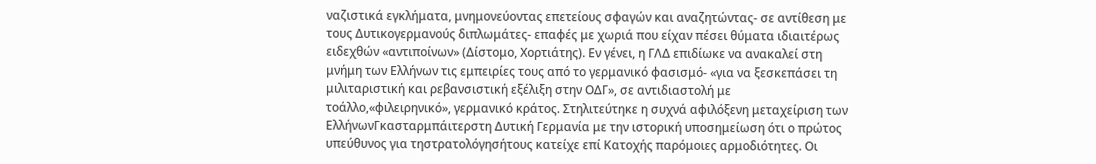ναζιστικά εγκλήματα, μνημονεύοντας επετείους σφαγών και αναζητώντας- σε αντίθεση με τους Δυτικογερμανούς διπλωμάτες- επαφές με χωριά που είχαν πέσει θύματα ιδιαιτέρως ειδεχθών «αντιποίνων» (Δίστομο, Χορτιάτης). Εν γένει, η ΓΛΔ επιδίωκε να ανακαλεί στη μνήμη των Ελλήνων τις εμπειρίες τους από το γερμανικό φασισμό- «για να ξεσκεπάσει τη μιλιταριστική και ρεβανσιστική εξέλιξη στην ΟΔΓ», σε αντιδιαστολή με τοάλλο,«φιλειρηνικό», γερμανικό κράτος. Στηλιτεύτηκε η συχνά αφιλόξενη μεταχείριση των ΕλλήνωνΓκασταρμπάιτερστη Δυτική Γερμανία με την ιστορική υποσημείωση ότι ο πρώτος υπεύθυνος για τηστρατολόγησήτους κατείχε επί Κατοχής παρόμοιες αρμοδιότητες. Οι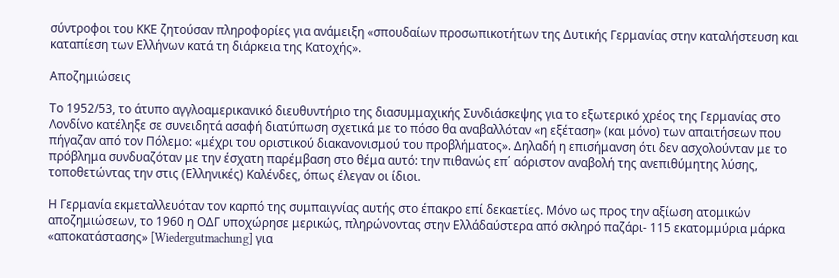σύντροφοι του ΚΚΕ ζητούσαν πληροφορίες για ανάμειξη «σπουδαίων προσωπικοτήτων της Δυτικής Γερμανίας στην καταλήστευση και καταπίεση των Ελλήνων κατά τη διάρκεια της Κατοχής».

Αποζημιώσεις

Το 1952/53, το άτυπο αγγλοαμερικανικό διευθυντήριο της διασυμμαχικής Συνδιάσκεψης για το εξωτερικό χρέος της Γερμανίας στο Λονδίνο κατέληξε σε συνειδητά ασαφή διατύπωση σχετικά με το πόσο θα αναβαλλόταν «η εξέταση» (και μόνο) των απαιτήσεων που πήγαζαν από τον Πόλεμο: «μέχρι του οριστικού διακανονισμού του προβλήματος». Δηλαδή η επισήμανση ότι δεν ασχολούνταν με το πρόβλημα συνδυαζόταν με την έσχατη παρέμβαση στο θέμα αυτό: την πιθανώς επ΄ αόριστον αναβολή της ανεπιθύμητης λύσης, τοποθετώντας την στις (Ελληνικές) Καλένδες, όπως έλεγαν οι ίδιοι.

Η Γερμανία εκμεταλλευόταν τον καρπό της συμπαιγνίας αυτής στο έπακρο επί δεκαετίες. Μόνο ως προς την αξίωση ατομικών αποζημιώσεων, το 1960 η ΟΔΓ υποχώρησε μερικώς, πληρώνοντας στην Ελλάδαύστερα από σκληρό παζάρι- 115 εκατομμύρια μάρκα «αποκατάστασης» [Wiedergutmachung] για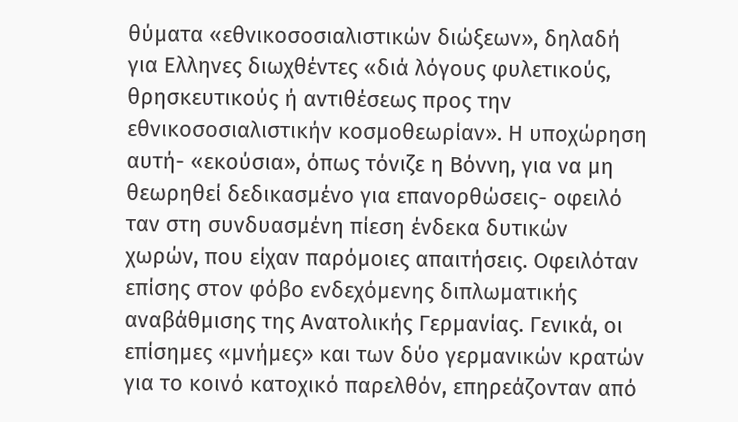θύματα «εθνικοσοσιαλιστικών διώξεων», δηλαδή για Ελληνες διωχθέντες «διά λόγους φυλετικούς, θρησκευτικούς ή αντιθέσεως προς την εθνικοσοσιαλιστικήν κοσμοθεωρίαν». Η υποχώρηση αυτή- «εκούσια», όπως τόνιζε η Βόννη, για να μη θεωρηθεί δεδικασμένο για επανορθώσεις- οφειλό ταν στη συνδυασμένη πίεση ένδεκα δυτικών χωρών, που είχαν παρόμοιες απαιτήσεις. Οφειλόταν επίσης στον φόβο ενδεχόμενης διπλωματικής αναβάθμισης της Ανατολικής Γερμανίας. Γενικά, οι επίσημες «μνήμες» και των δύο γερμανικών κρατών για το κοινό κατοχικό παρελθόν, επηρεάζονταν από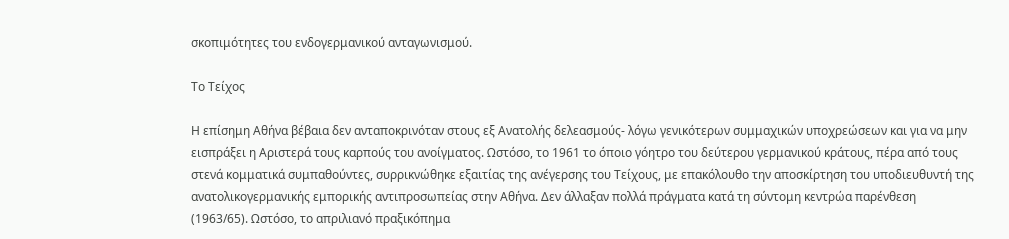σκοπιμότητες του ενδογερμανικού ανταγωνισμού.

Το Τείχος

Η επίσημη Αθήνα βέβαια δεν ανταποκρινόταν στους εξ Ανατολής δελεασμούς- λόγω γενικότερων συμμαχικών υποχρεώσεων και για να μην εισπράξει η Αριστερά τους καρπούς του ανοίγματος. Ωστόσο, το 1961 το όποιο γόητρο του δεύτερου γερμανικού κράτους, πέρα από τους στενά κομματικά συμπαθούντες, συρρικνώθηκε εξαιτίας της ανέγερσης του Τείχους, με επακόλουθο την αποσκίρτηση του υποδιευθυντή της ανατολικογερμανικής εμπορικής αντιπροσωπείας στην Αθήνα. Δεν άλλαξαν πολλά πράγματα κατά τη σύντομη κεντρώα παρένθεση (1963/65). Ωστόσο, το απριλιανό πραξικόπημα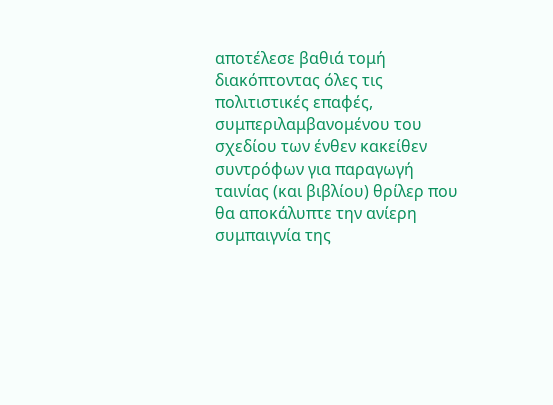αποτέλεσε βαθιά τομή διακόπτοντας όλες τις πολιτιστικές επαφές, συμπεριλαμβανομένου του σχεδίου των ένθεν κακείθεν συντρόφων για παραγωγή ταινίας (και βιβλίου) θρίλερ που θα αποκάλυπτε την ανίερη συμπαιγνία της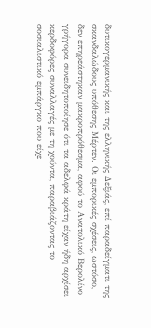δυτικογερμανικής και της ελληνικής Δεξιάς, επί παραδείγματι της σκανδαλώδους υπόθεσης Μέρτεν. Οι εμπορικές σχέσεις, ωστόσο, δεν επηρεάστηκαν μακροπρόθεσμα, αφού το Ανατολικό Βερολίνο γρήγορα συνειδητοποίησε ότι τα αδελφά κράτη είχαν ήδη αρχίσει κερδοφόρες συναλλαγές με τη χούντα, παραβιάζοντας το σοσιαλιστικό εμπάργκο που είχε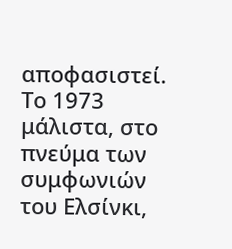αποφασιστεί. Το 1973 μάλιστα, στο πνεύμα των συμφωνιών του Ελσίνκι,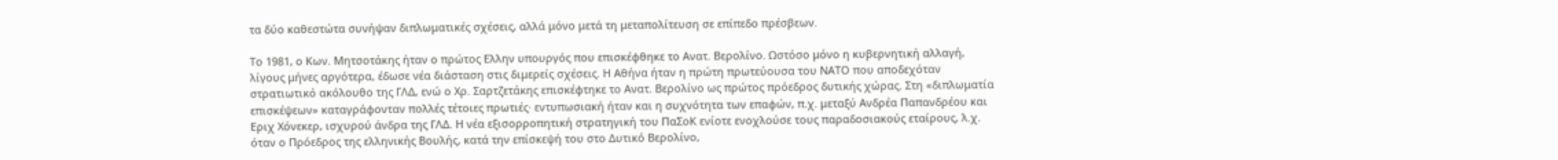τα δύο καθεστώτα συνήψαν διπλωματικές σχέσεις, αλλά μόνο μετά τη μεταπολίτευση σε επίπεδο πρέσβεων.

Το 1981, ο Κων. Μητσοτάκης ήταν ο πρώτος Ελλην υπουργός που επισκέφθηκε το Ανατ. Βερολίνο. Ωστόσο μόνο η κυβερνητική αλλαγή, λίγους μήνες αργότερα, έδωσε νέα διάσταση στις διμερείς σχέσεις. Η Αθήνα ήταν η πρώτη πρωτεύουσα του ΝΑΤΟ που αποδεχόταν στρατιωτικό ακόλουθο της ΓΛΔ, ενώ ο Χρ. Σαρτζετάκης επισκέφτηκε το Ανατ. Βερολίνο ως πρώτος πρόεδρος δυτικής χώρας. Στη «διπλωματία επισκέψεων» καταγράφονταν πολλές τέτοιες πρωτιές· εντυπωσιακή ήταν και η συχνότητα των επαφών, π.χ. μεταξύ Ανδρέα Παπανδρέου και Εριχ Χόνεκερ, ισχυρού άνδρα της ΓΛΔ. Η νέα εξισορροπητική στρατηγική του ΠαΣοΚ ενίοτε ενοχλούσε τους παραδοσιακούς εταίρους, λ.χ. όταν ο Πρόεδρος της ελληνικής Βουλής, κατά την επίσκεψή του στο Δυτικό Βερολίνο,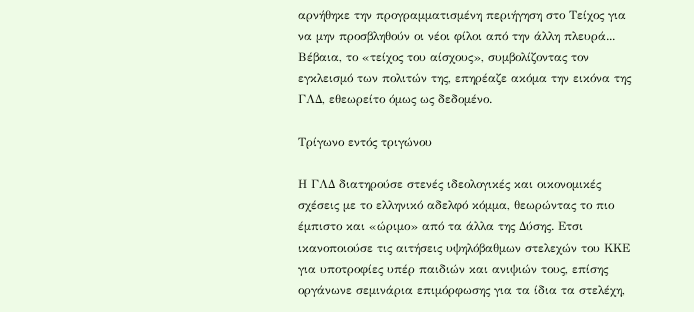αρνήθηκε την προγραμματισμένη περιήγηση στο Τείχος για να μην προσβληθούν οι νέοι φίλοι από την άλλη πλευρά... Βέβαια, το «τείχος του αίσχους», συμβολίζοντας τον εγκλεισμό των πολιτών της, επηρέαζε ακόμα την εικόνα της ΓΛΔ, εθεωρείτο όμως ως δεδομένο.

Τρίγωνο εντός τριγώνου

Η ΓΛΔ διατηρούσε στενές ιδεολογικές και οικονομικές σχέσεις με το ελληνικό αδελφό κόμμα, θεωρώντας το πιο έμπιστο και «ώριμο» από τα άλλα της Δύσης. Ετσι ικανοποιούσε τις αιτήσεις υψηλόβαθμων στελεχών του ΚΚΕ για υποτροφίες υπέρ παιδιών και ανιψιών τους, επίσης οργάνωνε σεμινάρια επιμόρφωσης για τα ίδια τα στελέχη,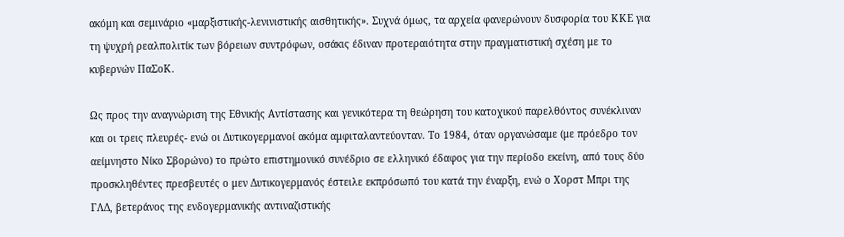ακόμη και σεμινάριο «μαρξιστικής-λενινιστικής αισθητικής». Συχνά όμως, τα αρχεία φανερώνουν δυσφορία του ΚΚΕ για τη ψυχρή ρεαλπολιτίκ των βόρειων συντρόφων, οσάκις έδιναν προτεραιότητα στην πραγματιστική σχέση με το κυβερνών ΠαΣοΚ.

Ως προς την αναγνώριση της Εθνικής Αντίστασης και γενικότερα τη θεώρηση του κατοχικού παρελθόντος συνέκλιναν και οι τρεις πλευρές- ενώ οι Δυτικογερμανοί ακόμα αμφιταλαντεύονταν. Το 1984, όταν οργανώσαμε (με πρόεδρο τον αείμνηστο Νίκο Σβορώνο) το πρώτο επιστημονικό συνέδριο σε ελληνικό έδαφος για την περίοδο εκείνη, από τους δύο προσκληθέντες πρεσβευτές ο μεν Δυτικογερμανός έστειλε εκπρόσωπό του κατά την έναρξη, ενώ ο Χορστ Μπρι της ΓΛΔ, βετεράνος της ενδογερμανικής αντιναζιστικής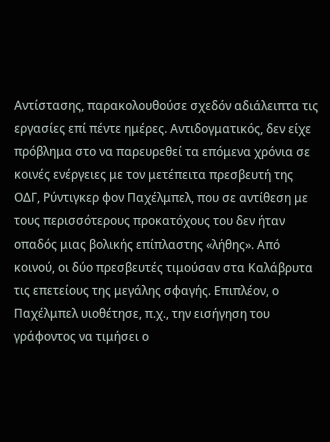Αντίστασης, παρακολουθούσε σχεδόν αδιάλειπτα τις εργασίες επί πέντε ημέρες. Αντιδογματικός, δεν είχε πρόβλημα στο να παρευρεθεί τα επόμενα χρόνια σε κοινές ενέργειες με τον μετέπειτα πρεσβευτή της ΟΔΓ, Ρύντιγκερ φον Παχέλμπελ, που σε αντίθεση με τους περισσότερους προκατόχους του δεν ήταν οπαδός μιας βολικής επίπλαστης «λήθης». Από κοινού, οι δύο πρεσβευτές τιμούσαν στα Καλάβρυτα τις επετείους της μεγάλης σφαγής. Επιπλέον, ο Παχέλμπελ υιοθέτησε, π.χ., την εισήγηση του γράφοντος να τιμήσει ο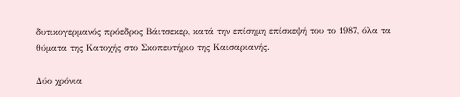δυτικογερμανός πρόεδρος Βάιτσεκερ, κατά την επίσημη επίσκεψή του το 1987, όλα τα θύματα της Κατοχής στο Σκοπευτήριο της Καισαριανής.

Δύο χρόνια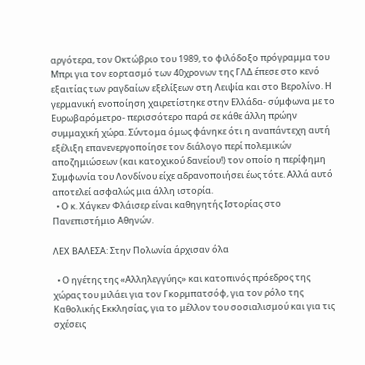αργότερα, τον Οκτώβριο του 1989, το φιλόδοξο πρόγραμμα του Μπρι για τον εορτασμό των 40χρονων της ΓΛΔ έπεσε στο κενό εξαιτίας των ραγδαίων εξελίξεων στη Λειψία και στο Βερολίνο. Η γερμανική ενοποίηση χαιρετίστηκε στην Ελλάδα- σύμφωνα με το Ευρωβαρόμετρο- περισσότερο παρά σε κάθε άλλη πρώην συμμαχική χώρα. Σύντομα όμως φάνηκε ότι η αναπάντεχη αυτή εξέλιξη επανενεργοποίησε τον διάλογο περί πολεμικών αποζημιώσεων (και κατοχικού δανείου!) τον οποίο η περίφημη Συμφωνία του Λονδίνου είχε αδρανοποιήσει έως τότε. Αλλά αυτό αποτελεί ασφαλώς μια άλλη ιστορία.
  • Ο κ. Χάγκεν Φλάισερ είναι καθηγητής Ιστορίας στο Πανεπιστήμιο Αθηνών.

ΛΕΧ ΒΑΛΕΣΑ: Στην Πολωνία άρχισαν όλα

  • Ο ηγέτης της «Αλληλεγγύης» και κατοπινός πρόεδρος της χώρας του μιλάει για τον Γκορμπατσόφ, για τον ρόλο της Καθολικής Εκκλησίας, για το μέλλον του σοσιαλισμού και για τις σχέσεις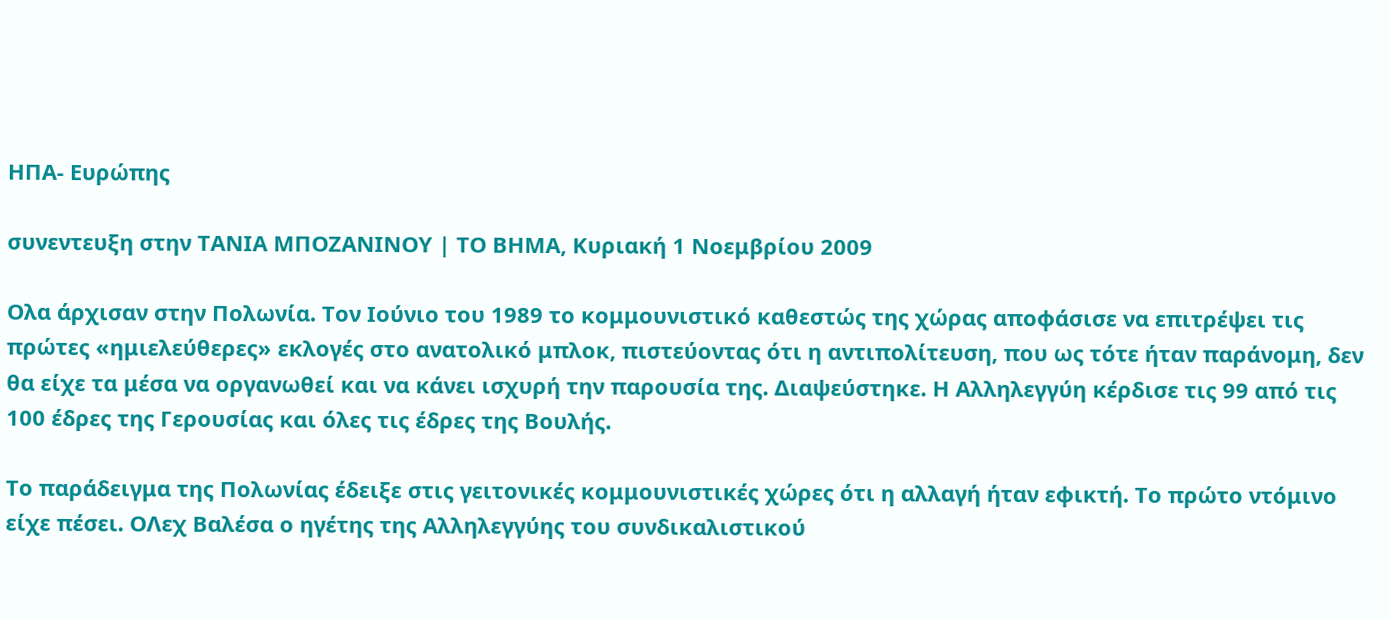ΗΠΑ- Ευρώπης

συνεντευξη στην ΤΑΝΙΑ ΜΠΟΖΑΝΙΝΟΥ | ΤΟ ΒΗΜΑ, Κυριακή 1 Νοεμβρίου 2009

Ολα άρχισαν στην Πολωνία. Τον Ιούνιο του 1989 το κομμουνιστικό καθεστώς της χώρας αποφάσισε να επιτρέψει τις πρώτες «ημιελεύθερες» εκλογές στο ανατολικό μπλοκ, πιστεύοντας ότι η αντιπολίτευση, που ως τότε ήταν παράνομη, δεν θα είχε τα μέσα να οργανωθεί και να κάνει ισχυρή την παρουσία της. Διαψεύστηκε. Η Αλληλεγγύη κέρδισε τις 99 από τις 100 έδρες της Γερουσίας και όλες τις έδρες της Βουλής.

Το παράδειγμα της Πολωνίας έδειξε στις γειτονικές κομμουνιστικές χώρες ότι η αλλαγή ήταν εφικτή. Το πρώτο ντόμινο είχε πέσει. ΟΛεχ Βαλέσα ο ηγέτης της Αλληλεγγύης του συνδικαλιστικού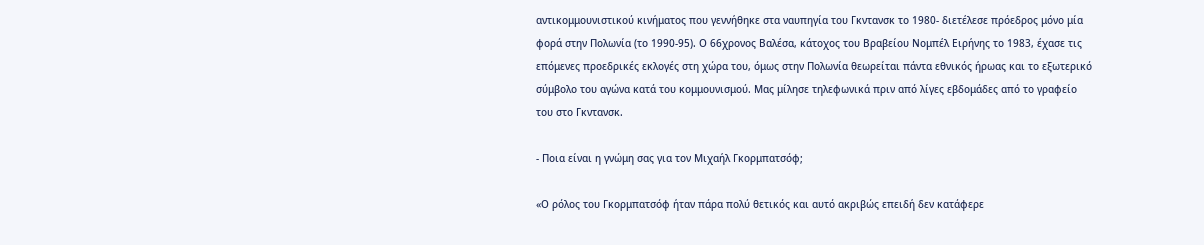αντικομμουνιστικού κινήματος που γεννήθηκε στα ναυπηγία του Γκντανσκ το 1980- διετέλεσε πρόεδρος μόνο μία φορά στην Πολωνία (το 1990-95). Ο 66χρονος Βαλέσα, κάτοχος του Βραβείου Νομπέλ Ειρήνης το 1983, έχασε τις επόμενες προεδρικές εκλογές στη χώρα του, όμως στην Πολωνία θεωρείται πάντα εθνικός ήρωας και το εξωτερικό σύμβολο του αγώνα κατά του κομμουνισμού. Μας μίλησε τηλεφωνικά πριν από λίγες εβδομάδες από το γραφείο του στο Γκντανσκ.

- Ποια είναι η γνώμη σας για τον Μιχαήλ Γκορμπατσόφ;

«Ο ρόλος του Γκορμπατσόφ ήταν πάρα πολύ θετικός και αυτό ακριβώς επειδή δεν κατάφερε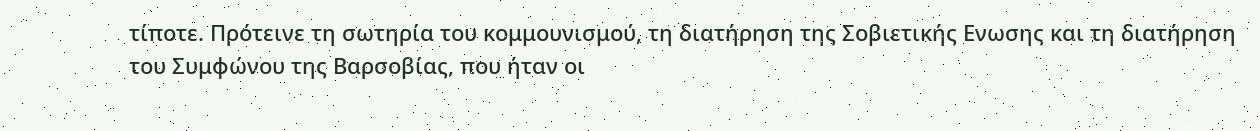τίποτε. Πρότεινε τη σωτηρία του κομμουνισμού, τη διατήρηση της Σοβιετικής Ενωσης και τη διατήρηση του Συμφώνου της Βαρσοβίας, που ήταν οι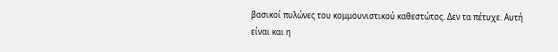βασικοί πυλώνες του κομμουνιστικού καθεστώτος. Δεν τα πέτυχε. Αυτή είναι και η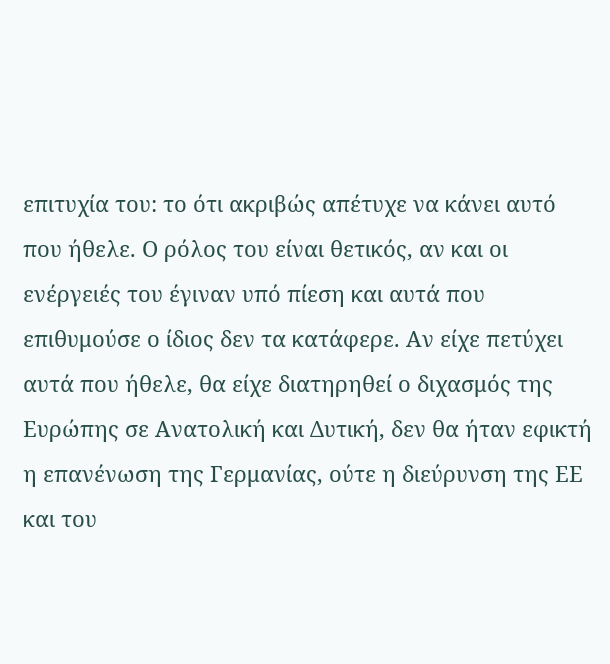επιτυχία του: το ότι ακριβώς απέτυχε να κάνει αυτό που ήθελε. Ο ρόλος του είναι θετικός, αν και οι ενέργειές του έγιναν υπό πίεση και αυτά που επιθυμούσε ο ίδιος δεν τα κατάφερε. Αν είχε πετύχει αυτά που ήθελε, θα είχε διατηρηθεί ο διχασμός της Ευρώπης σε Ανατολική και Δυτική, δεν θα ήταν εφικτή η επανένωση της Γερμανίας, ούτε η διεύρυνση της ΕΕ και του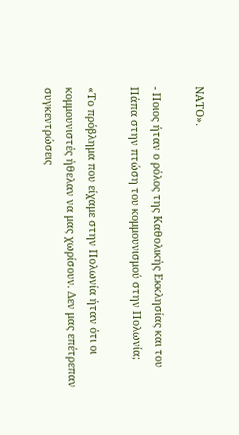ΝΑΤΟ».

- Ποιος ήταν ο ρόλος της Καθολικής Εκκλησίας και του Πάπα στην πτώση του κομμουνισμού στην Πολωνία;

«Το πρόβλημα που είχαμε στην Πολωνία ήταν ότι οι κομμουνιστές ήθελαν να μας χωρίσουν. Δεν μας επέτρεπαν συγκεντρώσεις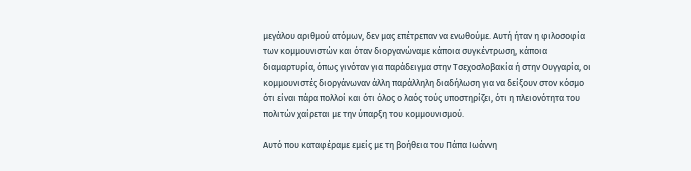μεγάλου αριθμού ατόμων, δεν μας επέτρεπαν να ενωθούμε. Αυτή ήταν η φιλοσοφία των κομμουνιστών και όταν διοργανώναμε κάποια συγκέντρωση, κάποια διαμαρτυρία, όπως γινόταν για παράδειγμα στην Τσεχοσλοβακία ή στην Ουγγαρία, οι κομμουνιστές διοργάνωναν άλλη παράλληλη διαδήλωση για να δείξουν στον κόσμο ότι είναι πάρα πολλοί και ότι όλος ο λαός τούς υποστηρίζει, ότι η πλειονότητα του πολιτών χαίρεται με την ύπαρξη του κομμουνισμού.

Αυτό που καταφέραμε εμείς με τη βοήθεια του Πάπα Ιωάννη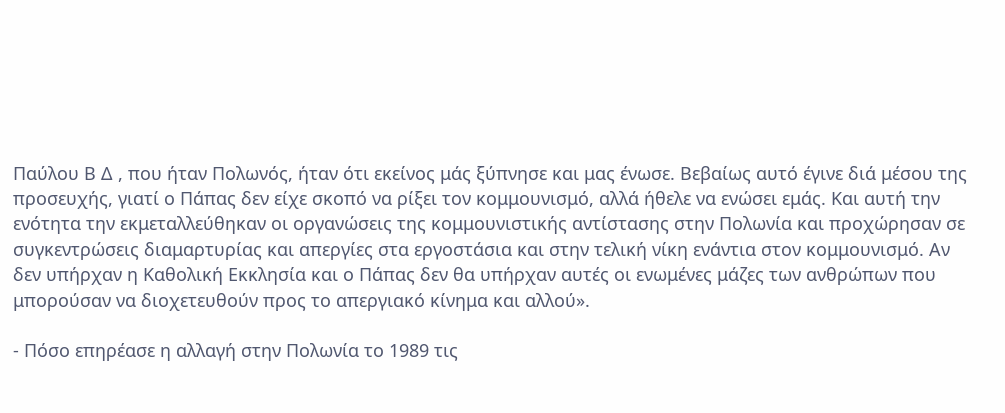Παύλου Β Δ , που ήταν Πολωνός, ήταν ότι εκείνος μάς ξύπνησε και μας ένωσε. Βεβαίως αυτό έγινε διά μέσου της προσευχής, γιατί ο Πάπας δεν είχε σκοπό να ρίξει τον κομμουνισμό, αλλά ήθελε να ενώσει εμάς. Και αυτή την ενότητα την εκμεταλλεύθηκαν οι οργανώσεις της κομμουνιστικής αντίστασης στην Πολωνία και προχώρησαν σε συγκεντρώσεις διαμαρτυρίας και απεργίες στα εργοστάσια και στην τελική νίκη ενάντια στον κομμουνισμό. Αν δεν υπήρχαν η Καθολική Εκκλησία και ο Πάπας δεν θα υπήρχαν αυτές οι ενωμένες μάζες των ανθρώπων που μπορούσαν να διοχετευθούν προς το απεργιακό κίνημα και αλλού».

- Πόσο επηρέασε η αλλαγή στην Πολωνία το 1989 τις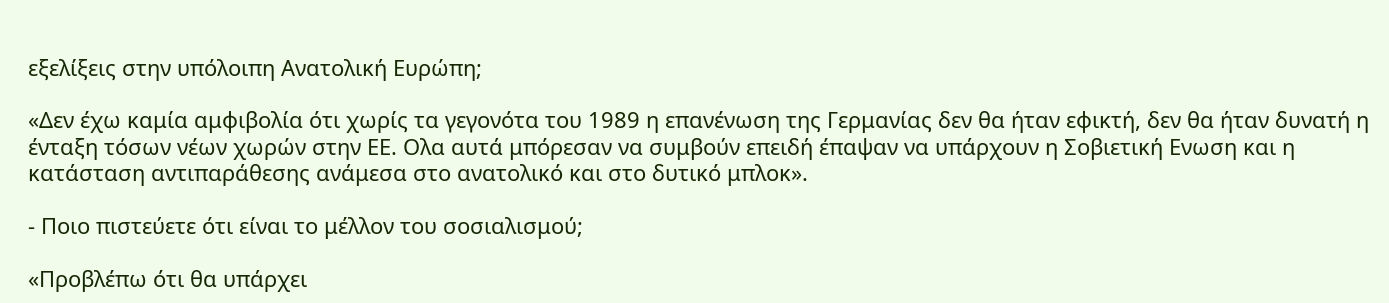εξελίξεις στην υπόλοιπη Ανατολική Ευρώπη;

«Δεν έχω καμία αμφιβολία ότι χωρίς τα γεγονότα του 1989 η επανένωση της Γερμανίας δεν θα ήταν εφικτή, δεν θα ήταν δυνατή η ένταξη τόσων νέων χωρών στην ΕΕ. Ολα αυτά μπόρεσαν να συμβούν επειδή έπαψαν να υπάρχουν η Σοβιετική Ενωση και η κατάσταση αντιπαράθεσης ανάμεσα στο ανατολικό και στο δυτικό μπλοκ».

- Ποιο πιστεύετε ότι είναι το μέλλον του σοσιαλισμού;

«Προβλέπω ότι θα υπάρχει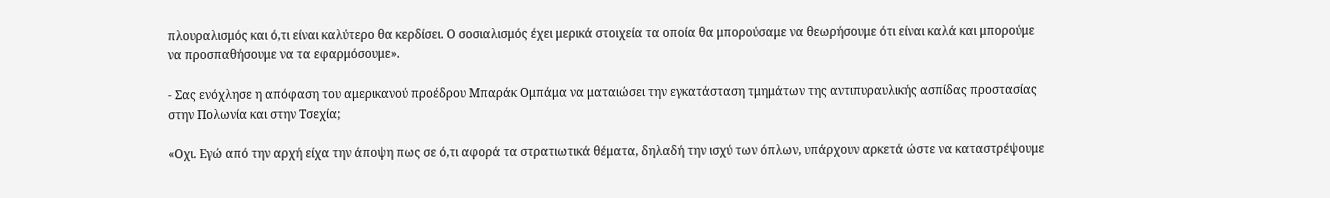πλουραλισμός και ό,τι είναι καλύτερο θα κερδίσει. Ο σοσιαλισμός έχει μερικά στοιχεία τα οποία θα μπορούσαμε να θεωρήσουμε ότι είναι καλά και μπορούμε να προσπαθήσουμε να τα εφαρμόσουμε».

- Σας ενόχλησε η απόφαση του αμερικανού προέδρου Μπαράκ Ομπάμα να ματαιώσει την εγκατάσταση τμημάτων της αντιπυραυλικής ασπίδας προστασίας στην Πολωνία και στην Τσεχία;

«Οχι. Εγώ από την αρχή είχα την άποψη πως σε ό,τι αφορά τα στρατιωτικά θέματα, δηλαδή την ισχύ των όπλων, υπάρχουν αρκετά ώστε να καταστρέψουμε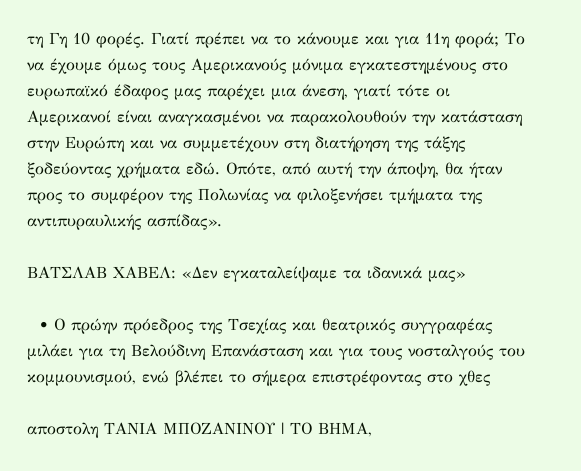τη Γη 10 φορές. Γιατί πρέπει να το κάνουμε και για 11η φορά; Το να έχουμε όμως τους Αμερικανούς μόνιμα εγκατεστημένους στο ευρωπαϊκό έδαφος μας παρέχει μια άνεση, γιατί τότε οι Αμερικανοί είναι αναγκασμένοι να παρακολουθούν την κατάσταση στην Ευρώπη και να συμμετέχουν στη διατήρηση της τάξης ξοδεύοντας χρήματα εδώ. Οπότε, από αυτή την άποψη, θα ήταν προς το συμφέρον της Πολωνίας να φιλοξενήσει τμήματα της αντιπυραυλικής ασπίδας».

ΒΑΤΣΛΑΒ ΧΑΒΕΛ: «Δεν εγκαταλείψαμε τα ιδανικά μας»

  • Ο πρώην πρόεδρος της Τσεχίας και θεατρικός συγγραφέας μιλάει για τη Βελούδινη Επανάσταση και για τους νοσταλγούς του κομμουνισμού, ενώ βλέπει το σήμερα επιστρέφοντας στο χθες

αποστολη ΤΑΝΙΑ ΜΠΟΖΑΝΙΝΟΥ | ΤΟ ΒΗΜΑ,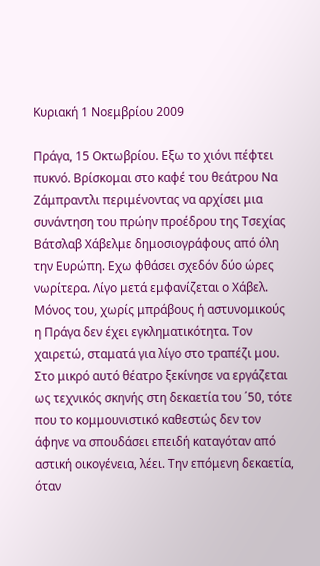Κυριακή 1 Νοεμβρίου 2009

Πράγα, 15 Οκτωβρίου. Εξω το χιόνι πέφτει πυκνό. Βρίσκομαι στο καφέ του θεάτρου Να Ζάμπραντλι περιμένοντας να αρχίσει μια συνάντηση του πρώην προέδρου της Τσεχίας Βάτσλαβ Χάβελμε δημοσιογράφους από όλη την Ευρώπη. Εχω φθάσει σχεδόν δύο ώρες νωρίτερα. Λίγο μετά εμφανίζεται ο Χάβελ. Μόνος του, χωρίς μπράβους ή αστυνομικούς η Πράγα δεν έχει εγκληματικότητα. Τον χαιρετώ, σταματά για λίγο στο τραπέζι μου. Στο μικρό αυτό θέατρο ξεκίνησε να εργάζεται ως τεχνικός σκηνής στη δεκαετία του ΄50, τότε που το κομμουνιστικό καθεστώς δεν τον άφηνε να σπουδάσει επειδή καταγόταν από αστική οικογένεια, λέει. Την επόμενη δεκαετία, όταν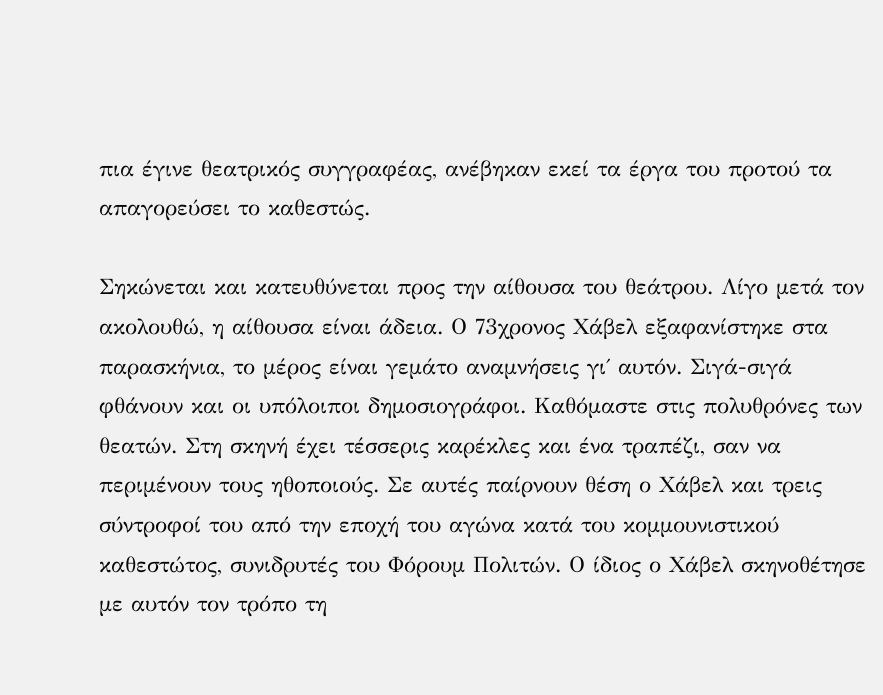πια έγινε θεατρικός συγγραφέας, ανέβηκαν εκεί τα έργα του προτού τα απαγορεύσει το καθεστώς.

Σηκώνεται και κατευθύνεται προς την αίθουσα του θεάτρου. Λίγο μετά τον ακολουθώ, η αίθουσα είναι άδεια. Ο 73χρονος Χάβελ εξαφανίστηκε στα παρασκήνια, το μέρος είναι γεμάτο αναμνήσεις γι΄ αυτόν. Σιγά-σιγά φθάνουν και οι υπόλοιποι δημοσιογράφοι. Καθόμαστε στις πολυθρόνες των θεατών. Στη σκηνή έχει τέσσερις καρέκλες και ένα τραπέζι, σαν να περιμένουν τους ηθοποιούς. Σε αυτές παίρνουν θέση ο Χάβελ και τρεις σύντροφοί του από την εποχή του αγώνα κατά του κομμουνιστικού καθεστώτος, συνιδρυτές του Φόρουμ Πολιτών. Ο ίδιος ο Χάβελ σκηνοθέτησε με αυτόν τον τρόπο τη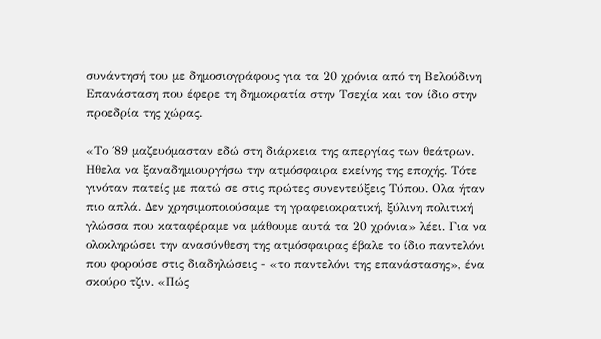συνάντησή του με δημοσιογράφους για τα 20 χρόνια από τη Βελούδινη Επανάσταση που έφερε τη δημοκρατία στην Τσεχία και τον ίδιο στην προεδρία της χώρας.

«Το ΄89 μαζευόμασταν εδώ στη διάρκεια της απεργίας των θεάτρων. Ηθελα να ξαναδημιουργήσω την ατμόσφαιρα εκείνης της εποχής. Τότε γινόταν πατείς με πατώ σε στις πρώτες συνεντεύξεις Τύπου. Ολα ήταν πιο απλά. Δεν χρησιμοποιούσαμε τη γραφειοκρατική, ξύλινη πολιτική γλώσσα που καταφέραμε να μάθουμε αυτά τα 20 χρόνια» λέει. Για να ολοκληρώσει την ανασύνθεση της ατμόσφαιρας έβαλε το ίδιο παντελόνι που φορούσε στις διαδηλώσεις - «το παντελόνι της επανάστασης», ένα σκούρο τζιν. «Πώς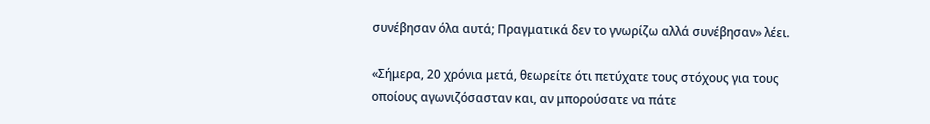συνέβησαν όλα αυτά; Πραγματικά δεν το γνωρίζω αλλά συνέβησαν» λέει.

«Σήμερα, 20 χρόνια μετά, θεωρείτε ότι πετύχατε τους στόχους για τους οποίους αγωνιζόσασταν και, αν μπορούσατε να πάτε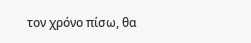τον χρόνο πίσω, θα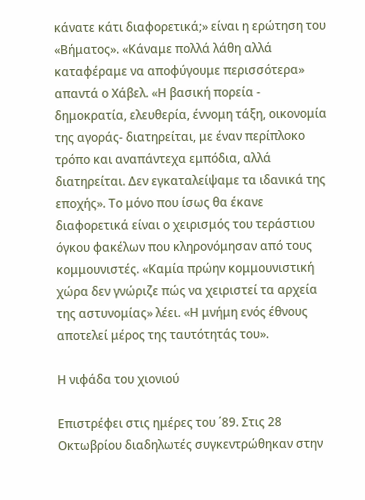κάνατε κάτι διαφορετικά;» είναι η ερώτηση του «Βήματος». «Κάναμε πολλά λάθη αλλά καταφέραμε να αποφύγουμε περισσότερα» απαντά ο Χάβελ. «Η βασική πορεία - δημοκρατία, ελευθερία, έννομη τάξη, οικονομία της αγοράς- διατηρείται, με έναν περίπλοκο τρόπο και αναπάντεχα εμπόδια, αλλά διατηρείται. Δεν εγκαταλείψαμε τα ιδανικά της εποχής». Το μόνο που ίσως θα έκανε διαφορετικά είναι ο χειρισμός του τεράστιου όγκου φακέλων που κληρονόμησαν από τους κομμουνιστές. «Καμία πρώην κομμουνιστική χώρα δεν γνώριζε πώς να χειριστεί τα αρχεία της αστυνομίας» λέει. «Η μνήμη ενός έθνους αποτελεί μέρος της ταυτότητάς του».

Η νιφάδα του χιονιού

Επιστρέφει στις ημέρες του ΄89. Στις 28 Οκτωβρίου διαδηλωτές συγκεντρώθηκαν στην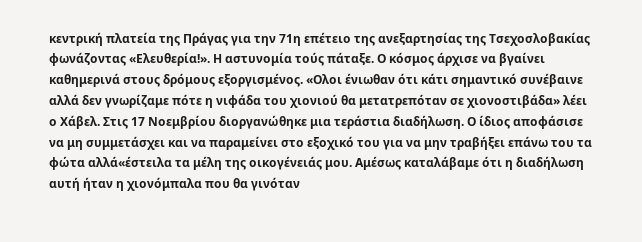κεντρική πλατεία της Πράγας για την 71η επέτειο της ανεξαρτησίας της Τσεχοσλοβακίας φωνάζοντας «Ελευθερία!». Η αστυνομία τούς πάταξε. Ο κόσμος άρχισε να βγαίνει καθημερινά στους δρόμους εξοργισμένος. «Ολοι ένιωθαν ότι κάτι σημαντικό συνέβαινε αλλά δεν γνωρίζαμε πότε η νιφάδα του χιονιού θα μετατρεπόταν σε χιονοστιβάδα» λέει ο Χάβελ. Στις 17 Νοεμβρίου διοργανώθηκε μια τεράστια διαδήλωση. Ο ίδιος αποφάσισε να μη συμμετάσχει και να παραμείνει στο εξοχικό του για να μην τραβήξει επάνω του τα φώτα αλλά«έστειλα τα μέλη της οικογένειάς μου. Αμέσως καταλάβαμε ότι η διαδήλωση αυτή ήταν η χιονόμπαλα που θα γινόταν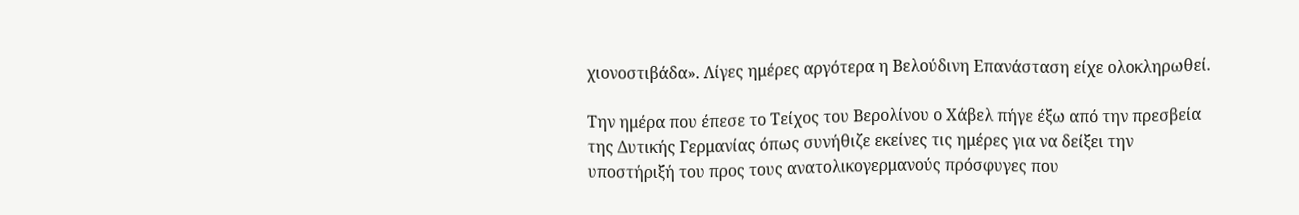χιονοστιβάδα». Λίγες ημέρες αργότερα η Βελούδινη Επανάσταση είχε ολοκληρωθεί.

Την ημέρα που έπεσε το Τείχος του Βερολίνου ο Χάβελ πήγε έξω από την πρεσβεία της Δυτικής Γερμανίας όπως συνήθιζε εκείνες τις ημέρες για να δείξει την υποστήριξή του προς τους ανατολικογερμανούς πρόσφυγες που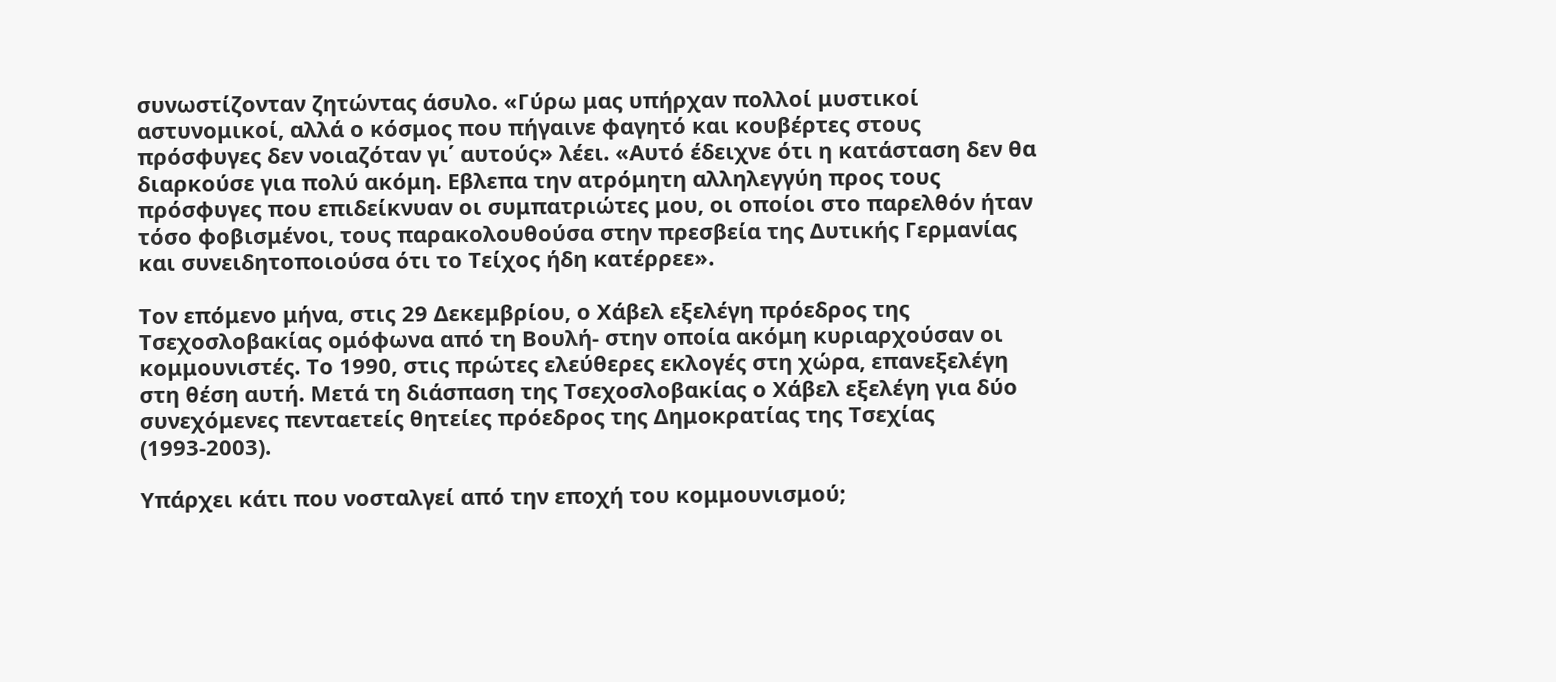συνωστίζονταν ζητώντας άσυλο. «Γύρω μας υπήρχαν πολλοί μυστικοί αστυνομικοί, αλλά ο κόσμος που πήγαινε φαγητό και κουβέρτες στους πρόσφυγες δεν νοιαζόταν γι΄ αυτούς» λέει. «Αυτό έδειχνε ότι η κατάσταση δεν θα διαρκούσε για πολύ ακόμη. Εβλεπα την ατρόμητη αλληλεγγύη προς τους πρόσφυγες που επιδείκνυαν οι συμπατριώτες μου, οι οποίοι στο παρελθόν ήταν τόσο φοβισμένοι, τους παρακολουθούσα στην πρεσβεία της Δυτικής Γερμανίας και συνειδητοποιούσα ότι το Τείχος ήδη κατέρρεε».

Τον επόμενο μήνα, στις 29 Δεκεμβρίου, ο Χάβελ εξελέγη πρόεδρος της Τσεχοσλοβακίας ομόφωνα από τη Βουλή- στην οποία ακόμη κυριαρχούσαν οι κομμουνιστές. Το 1990, στις πρώτες ελεύθερες εκλογές στη χώρα, επανεξελέγη στη θέση αυτή. Μετά τη διάσπαση της Τσεχοσλοβακίας ο Χάβελ εξελέγη για δύο συνεχόμενες πενταετείς θητείες πρόεδρος της Δημοκρατίας της Τσεχίας (1993-2003).

Υπάρχει κάτι που νοσταλγεί από την εποχή του κομμουνισμού;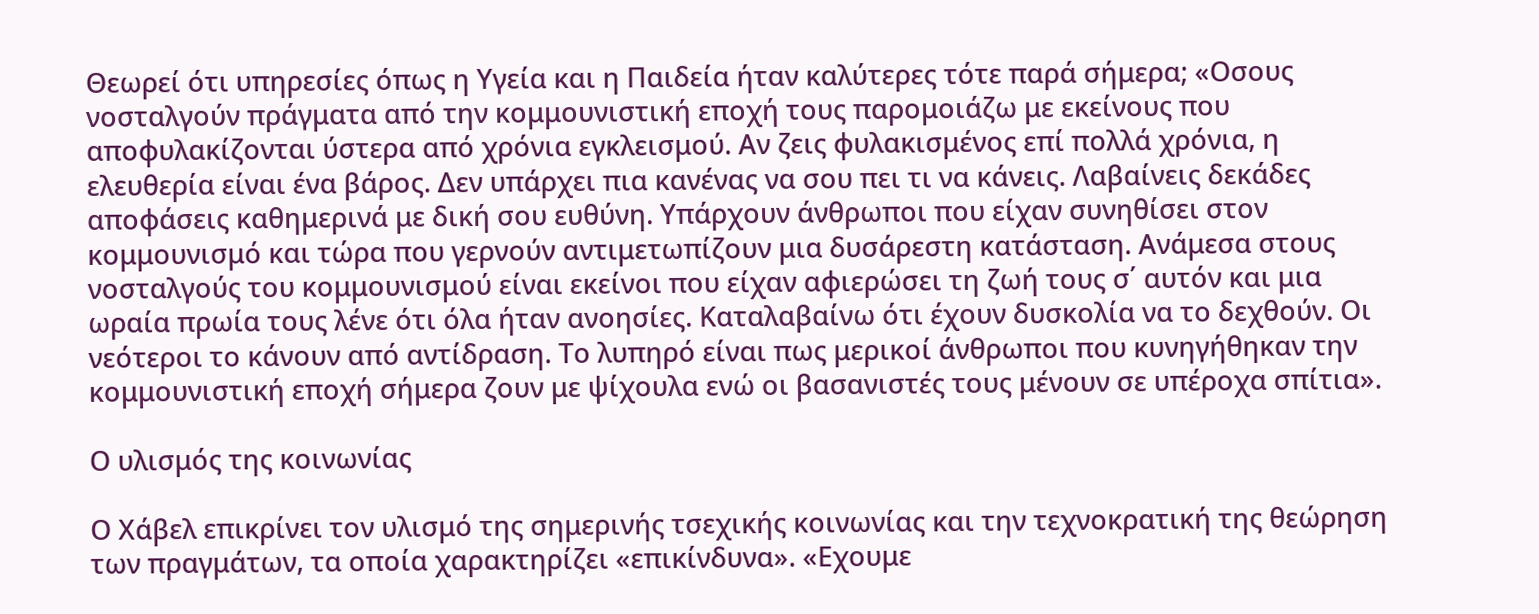Θεωρεί ότι υπηρεσίες όπως η Υγεία και η Παιδεία ήταν καλύτερες τότε παρά σήμερα; «Οσους νοσταλγούν πράγματα από την κομμουνιστική εποχή τους παρομοιάζω με εκείνους που αποφυλακίζονται ύστερα από χρόνια εγκλεισμού. Αν ζεις φυλακισμένος επί πολλά χρόνια, η ελευθερία είναι ένα βάρος. Δεν υπάρχει πια κανένας να σου πει τι να κάνεις. Λαβαίνεις δεκάδες αποφάσεις καθημερινά με δική σου ευθύνη. Υπάρχουν άνθρωποι που είχαν συνηθίσει στον κομμουνισμό και τώρα που γερνούν αντιμετωπίζουν μια δυσάρεστη κατάσταση. Ανάμεσα στους νοσταλγούς του κομμουνισμού είναι εκείνοι που είχαν αφιερώσει τη ζωή τους σ΄ αυτόν και μια ωραία πρωία τους λένε ότι όλα ήταν ανοησίες. Καταλαβαίνω ότι έχουν δυσκολία να το δεχθούν. Οι νεότεροι το κάνουν από αντίδραση. Το λυπηρό είναι πως μερικοί άνθρωποι που κυνηγήθηκαν την κομμουνιστική εποχή σήμερα ζουν με ψίχουλα ενώ οι βασανιστές τους μένουν σε υπέροχα σπίτια».

Ο υλισμός της κοινωνίας

Ο Χάβελ επικρίνει τον υλισμό της σημερινής τσεχικής κοινωνίας και την τεχνοκρατική της θεώρηση των πραγμάτων, τα οποία χαρακτηρίζει «επικίνδυνα». «Εχουμε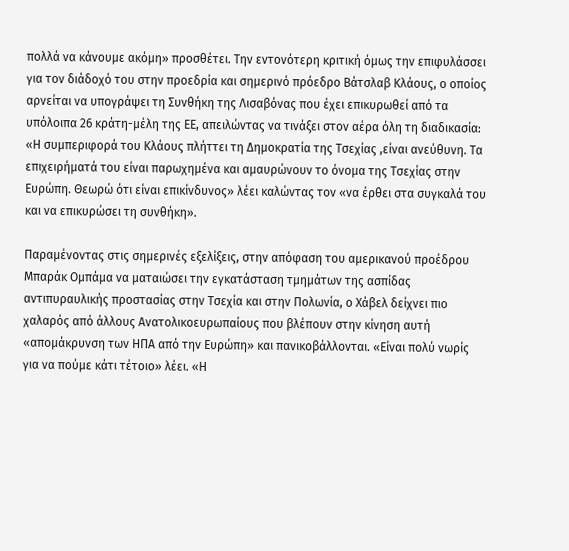πολλά να κάνουμε ακόμη» προσθέτει. Την εντονότερη κριτική όμως την επιφυλάσσει για τον διάδοχό του στην προεδρία και σημερινό πρόεδρο Βάτσλαβ Κλάους, ο οποίος αρνείται να υπογράψει τη Συνθήκη της Λισαβόνας που έχει επικυρωθεί από τα υπόλοιπα 26 κράτη-μέλη της ΕΕ, απειλώντας να τινάξει στον αέρα όλη τη διαδικασία: «Η συμπεριφορά του Κλάους πλήττει τη Δημοκρατία της Τσεχίας ,είναι ανεύθυνη. Τα επιχειρήματά του είναι παρωχημένα και αμαυρώνουν το όνομα της Τσεχίας στην Ευρώπη. Θεωρώ ότι είναι επικίνδυνος» λέει καλώντας τον «να έρθει στα συγκαλά του και να επικυρώσει τη συνθήκη».

Παραμένοντας στις σημερινές εξελίξεις, στην απόφαση του αμερικανού προέδρου Μπαράκ Ομπάμα να ματαιώσει την εγκατάσταση τμημάτων της ασπίδας αντιπυραυλικής προστασίας στην Τσεχία και στην Πολωνία, ο Χάβελ δείχνει πιο χαλαρός από άλλους Ανατολικοευρωπαίους που βλέπουν στην κίνηση αυτή «απομάκρυνση των ΗΠΑ από την Ευρώπη» και πανικοβάλλονται. «Είναι πολύ νωρίς για να πούμε κάτι τέτοιο» λέει. «Η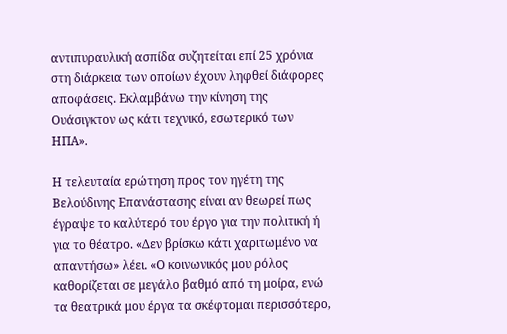αντιπυραυλική ασπίδα συζητείται επί 25 χρόνια στη διάρκεια των οποίων έχουν ληφθεί διάφορες αποφάσεις. Εκλαμβάνω την κίνηση της Ουάσιγκτον ως κάτι τεχνικό, εσωτερικό των ΗΠΑ».

Η τελευταία ερώτηση προς τον ηγέτη της Βελούδινης Επανάστασης είναι αν θεωρεί πως έγραψε το καλύτερό του έργο για την πολιτική ή για το θέατρο. «Δεν βρίσκω κάτι χαριτωμένο να απαντήσω» λέει. «Ο κοινωνικός μου ρόλος καθορίζεται σε μεγάλο βαθμό από τη μοίρα, ενώ τα θεατρικά μου έργα τα σκέφτομαι περισσότερο,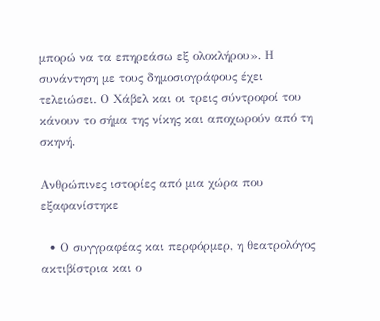μπορώ να τα επηρεάσω εξ ολοκλήρου». Η συνάντηση με τους δημοσιογράφους έχει τελειώσει. Ο Χάβελ και οι τρεις σύντροφοί του κάνουν το σήμα της νίκης και αποχωρούν από τη σκηνή.

Ανθρώπινες ιστορίες από μια χώρα που εξαφανίστηκε

  • Ο συγγραφέας και περφόρμερ, η θεατρολόγος ακτιβίστρια και ο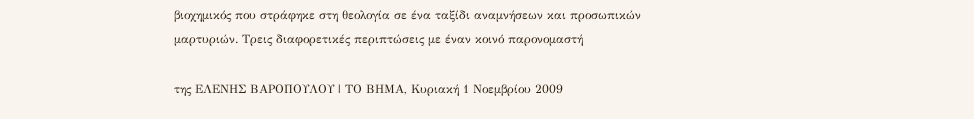βιοχημικός που στράφηκε στη θεολογία σε ένα ταξίδι αναμνήσεων και προσωπικών μαρτυριών. Τρεις διαφορετικές περιπτώσεις με έναν κοινό παρονομαστή

της ΕΛΕΝΗΣ ΒΑΡΟΠΟΥΛΟΥ | ΤΟ ΒΗΜΑ, Κυριακή 1 Νοεμβρίου 2009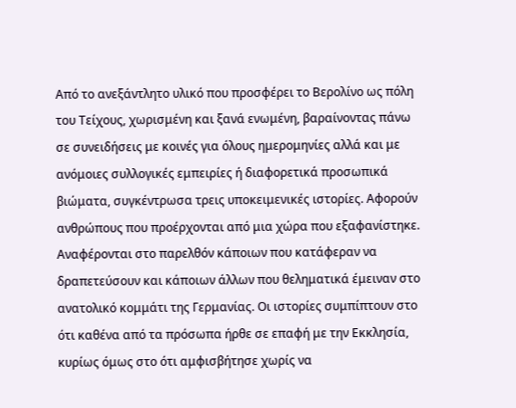Από το ανεξάντλητο υλικό που προσφέρει το Βερολίνο ως πόλη του Τείχους, χωρισμένη και ξανά ενωμένη, βαραίνοντας πάνω σε συνειδήσεις με κοινές για όλους ημερομηνίες αλλά και με ανόμοιες συλλογικές εμπειρίες ή διαφορετικά προσωπικά βιώματα, συγκέντρωσα τρεις υποκειμενικές ιστορίες. Αφορούν ανθρώπους που προέρχονται από μια χώρα που εξαφανίστηκε. Αναφέρονται στο παρελθόν κάποιων που κατάφεραν να δραπετεύσουν και κάποιων άλλων που θεληματικά έμειναν στο ανατολικό κομμάτι της Γερμανίας. Οι ιστορίες συμπίπτουν στο ότι καθένα από τα πρόσωπα ήρθε σε επαφή με την Εκκλησία, κυρίως όμως στο ότι αμφισβήτησε χωρίς να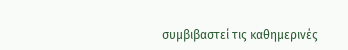συμβιβαστεί τις καθημερινές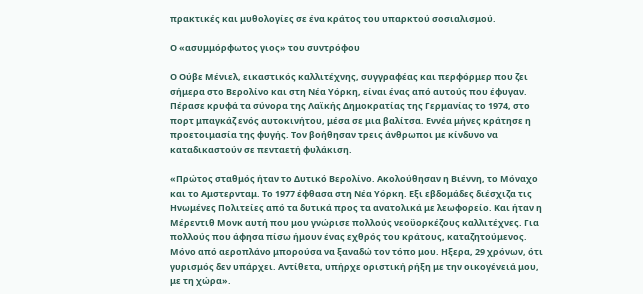πρακτικές και μυθολογίες σε ένα κράτος του υπαρκτού σοσιαλισμού.

Ο «ασυμμόρφωτος γιος» του συντρόφου

Ο Ούβε Μένιελ, εικαστικός καλλιτέχνης, συγγραφέας και περφόρμερ που ζει σήμερα στο Βερολίνο και στη Νέα Υόρκη, είναι ένας από αυτούς που έφυγαν. Πέρασε κρυφά τα σύνορα της Λαϊκής Δημοκρατίας της Γερμανίας το 1974, στο πορτ μπαγκάζ ενός αυτοκινήτου, μέσα σε μια βαλίτσα. Εννέα μήνες κράτησε η προετοιμασία της φυγής. Τον βοήθησαν τρεις άνθρωποι με κίνδυνο να καταδικαστούν σε πενταετή φυλάκιση.

«Πρώτος σταθμός ήταν το Δυτικό Βερολίνο. Ακολούθησαν η Βιέννη, το Μόναχο και το Αμστερνταμ. Το 1977 έφθασα στη Νέα Υόρκη. Εξι εβδομάδες διέσχιζα τις Ηνωμένες Πολιτείες από τα δυτικά προς τα ανατολικά με λεωφορείο. Και ήταν η Μέρεντιθ Μονκ αυτή που μου γνώρισε πολλούς νεοϋορκέζους καλλιτέχνες. Για πολλούς που άφησα πίσω ήμουν ένας εχθρός του κράτους, καταζητούμενος. Μόνο από αεροπλάνο μπορούσα να ξαναδώ τον τόπο μου. Ηξερα, 29 χρόνων, ότι γυρισμός δεν υπάρχει. Αντίθετα, υπήρχε οριστική ρήξη με την οικογένειά μου, με τη χώρα».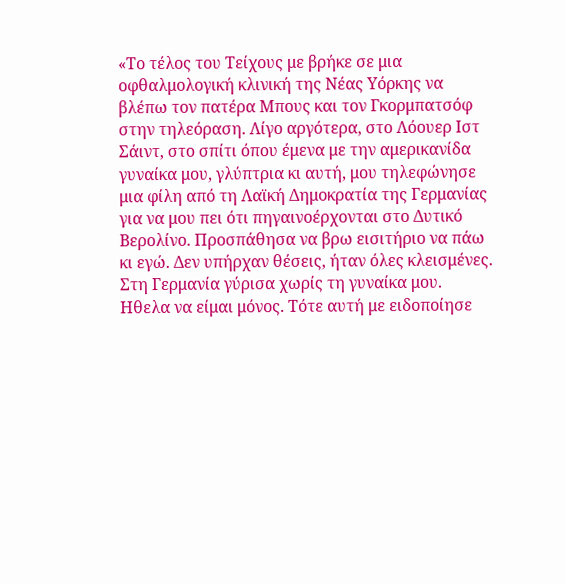«Το τέλος του Τείχους με βρήκε σε μια οφθαλμολογική κλινική της Νέας Υόρκης να βλέπω τον πατέρα Μπους και τον Γκορμπατσόφ στην τηλεόραση. Λίγο αργότερα, στο Λόουερ Ιστ Σάιντ, στο σπίτι όπου έμενα με την αμερικανίδα γυναίκα μου, γλύπτρια κι αυτή, μου τηλεφώνησε μια φίλη από τη Λαϊκή Δημοκρατία της Γερμανίας για να μου πει ότι πηγαινοέρχονται στο Δυτικό Βερολίνο. Προσπάθησα να βρω εισιτήριο να πάω κι εγώ. Δεν υπήρχαν θέσεις, ήταν όλες κλεισμένες. Στη Γερμανία γύρισα χωρίς τη γυναίκα μου. Ηθελα να είμαι μόνος. Τότε αυτή με ειδοποίησε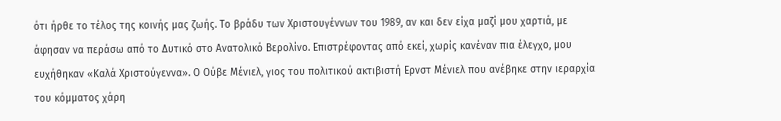ότι ήρθε το τέλος της κοινής μας ζωής. Το βράδυ των Χριστουγέννων του 1989, αν και δεν είχα μαζί μου χαρτιά, με άφησαν να περάσω από το Δυτικό στο Ανατολικό Βερολίνο. Επιστρέφοντας από εκεί, χωρίς κανέναν πια έλεγχο, μου ευχήθηκαν «Καλά Χριστούγεννα». Ο Ούβε Μένιελ, γιος του πολιτικού ακτιβιστή Ερνστ Μένιελ που ανέβηκε στην ιεραρχία του κόμματος χάρη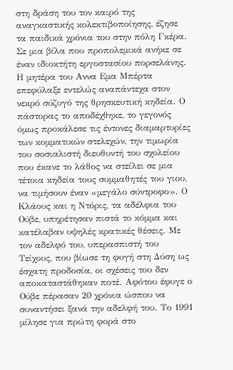στη δράση του τον καιρό της αναγκαστικής κολεκτιβοποίησης, έζησε τα παιδικά χρόνια του στην πόλη Γκέρα. Σε μια βίλα που προπολεμικά ανήκε σε έναν ιδιοκτήτη εργοστασίου πορσελάνης. Η μητέρα του Αννα Εμα Μπέρτα επεφύλαξε εντελώς αναπάντεχα στον νεκρό σύζυγό της θρησκευτική κηδεία. Ο πάστορας το αποδέχθηκε, το γεγονός όμως προκάλεσε τις έντονες διαμαρτυρίες των κομματικών στελεχών, την τιμωρία του σοσιαλιστή διευθυντή του σχολείου που έκανε το λάθος να στείλει σε μια τέτοια κηδεία τους συμμαθητές του γιου, να τιμήσουν έναν «μεγάλο σύντροφο». Ο Κλάους και η Ντόρις, τα αδέλφια του Ούβε, υπηρέτησαν πιστά το κόμμα και κατέλαβαν υψηλές κρατικές θέσεις. Με τον αδελφό του, υπερασπιστή του Τείχους, που βίωσε τη φυγή στη Δύση ως έσχατη προδοσία, οι σχέσεις του δεν αποκαταστάθηκαν ποτέ. Αφότου έφυγε ο Ούβε πέρασαν 20 χρόνια ώσπου να συναντήσει ξανά την αδελφή του. Το 1991 μίλησε για πρώτη φορά στο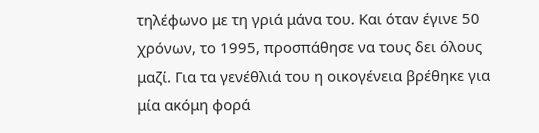τηλέφωνο με τη γριά μάνα του. Και όταν έγινε 50 χρόνων, το 1995, προσπάθησε να τους δει όλους μαζί. Για τα γενέθλιά του η οικογένεια βρέθηκε για μία ακόμη φορά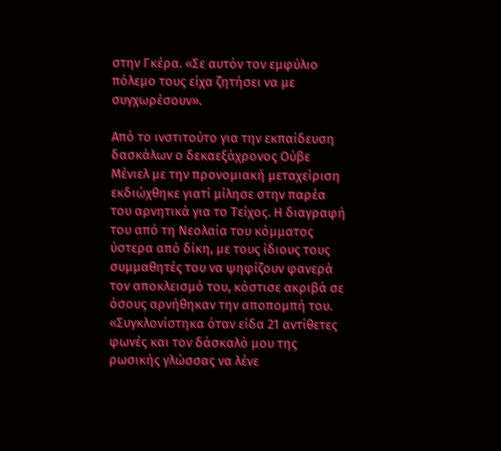στην Γκέρα. «Σε αυτόν τον εμφύλιο πόλεμο τους είχα ζητήσει να με συγχωρέσουν».

Από το ινστιτούτο για την εκπαίδευση δασκάλων ο δεκαεξάχρονος Ούβε Μένιελ με την προνομιακή μεταχείριση εκδιώχθηκε γιατί μίλησε στην παρέα του αρνητικά για το Τείχος. Η διαγραφή του από τη Νεολαία του κόμματος ύστερα από δίκη, με τους ίδιους τους συμμαθητές του να ψηφίζουν φανερά τον αποκλεισμό του, κόστισε ακριβά σε όσους αρνήθηκαν την αποπομπή του. «Συγκλονίστηκα όταν είδα 21 αντίθετες φωνές και τον δάσκαλό μου της ρωσικής γλώσσας να λένε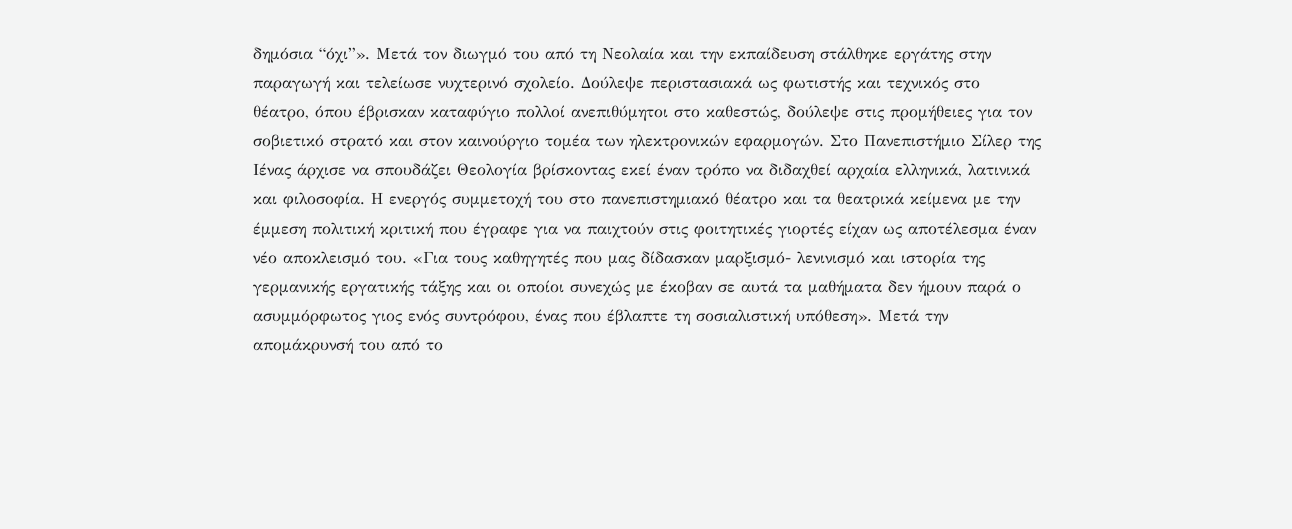δημόσια “όχι”». Μετά τον διωγμό του από τη Νεολαία και την εκπαίδευση στάλθηκε εργάτης στην παραγωγή και τελείωσε νυχτερινό σχολείο. Δούλεψε περιστασιακά ως φωτιστής και τεχνικός στο θέατρο, όπου έβρισκαν καταφύγιο πολλοί ανεπιθύμητοι στο καθεστώς, δούλεψε στις προμήθειες για τον σοβιετικό στρατό και στον καινούργιο τομέα των ηλεκτρονικών εφαρμογών. Στο Πανεπιστήμιο Σίλερ της Ιένας άρχισε να σπουδάζει Θεολογία βρίσκοντας εκεί έναν τρόπο να διδαχθεί αρχαία ελληνικά, λατινικά και φιλοσοφία. Η ενεργός συμμετοχή του στο πανεπιστημιακό θέατρο και τα θεατρικά κείμενα με την έμμεση πολιτική κριτική που έγραφε για να παιχτούν στις φοιτητικές γιορτές είχαν ως αποτέλεσμα έναν νέο αποκλεισμό του. «Για τους καθηγητές που μας δίδασκαν μαρξισμό- λενινισμό και ιστορία της γερμανικής εργατικής τάξης και οι οποίοι συνεχώς με έκοβαν σε αυτά τα μαθήματα δεν ήμουν παρά ο ασυμμόρφωτος γιος ενός συντρόφου, ένας που έβλαπτε τη σοσιαλιστική υπόθεση». Μετά την απομάκρυνσή του από το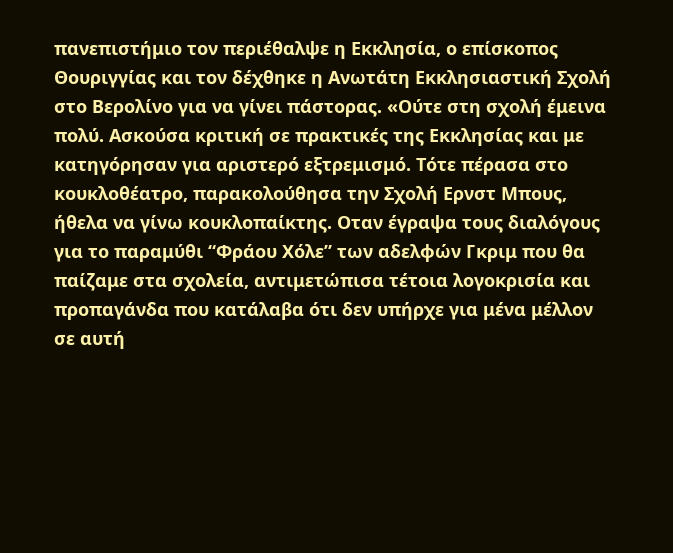πανεπιστήμιο τον περιέθαλψε η Εκκλησία, ο επίσκοπος Θουριγγίας και τον δέχθηκε η Ανωτάτη Εκκλησιαστική Σχολή στο Βερολίνο για να γίνει πάστορας. «Ούτε στη σχολή έμεινα πολύ. Ασκούσα κριτική σε πρακτικές της Εκκλησίας και με κατηγόρησαν για αριστερό εξτρεμισμό. Τότε πέρασα στο κουκλοθέατρο, παρακολούθησα την Σχολή Ερνστ Μπους, ήθελα να γίνω κουκλοπαίκτης. Οταν έγραψα τους διαλόγους για το παραμύθι “Φράου Χόλε” των αδελφών Γκριμ που θα παίζαμε στα σχολεία, αντιμετώπισα τέτοια λογοκρισία και προπαγάνδα που κατάλαβα ότι δεν υπήρχε για μένα μέλλον σε αυτή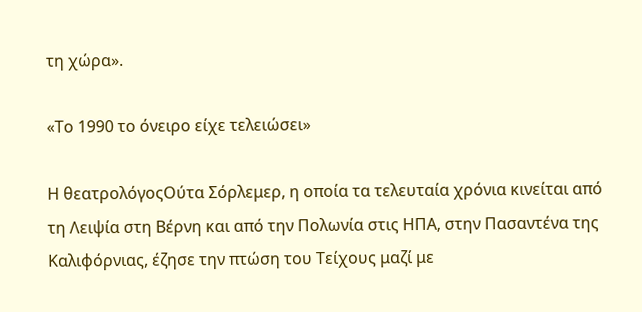τη χώρα».

«Το 1990 το όνειρο είχε τελειώσει»

Η θεατρολόγοςΟύτα Σόρλεμερ, η οποία τα τελευταία χρόνια κινείται από τη Λειψία στη Βέρνη και από την Πολωνία στις ΗΠΑ, στην Πασαντένα της Καλιφόρνιας, έζησε την πτώση του Τείχους μαζί με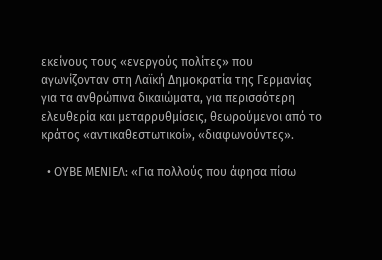εκείνους τους «ενεργούς πολίτες» που αγωνίζονταν στη Λαϊκή Δημοκρατία της Γερμανίας για τα ανθρώπινα δικαιώματα, για περισσότερη ελευθερία και μεταρρυθμίσεις, θεωρούμενοι από το κράτος «αντικαθεστωτικοί», «διαφωνούντες».

  • ΟΥΒΕ ΜΕΝΙΕΛ: «Για πολλούς που άφησα πίσω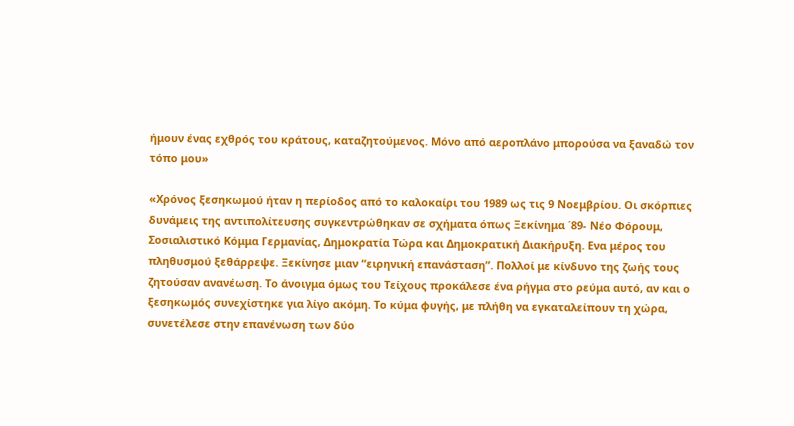ήμουν ένας εχθρός του κράτους, καταζητούμενος. Μόνο από αεροπλάνο μπορούσα να ξαναδώ τον τόπο μου»

«Χρόνος ξεσηκωμού ήταν η περίοδος από το καλοκαίρι του 1989 ως τις 9 Νοεμβρίου. Οι σκόρπιες δυνάμεις της αντιπολίτευσης συγκεντρώθηκαν σε σχήματα όπως Ξεκίνημα ΄89- Νέο Φόρουμ, Σοσιαλιστικό Κόμμα Γερμανίας, Δημοκρατία Τώρα και Δημοκρατική Διακήρυξη. Ενα μέρος του πληθυσμού ξεθάρρεψε. Ξεκίνησε μιαν “ειρηνική επανάσταση”. Πολλοί με κίνδυνο της ζωής τους ζητούσαν ανανέωση. Το άνοιγμα όμως του Τείχους προκάλεσε ένα ρήγμα στο ρεύμα αυτό, αν και ο ξεσηκωμός συνεχίστηκε για λίγο ακόμη. Το κύμα φυγής, με πλήθη να εγκαταλείπουν τη χώρα, συνετέλεσε στην επανένωση των δύο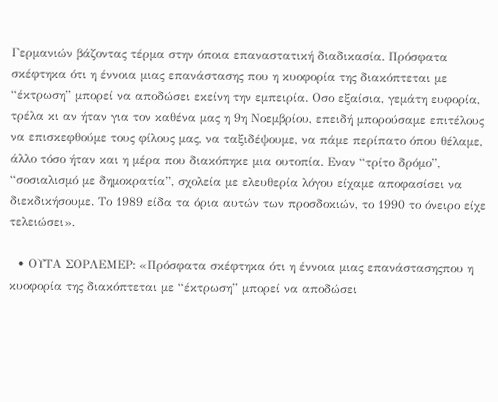Γερμανιών βάζοντας τέρμα στην όποια επαναστατική διαδικασία. Πρόσφατα σκέφτηκα ότι η έννοια μιας επανάστασης που η κυοφορία της διακόπτεται με “έκτρωση” μπορεί να αποδώσει εκείνη την εμπειρία. Οσο εξαίσια, γεμάτη ευφορία, τρέλα κι αν ήταν για τον καθένα μας η 9η Νοεμβρίου, επειδή μπορούσαμε επιτέλους να επισκεφθούμε τους φίλους μας, να ταξιδέψουμε, να πάμε περίπατο όπου θέλαμε, άλλο τόσο ήταν και η μέρα που διακόπηκε μια ουτοπία. Εναν “τρίτο δρόμο”, “σοσιαλισμό με δημοκρατία”, σχολεία με ελευθερία λόγου είχαμε αποφασίσει να διεκδικήσουμε. Το 1989 είδα τα όρια αυτών των προσδοκιών, το 1990 το όνειρο είχε τελειώσει».

  • ΟΥΤΑ ΣΟΡΛΕΜΕΡ: «Πρόσφατα σκέφτηκα ότι η έννοια μιας επανάστασηςπου η κυοφορία της διακόπτεται με “έκτρωση” μπορεί να αποδώσει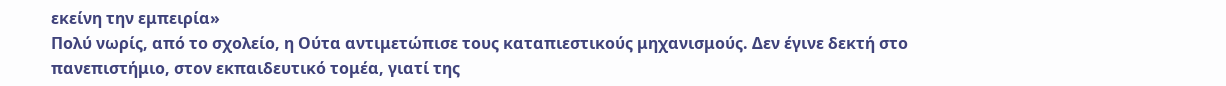εκείνη την εμπειρία»
Πολύ νωρίς, από το σχολείο, η Ούτα αντιμετώπισε τους καταπιεστικούς μηχανισμούς. Δεν έγινε δεκτή στο πανεπιστήμιο, στον εκπαιδευτικό τομέα, γιατί της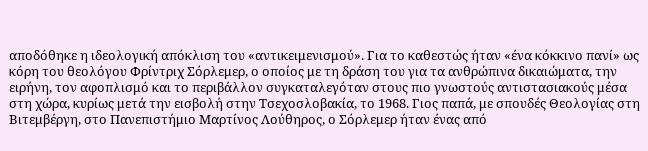αποδόθηκε η ιδεολογική απόκλιση του «αντικειμενισμού». Για το καθεστώς ήταν «ένα κόκκινο πανί» ως κόρη του θεολόγου Φρίντριχ Σόρλεμερ, ο οποίος με τη δράση του για τα ανθρώπινα δικαιώματα, την ειρήνη, τον αφοπλισμό και το περιβάλλον συγκαταλεγόταν στους πιο γνωστούς αντιστασιακούς μέσα στη χώρα, κυρίως μετά την εισβολή στην Τσεχοσλοβακία, το 1968. Γιος παπά, με σπουδές Θεολογίας στη Βιτεμβέργη, στο Πανεπιστήμιο Μαρτίνος Λούθηρος, ο Σόρλεμερ ήταν ένας από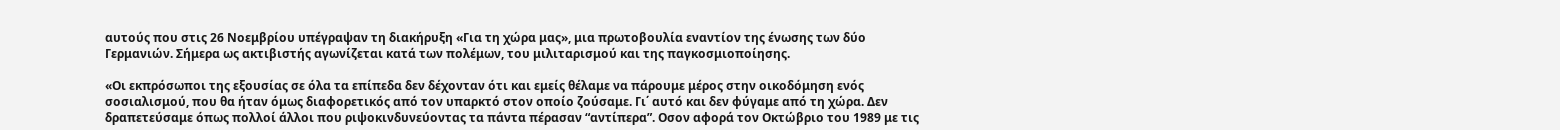αυτούς που στις 26 Νοεμβρίου υπέγραψαν τη διακήρυξη «Για τη χώρα μας», μια πρωτοβουλία εναντίον της ένωσης των δύο Γερμανιών. Σήμερα ως ακτιβιστής αγωνίζεται κατά των πολέμων, του μιλιταρισμού και της παγκοσμιοποίησης.

«Οι εκπρόσωποι της εξουσίας σε όλα τα επίπεδα δεν δέχονταν ότι και εμείς θέλαμε να πάρουμε μέρος στην οικοδόμηση ενός σοσιαλισμού, που θα ήταν όμως διαφορετικός από τον υπαρκτό στον οποίο ζούσαμε. Γι΄ αυτό και δεν φύγαμε από τη χώρα. Δεν δραπετεύσαμε όπως πολλοί άλλοι που ριψοκινδυνεύοντας τα πάντα πέρασαν “αντίπερα”. Οσον αφορά τον Οκτώβριο του 1989 με τις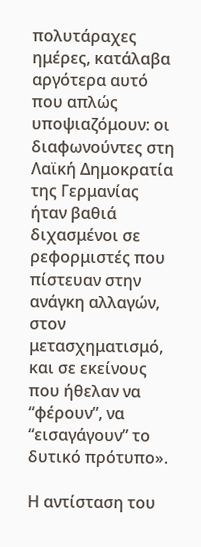πολυτάραχες ημέρες, κατάλαβα αργότερα αυτό που απλώς υποψιαζόμουν: οι διαφωνούντες στη Λαϊκή Δημοκρατία της Γερμανίας ήταν βαθιά διχασμένοι σε ρεφορμιστές που πίστευαν στην ανάγκη αλλαγών, στον μετασχηματισμό, και σε εκείνους που ήθελαν να “φέρουν”, να “εισαγάγουν” το δυτικό πρότυπο».

Η αντίσταση του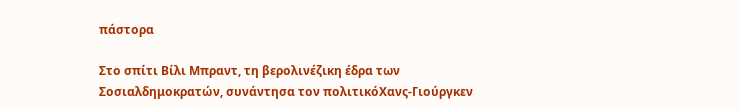πάστορα

Στο σπίτι Βίλι Μπραντ, τη βερολινέζικη έδρα των Σοσιαλδημοκρατών, συνάντησα τον πολιτικόΧανς-Γιούργκεν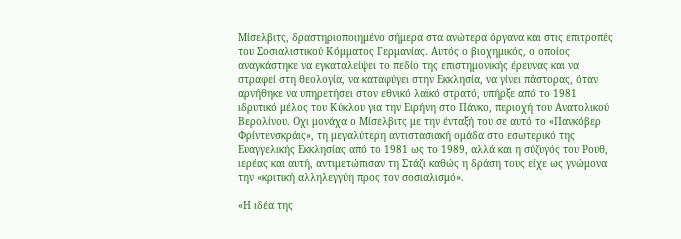Μίσελβιτς, δραστηριοποιημένο σήμερα στα ανώτερα όργανα και στις επιτροπές του Σοσιαλιστικού Κόμματος Γερμανίας. Αυτός ο βιοχημικός, ο οποίος αναγκάστηκε να εγκαταλείψει το πεδίο της επιστημονικής έρευνας και να στραφεί στη θεολογία, να καταφύγει στην Εκκλησία, να γίνει πάστορας, όταν αρνήθηκε να υπηρετήσει στον εθνικό λαϊκό στρατό, υπήρξε από το 1981 ιδρυτικό μέλος του Κύκλου για την Ειρήνη στο Πάνκο, περιοχή του Ανατολικού Βερολίνου. Οχι μονάχα ο Μίσελβιτς με την ένταξή του σε αυτό το «Πανκόβερ Φρίντενσκράις», τη μεγαλύτερη αντιστασιακή ομάδα στο εσωτερικό της Ευαγγελικής Εκκλησίας από το 1981 ως το 1989, αλλά και η σύζυγός του Ρουθ, ιερέας και αυτή, αντιμετώπισαν τη Στάζι καθώς η δράση τους είχε ως γνώμονα την «κριτική αλληλεγγύη προς τον σοσιαλισμό».

«Η ιδέα της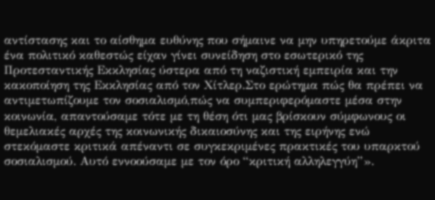αντίστασης και το αίσθημα ευθύνης που σήμαινε να μην υπηρετούμε άκριτα ένα πολιτικό καθεστώς είχαν γίνει συνείδηση στο εσωτερικό της Προτεσταντικής Εκκλησίας ύστερα από τη ναζιστική εμπειρία και την κακοποίηση της Εκκλησίας από τον Χίτλερ.Στο ερώτημα πώς θα πρέπει να αντιμετωπίζουμε τον σοσιαλισμό,πώς να συμπεριφερόμαστε μέσα στην κοινωνία, απαντούσαμε τότε με τη θέση ότι μας βρίσκουν σύμφωνους οι θεμελιακές αρχές της κοινωνικής δικαιοσύνης και της ειρήνης ενώ στεκόμαστε κριτικά απέναντι σε συγκεκριμένες πρακτικές του υπαρκτού σοσιαλισμού. Αυτό εννοούσαμε με τον όρο “κριτική αλληλεγγύη”».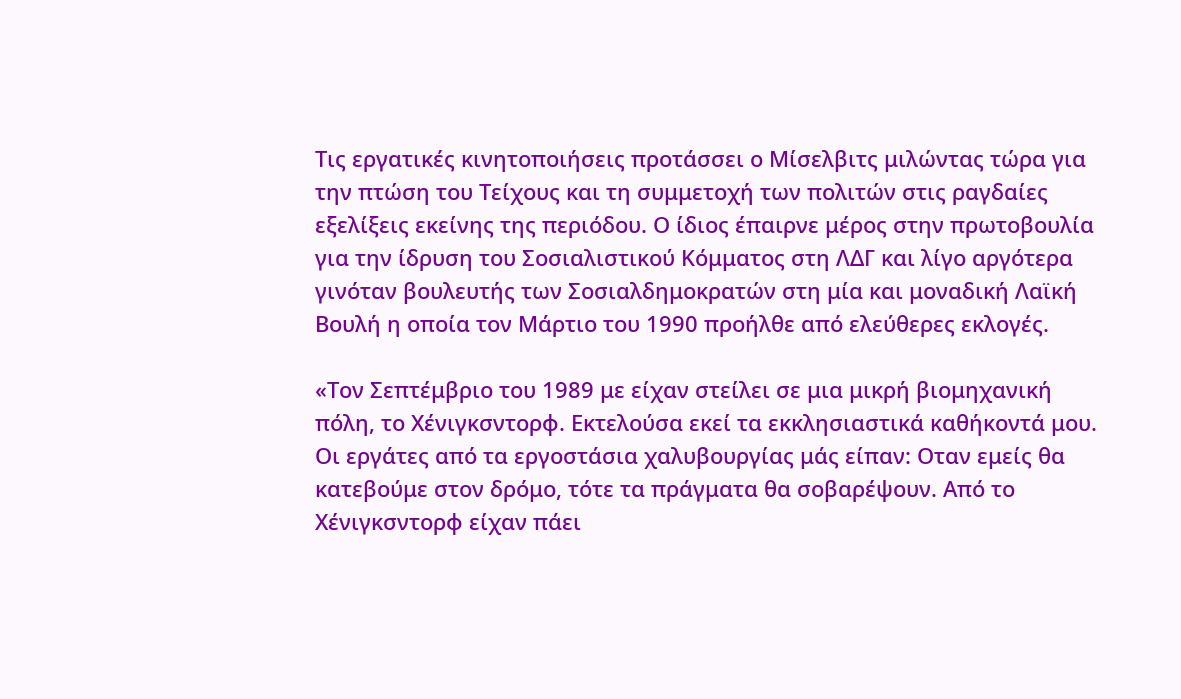Τις εργατικές κινητοποιήσεις προτάσσει ο Μίσελβιτς μιλώντας τώρα για την πτώση του Τείχους και τη συμμετοχή των πολιτών στις ραγδαίες εξελίξεις εκείνης της περιόδου. Ο ίδιος έπαιρνε μέρος στην πρωτοβουλία για την ίδρυση του Σοσιαλιστικού Κόμματος στη ΛΔΓ και λίγο αργότερα γινόταν βουλευτής των Σοσιαλδημοκρατών στη μία και μοναδική Λαϊκή Βουλή η οποία τον Μάρτιο του 1990 προήλθε από ελεύθερες εκλογές.

«Τον Σεπτέμβριο του 1989 με είχαν στείλει σε μια μικρή βιομηχανική πόλη, το Χένιγκσντορφ. Εκτελούσα εκεί τα εκκλησιαστικά καθήκοντά μου. Οι εργάτες από τα εργοστάσια χαλυβουργίας μάς είπαν: Οταν εμείς θα κατεβούμε στον δρόμο, τότε τα πράγματα θα σοβαρέψουν. Από το Χένιγκσντορφ είχαν πάει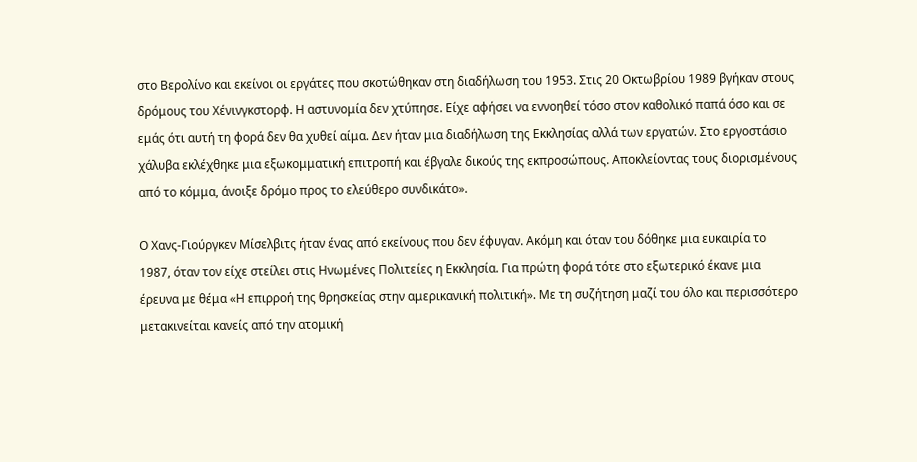στο Βερολίνο και εκείνοι οι εργάτες που σκοτώθηκαν στη διαδήλωση του 1953. Στις 20 Οκτωβρίου 1989 βγήκαν στους δρόμους του Χένινγκστορφ. Η αστυνομία δεν χτύπησε. Είχε αφήσει να εννοηθεί τόσο στον καθολικό παπά όσο και σε εμάς ότι αυτή τη φορά δεν θα χυθεί αίμα. Δεν ήταν μια διαδήλωση της Εκκλησίας αλλά των εργατών. Στο εργοστάσιο χάλυβα εκλέχθηκε μια εξωκομματική επιτροπή και έβγαλε δικούς της εκπροσώπους. Αποκλείοντας τους διορισμένους από το κόμμα, άνοιξε δρόμο προς το ελεύθερο συνδικάτο».

Ο Χανς-Γιούργκεν Μίσελβιτς ήταν ένας από εκείνους που δεν έφυγαν. Ακόμη και όταν του δόθηκε μια ευκαιρία το 1987, όταν τον είχε στείλει στις Ηνωμένες Πολιτείες η Εκκλησία. Για πρώτη φορά τότε στο εξωτερικό έκανε μια έρευνα με θέμα «Η επιρροή της θρησκείας στην αμερικανική πολιτική». Με τη συζήτηση μαζί του όλο και περισσότερο μετακινείται κανείς από την ατομική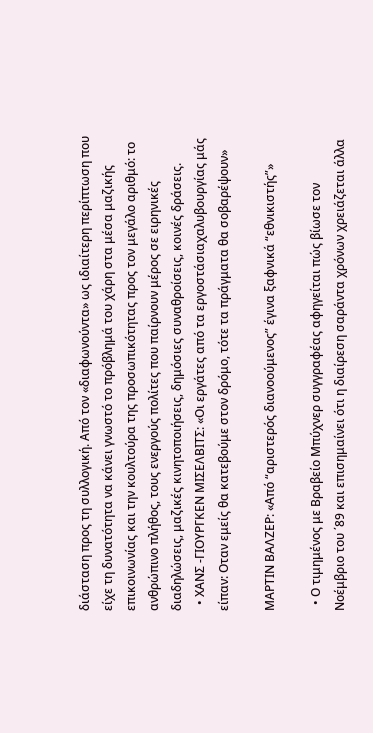διάσταση προς τη συλλογική. Από τον «διαφωνούντα» ως ιδιαίτερη περίπτωση που είχε τη δυνατότητα να κάνει γνωστό το πρόβλημά του χάρη στα μέσα μαζικής επικοινωνίας και την κουλτούρα της προσωπικότητας προς τον μεγάλο αριθμό: το ανθρώπινο πλήθος, τους ενεργούς πολίτες που παίρνουν μέρος σε ειρηνικές διαδηλώσεις, μαζικές κινητοποιήσεις, δημόσιες συναθροίσεις, κοινές δράσεις.
  • ΧΑΝΣ -ΓΙΟΥΡΓΚΕΝ ΜΙΣΕΛΒΙΤΣ: «Οι εργάτες από τα εργοστάσιαχαλυβουργίας μάς είπαν: Οταν εμείς θα κατεβούμε στον δρόμο, τότε τα πράγματα θα σοβαρέψουν»

ΜΑΡΤΙΝ ΒΑΛΖΕΡ: «Από “αριστερός διανοούμενος” έγινα ξαφνικά “εθνικιστής”»

  • Ο τιμημένος με Βραβείο Μπύχνερ συγγραφέας αφηγείται πώς βίωσε τον Νοέμβριο του ΄89 και επισημαίνει ότι η διαίρεση σαράντα χρόνων χρειάζεται άλλα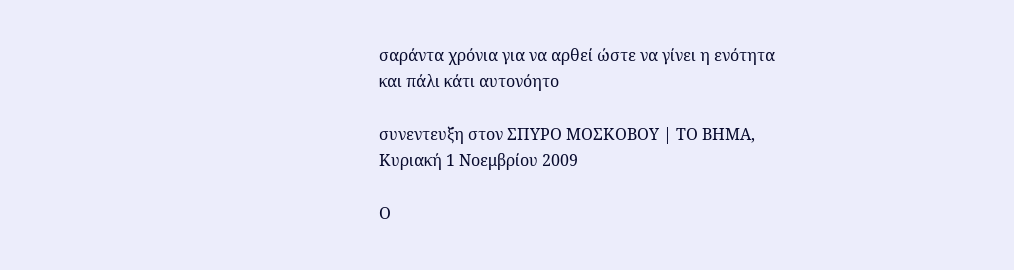σαράντα χρόνια για να αρθεί ώστε να γίνει η ενότητα και πάλι κάτι αυτονόητο

συνεντευξη στον ΣΠΥΡΟ ΜΟΣΚΟΒΟΥ | ΤΟ ΒΗΜΑ, Κυριακή 1 Νοεμβρίου 2009

Ο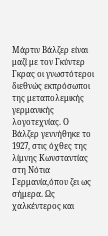Μάρτιν Βάλζερ είναι μαζί με τον Γκύντερ Γκρας οι γνωστότεροι διεθνώς εκπρόσωποι της μεταπολεμικής γερμανικής λογοτεχνίας. Ο Βάλζερ γεννήθηκε το 1927, στις όχθες της λίμνης Κωνσταντίας στη Νότια Γερμανία,όπου ζει ως σήμερα. Ως χαλκέντερος και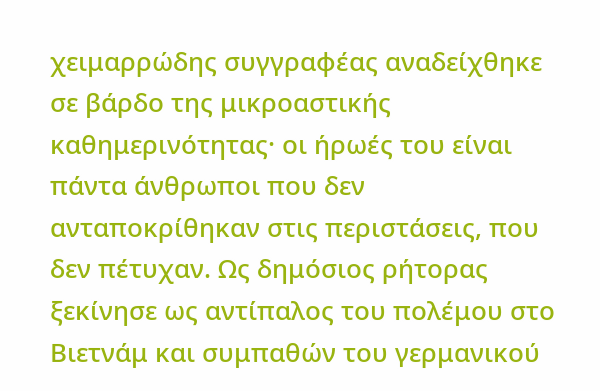χειμαρρώδης συγγραφέας αναδείχθηκε σε βάρδο της μικροαστικής καθημερινότητας· οι ήρωές του είναι πάντα άνθρωποι που δεν ανταποκρίθηκαν στις περιστάσεις, που δεν πέτυχαν. Ως δημόσιος ρήτορας ξεκίνησε ως αντίπαλος του πολέμου στο Βιετνάμ και συμπαθών του γερμανικού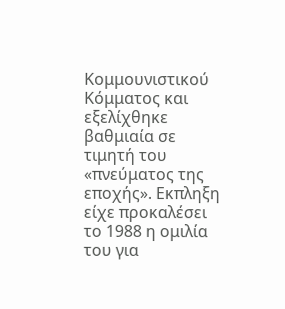Κομμουνιστικού Κόμματος και εξελίχθηκε βαθμιαία σε τιμητή του «πνεύματος της εποχής». Εκπληξη είχε προκαλέσει το 1988 η ομιλία του για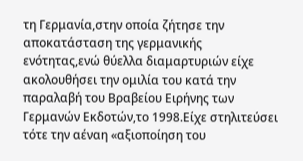τη Γερμανία,στην οποία ζήτησε την αποκατάσταση της γερμανικής ενότητας,ενώ θύελλα διαμαρτυριών είχε ακολουθήσει την ομιλία του κατά την παραλαβή του Βραβείου Ειρήνης των Γερμανών Εκδοτών,το 1998.Είχε στηλιτεύσει τότε την αέναη «αξιοποίηση του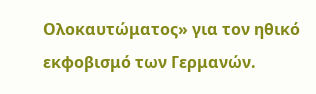Ολοκαυτώματος» για τον ηθικό εκφοβισμό των Γερμανών.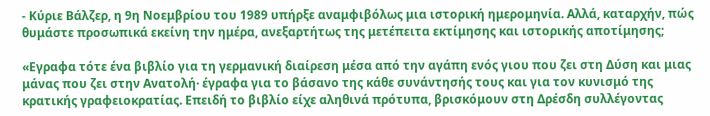- Κύριε Βάλζερ, η 9η Νοεμβρίου του 1989 υπήρξε αναμφιβόλως μια ιστορική ημερομηνία. Αλλά, καταρχήν, πώς θυμάστε προσωπικά εκείνη την ημέρα, ανεξαρτήτως της μετέπειτα εκτίμησης και ιστορικής αποτίμησης;

«Εγραφα τότε ένα βιβλίο για τη γερμανική διαίρεση μέσα από την αγάπη ενός γιου που ζει στη Δύση και μιας μάνας που ζει στην Ανατολή· έγραφα για το βάσανο της κάθε συνάντησής τους και για τον κυνισμό της κρατικής γραφειοκρατίας. Επειδή το βιβλίο είχε αληθινά πρότυπα, βρισκόμουν στη Δρέσδη συλλέγοντας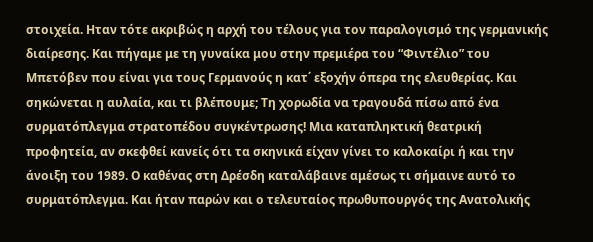στοιχεία. Ηταν τότε ακριβώς η αρχή του τέλους για τον παραλογισμό της γερμανικής διαίρεσης. Και πήγαμε με τη γυναίκα μου στην πρεμιέρα του “Φιντέλιο” του Μπετόβεν που είναι για τους Γερμανούς η κατ΄ εξοχήν όπερα της ελευθερίας. Και σηκώνεται η αυλαία, και τι βλέπουμε; Τη χορωδία να τραγουδά πίσω από ένα συρματόπλεγμα στρατοπέδου συγκέντρωσης! Μια καταπληκτική θεατρική προφητεία, αν σκεφθεί κανείς ότι τα σκηνικά είχαν γίνει το καλοκαίρι ή και την άνοιξη του 1989. Ο καθένας στη Δρέσδη καταλάβαινε αμέσως τι σήμαινε αυτό το συρματόπλεγμα. Και ήταν παρών και ο τελευταίος πρωθυπουργός της Ανατολικής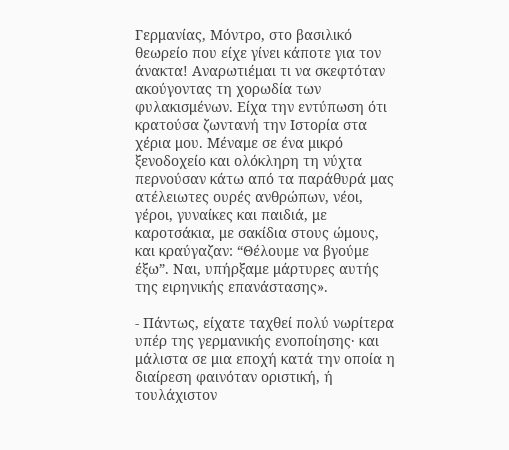Γερμανίας, Μόντρο, στο βασιλικό θεωρείο που είχε γίνει κάποτε για τον άνακτα! Αναρωτιέμαι τι να σκεφτόταν ακούγοντας τη χορωδία των φυλακισμένων. Είχα την εντύπωση ότι κρατούσα ζωντανή την Ιστορία στα χέρια μου. Μέναμε σε ένα μικρό ξενοδοχείο και ολόκληρη τη νύχτα περνούσαν κάτω από τα παράθυρά μας ατέλειωτες ουρές ανθρώπων, νέοι, γέροι, γυναίκες και παιδιά, με καροτσάκια, με σακίδια στους ώμους, και κραύγαζαν: “Θέλουμε να βγούμε έξω”. Ναι, υπήρξαμε μάρτυρες αυτής της ειρηνικής επανάστασης».

- Πάντως, είχατε ταχθεί πολύ νωρίτερα υπέρ της γερμανικής ενοποίησης· και μάλιστα σε μια εποχή κατά την οποία η διαίρεση φαινόταν οριστική, ή τουλάχιστον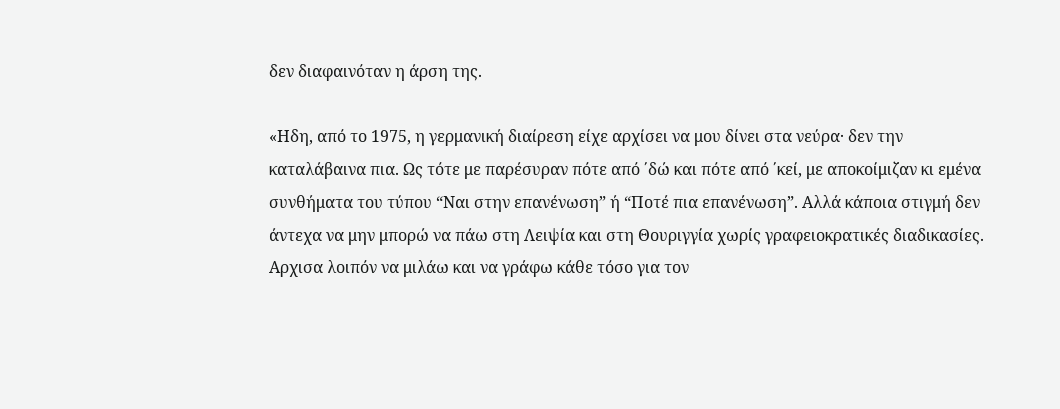δεν διαφαινόταν η άρση της.

«Ηδη, από το 1975, η γερμανική διαίρεση είχε αρχίσει να μου δίνει στα νεύρα· δεν την καταλάβαινα πια. Ως τότε με παρέσυραν πότε από ΄δώ και πότε από ΄κεί, με αποκοίμιζαν κι εμένα συνθήματα του τύπου “Ναι στην επανένωση” ή “Ποτέ πια επανένωση”. Αλλά κάποια στιγμή δεν άντεχα να μην μπορώ να πάω στη Λειψία και στη Θουριγγία χωρίς γραφειοκρατικές διαδικασίες. Αρχισα λοιπόν να μιλάω και να γράφω κάθε τόσο για τον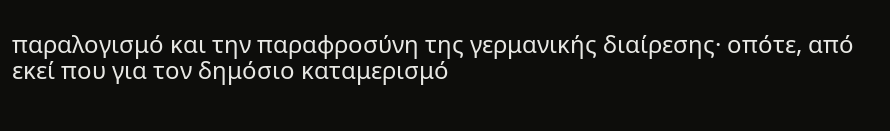παραλογισμό και την παραφροσύνη της γερμανικής διαίρεσης· οπότε, από εκεί που για τον δημόσιο καταμερισμό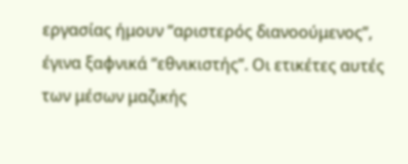εργασίας ήμουν “αριστερός διανοούμενος”, έγινα ξαφνικά “εθνικιστής”. Οι ετικέτες αυτές των μέσων μαζικής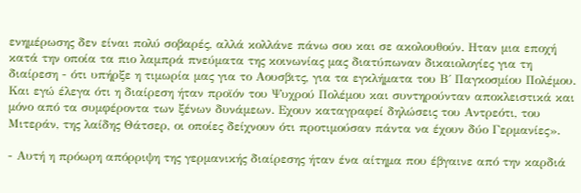ενημέρωσης δεν είναι πολύ σοβαρές, αλλά κολλάνε πάνω σου και σε ακολουθούν. Ηταν μια εποχή κατά την οποία τα πιο λαμπρά πνεύματα της κοινωνίας μας διατύπωναν δικαιολογίες για τη διαίρεση - ότι υπήρξε η τιμωρία μας για το Αουσβιτς, για τα εγκλήματα του Β΄ Παγκοσμίου Πολέμου. Και εγώ έλεγα ότι η διαίρεση ήταν προϊόν του Ψυχρού Πολέμου και συντηρούνταν αποκλειστικά και μόνο από τα συμφέροντα των ξένων δυνάμεων. Εχουν καταγραφεί δηλώσεις του Αντρεότι, του Μιτεράν, της λαίδης Θάτσερ, οι οποίες δείχνουν ότι προτιμούσαν πάντα να έχουν δύο Γερμανίες».

- Αυτή η πρόωρη απόρριψη της γερμανικής διαίρεσης ήταν ένα αίτημα που έβγαινε από την καρδιά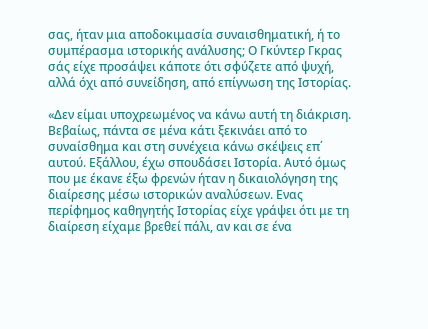σας, ήταν μια αποδοκιμασία συναισθηματική, ή το συμπέρασμα ιστορικής ανάλυσης; Ο Γκύντερ Γκρας σάς είχε προσάψει κάποτε ότι σφύζετε από ψυχή, αλλά όχι από συνείδηση, από επίγνωση της Ιστορίας.

«Δεν είμαι υποχρεωμένος να κάνω αυτή τη διάκριση. Βεβαίως, πάντα σε μένα κάτι ξεκινάει από το συναίσθημα και στη συνέχεια κάνω σκέψεις επ΄ αυτού. Εξάλλου, έχω σπουδάσει Ιστορία. Αυτό όμως που με έκανε έξω φρενών ήταν η δικαιολόγηση της διαίρεσης μέσω ιστορικών αναλύσεων. Ενας περίφημος καθηγητής Ιστορίας είχε γράψει ότι με τη διαίρεση είχαμε βρεθεί πάλι, αν και σε ένα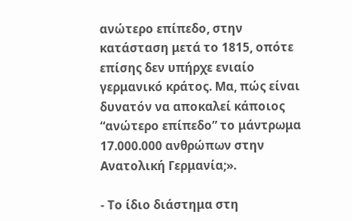ανώτερο επίπεδο, στην κατάσταση μετά το 1815, οπότε επίσης δεν υπήρχε ενιαίο γερμανικό κράτος. Μα, πώς είναι δυνατόν να αποκαλεί κάποιος “ανώτερο επίπεδο” το μάντρωμα 17.000.000 ανθρώπων στην Ανατολική Γερμανία;».

- Το ίδιο διάστημα στη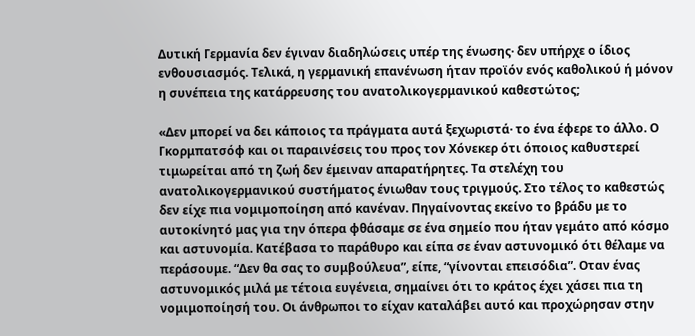Δυτική Γερμανία δεν έγιναν διαδηλώσεις υπέρ της ένωσης· δεν υπήρχε ο ίδιος ενθουσιασμός. Τελικά, η γερμανική επανένωση ήταν προϊόν ενός καθολικού ή μόνον η συνέπεια της κατάρρευσης του ανατολικογερμανικού καθεστώτος;

«Δεν μπορεί να δει κάποιος τα πράγματα αυτά ξεχωριστά· το ένα έφερε το άλλο. Ο Γκορμπατσόφ και οι παραινέσεις του προς τον Χόνεκερ ότι όποιος καθυστερεί τιμωρείται από τη ζωή δεν έμειναν απαρατήρητες. Τα στελέχη του ανατολικογερμανικού συστήματος ένιωθαν τους τριγμούς. Στο τέλος το καθεστώς δεν είχε πια νομιμοποίηση από κανέναν. Πηγαίνοντας εκείνο το βράδυ με το αυτοκίνητό μας για την όπερα φθάσαμε σε ένα σημείο που ήταν γεμάτο από κόσμο και αστυνομία. Κατέβασα το παράθυρο και είπα σε έναν αστυνομικό ότι θέλαμε να περάσουμε. “Δεν θα σας το συμβούλευα”, είπε, “γίνονται επεισόδια”. Οταν ένας αστυνομικός μιλά με τέτοια ευγένεια, σημαίνει ότι το κράτος έχει χάσει πια τη νομιμοποίησή του. Οι άνθρωποι το είχαν καταλάβει αυτό και προχώρησαν στην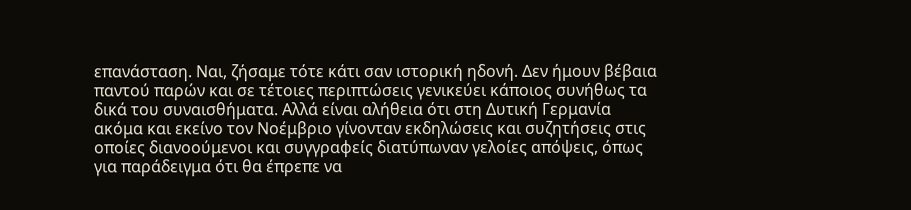επανάσταση. Ναι, ζήσαμε τότε κάτι σαν ιστορική ηδονή. Δεν ήμουν βέβαια παντού παρών και σε τέτοιες περιπτώσεις γενικεύει κάποιος συνήθως τα δικά του συναισθήματα. Αλλά είναι αλήθεια ότι στη Δυτική Γερμανία ακόμα και εκείνο τον Νοέμβριο γίνονταν εκδηλώσεις και συζητήσεις στις οποίες διανοούμενοι και συγγραφείς διατύπωναν γελοίες απόψεις, όπως για παράδειγμα ότι θα έπρεπε να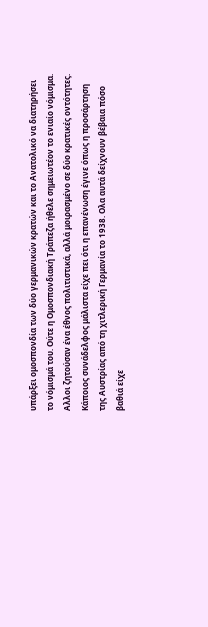υπάρξει ομοσπονδία των δύο γερμανικών κρατών και το Ανατολικό να διατηρήσει το νόμισμά του. Ούτε η Ομοσπονδιακή Τράπεζα ήθελε σημειωτέον το ενιαίο νόμισμα. Αλλοι ζητούσαν ένα έθνος πολιτιστικά, αλλά μοιρασμένο σε δύο κρατικές οντότητες. Κάποιος συνάδελφος μάλιστα είχε πει ότι η επανένωση έγινε όπως η προσάρτηση της Αυστρίας από τη χιτλερική Γερμανία το 1938. Ολα αυτά δείχνουν βέβαια πόσο βαθιά είχε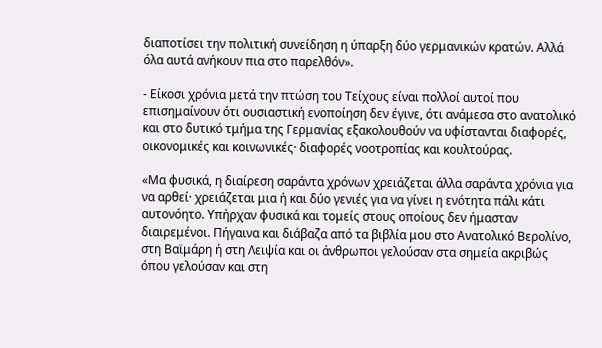διαποτίσει την πολιτική συνείδηση η ύπαρξη δύο γερμανικών κρατών. Αλλά όλα αυτά ανήκουν πια στο παρελθόν».

- Είκοσι χρόνια μετά την πτώση του Τείχους είναι πολλοί αυτοί που επισημαίνουν ότι ουσιαστική ενοποίηση δεν έγινε, ότι ανάμεσα στο ανατολικό και στο δυτικό τμήμα της Γερμανίας εξακολουθούν να υφίστανται διαφορές, οικονομικές και κοινωνικές· διαφορές νοοτροπίας και κουλτούρας.

«Μα φυσικά, η διαίρεση σαράντα χρόνων χρειάζεται άλλα σαράντα χρόνια για να αρθεί· χρειάζεται μια ή και δύο γενιές για να γίνει η ενότητα πάλι κάτι αυτονόητο. Υπήρχαν φυσικά και τομείς στους οποίους δεν ήμασταν διαιρεμένοι. Πήγαινα και διάβαζα από τα βιβλία μου στο Ανατολικό Βερολίνο, στη Βαϊμάρη ή στη Λειψία και οι άνθρωποι γελούσαν στα σημεία ακριβώς όπου γελούσαν και στη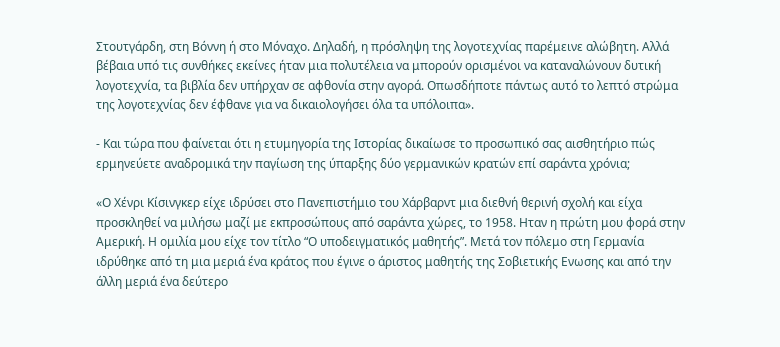Στουτγάρδη, στη Βόννη ή στο Μόναχο. Δηλαδή, η πρόσληψη της λογοτεχνίας παρέμεινε αλώβητη. Αλλά βέβαια υπό τις συνθήκες εκείνες ήταν μια πολυτέλεια να μπορούν ορισμένοι να καταναλώνουν δυτική λογοτεχνία, τα βιβλία δεν υπήρχαν σε αφθονία στην αγορά. Οπωσδήποτε πάντως αυτό το λεπτό στρώμα της λογοτεχνίας δεν έφθανε για να δικαιολογήσει όλα τα υπόλοιπα».

- Και τώρα που φαίνεται ότι η ετυμηγορία της Ιστορίας δικαίωσε το προσωπικό σας αισθητήριο πώς ερμηνεύετε αναδρομικά την παγίωση της ύπαρξης δύο γερμανικών κρατών επί σαράντα χρόνια;

«Ο Χένρι Κίσινγκερ είχε ιδρύσει στο Πανεπιστήμιο του Χάρβαρντ μια διεθνή θερινή σχολή και είχα προσκληθεί να μιλήσω μαζί με εκπροσώπους από σαράντα χώρες, το 1958. Ηταν η πρώτη μου φορά στην Αμερική. Η ομιλία μου είχε τον τίτλο “Ο υποδειγματικός μαθητής”. Μετά τον πόλεμο στη Γερμανία ιδρύθηκε από τη μια μεριά ένα κράτος που έγινε ο άριστος μαθητής της Σοβιετικής Ενωσης και από την άλλη μεριά ένα δεύτερο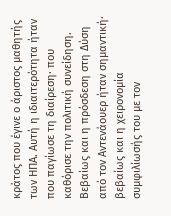κράτος που έγινε ο άριστος μαθητής των ΗΠΑ. Αυτή η ιδιαιτερότητα ήταν που παγίωσε τη διαίρεση· που καθόρισε την πολιτική συνείδηση. Βεβαίως και η πρόσδεση στη Δύση από τον Αντενάουερ ήταν σημαντική· βεβαίως και η χειρονομία συμφιλίωσής του με τον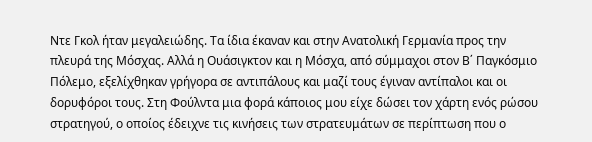Ντε Γκολ ήταν μεγαλειώδης. Τα ίδια έκαναν και στην Ανατολική Γερμανία προς την πλευρά της Μόσχας. Αλλά η Ουάσιγκτον και η Μόσχα, από σύμμαχοι στον Β΄ Παγκόσμιο Πόλεμο, εξελίχθηκαν γρήγορα σε αντιπάλους και μαζί τους έγιναν αντίπαλοι και οι δορυφόροι τους. Στη Φούλντα μια φορά κάποιος μου είχε δώσει τον χάρτη ενός ρώσου στρατηγού, ο οποίος έδειχνε τις κινήσεις των στρατευμάτων σε περίπτωση που ο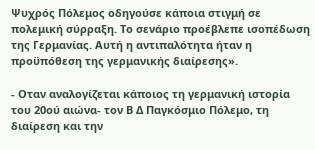Ψυχρός Πόλεμος οδηγούσε κάποια στιγμή σε πολεμική σύρραξη. Το σενάριο προέβλεπε ισοπέδωση της Γερμανίας. Αυτή η αντιπαλότητα ήταν η προϋπόθεση της γερμανικής διαίρεσης».

- Οταν αναλογίζεται κάποιος τη γερμανική ιστορία του 20ού αιώνα- τον Β Δ Παγκόσμιο Πόλεμο, τη διαίρεση και την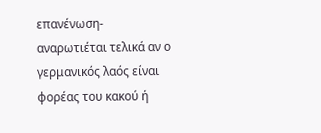επανένωση- αναρωτιέται τελικά αν ο γερμανικός λαός είναι φορέας του κακού ή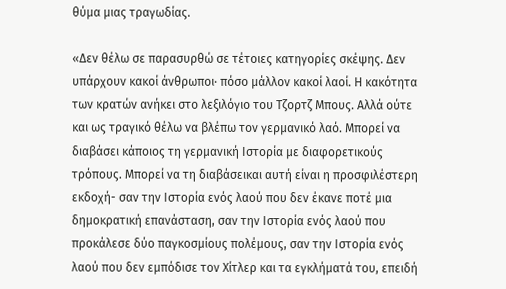θύμα μιας τραγωδίας.

«Δεν θέλω σε παρασυρθώ σε τέτοιες κατηγορίες σκέψης. Δεν υπάρχουν κακοί άνθρωποι· πόσο μάλλον κακοί λαοί. Η κακότητα των κρατών ανήκει στο λεξιλόγιο του Τζορτζ Μπους. Αλλά ούτε και ως τραγικό θέλω να βλέπω τον γερμανικό λαό. Μπορεί να διαβάσει κάποιος τη γερμανική Ιστορία με διαφορετικούς τρόπους. Μπορεί να τη διαβάσεικαι αυτή είναι η προσφιλέστερη εκδοχή- σαν την Ιστορία ενός λαού που δεν έκανε ποτέ μια δημοκρατική επανάσταση, σαν την Ιστορία ενός λαού που προκάλεσε δύο παγκοσμίους πολέμους, σαν την Ιστορία ενός λαού που δεν εμπόδισε τον Χίτλερ και τα εγκλήματά του, επειδή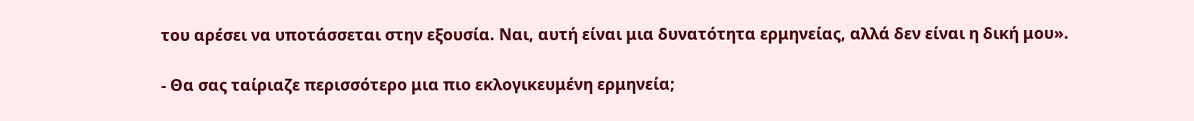του αρέσει να υποτάσσεται στην εξουσία. Ναι, αυτή είναι μια δυνατότητα ερμηνείας, αλλά δεν είναι η δική μου».

- Θα σας ταίριαζε περισσότερο μια πιο εκλογικευμένη ερμηνεία;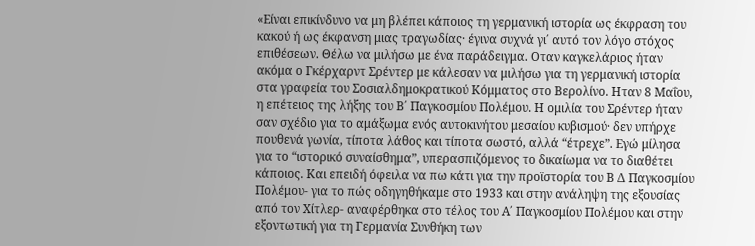«Είναι επικίνδυνο να μη βλέπει κάποιος τη γερμανική ιστορία ως έκφραση του κακού ή ως έκφανση μιας τραγωδίας· έγινα συχνά γι΄ αυτό τον λόγο στόχος επιθέσεων. Θέλω να μιλήσω με ένα παράδειγμα. Οταν καγκελάριος ήταν ακόμα ο Γκέρχαρντ Σρέντερ με κάλεσαν να μιλήσω για τη γερμανική ιστορία στα γραφεία του Σοσιαλδημοκρατικού Κόμματος στο Βερολίνο. Ηταν 8 Μαΐου, η επέτειος της λήξης του Β΄ Παγκοσμίου Πολέμου. Η ομιλία του Σρέντερ ήταν σαν σχέδιο για το αμάξωμα ενός αυτοκινήτου μεσαίου κυβισμού· δεν υπήρχε πουθενά γωνία, τίποτα λάθος και τίποτα σωστό, αλλά “έτρεχε”. Εγώ μίλησα για το “ιστορικό συναίσθημα”, υπερασπιζόμενος το δικαίωμα να το διαθέτει κάποιος. Και επειδή όφειλα να πω κάτι για την προϊστορία του Β Δ Παγκοσμίου Πολέμου- για το πώς οδηγηθήκαμε στο 1933 και στην ανάληψη της εξουσίας από τον Χίτλερ- αναφέρθηκα στο τέλος του Α΄ Παγκοσμίου Πολέμου και στην εξοντωτική για τη Γερμανία Συνθήκη των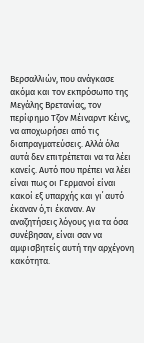Βερσαλλιών, που ανάγκασε ακόμα και τον εκπρόσωπο της Μεγάλης Βρετανίας, τον περίφημο Τζον Μέιναρντ Κέινς, να αποχωρήσει από τις διαπραγματεύσεις. Αλλά όλα αυτά δεν επιτρέπεται να τα λέει κανείς. Αυτό που πρέπει να λέει είναι πως οι Γερμανοί είναι κακοί εξ υπαρχής και γι΄ αυτό έκαναν ό,τι έκαναν. Αν αναζητήσεις λόγους για τα όσα συνέβησαν, είναι σαν να αμφισβητείς αυτή την αρχέγονη κακότητα.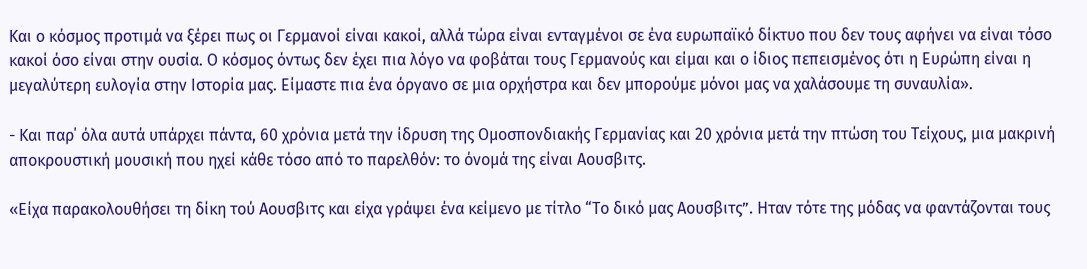Και ο κόσμος προτιμά να ξέρει πως οι Γερμανοί είναι κακοί, αλλά τώρα είναι ενταγμένοι σε ένα ευρωπαϊκό δίκτυο που δεν τους αφήνει να είναι τόσο κακοί όσο είναι στην ουσία. Ο κόσμος όντως δεν έχει πια λόγο να φοβάται τους Γερμανούς και είμαι και ο ίδιος πεπεισμένος ότι η Ευρώπη είναι η μεγαλύτερη ευλογία στην Ιστορία μας. Είμαστε πια ένα όργανο σε μια ορχήστρα και δεν μπορούμε μόνοι μας να χαλάσουμε τη συναυλία».

- Και παρ΄ όλα αυτά υπάρχει πάντα, 60 χρόνια μετά την ίδρυση της Ομοσπονδιακής Γερμανίας και 20 χρόνια μετά την πτώση του Τείχους, μια μακρινή αποκρουστική μουσική που ηχεί κάθε τόσο από το παρελθόν: το όνομά της είναι Αουσβιτς.

«Είχα παρακολουθήσει τη δίκη τού Αουσβιτς και είχα γράψει ένα κείμενο με τίτλο “Το δικό μας Αουσβιτς”. Ηταν τότε της μόδας να φαντάζονται τους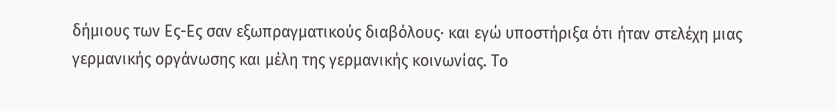δήμιους των Ες-Ες σαν εξωπραγματικούς διαβόλους· και εγώ υποστήριξα ότι ήταν στελέχη μιας γερμανικής οργάνωσης και μέλη της γερμανικής κοινωνίας. Το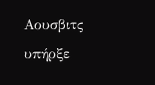Αουσβιτς υπήρξε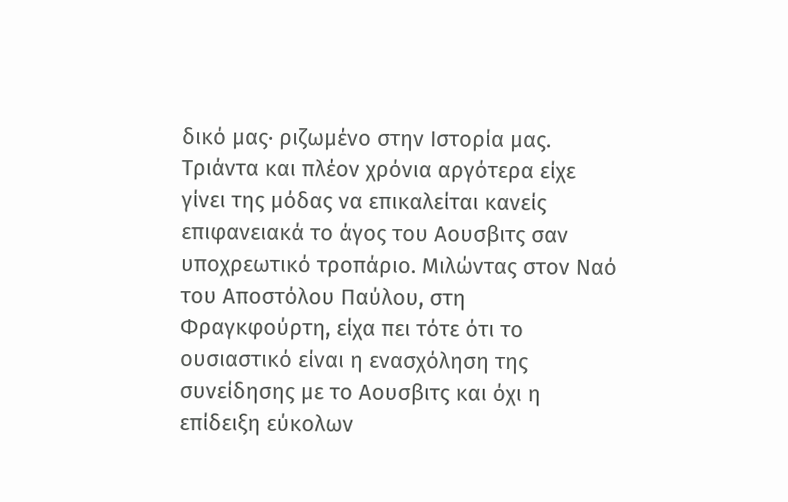δικό μας· ριζωμένο στην Ιστορία μας. Τριάντα και πλέον χρόνια αργότερα είχε γίνει της μόδας να επικαλείται κανείς επιφανειακά το άγος του Αουσβιτς σαν υποχρεωτικό τροπάριο. Μιλώντας στον Ναό του Αποστόλου Παύλου, στη Φραγκφούρτη, είχα πει τότε ότι το ουσιαστικό είναι η ενασχόληση της συνείδησης με το Αουσβιτς και όχι η επίδειξη εύκολων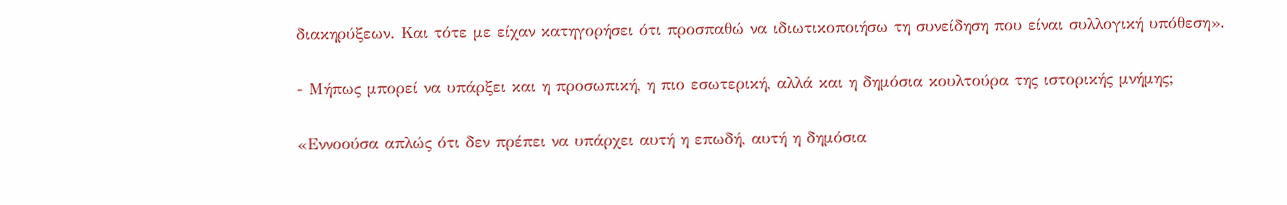διακηρύξεων. Και τότε με είχαν κατηγορήσει ότι προσπαθώ να ιδιωτικοποιήσω τη συνείδηση που είναι συλλογική υπόθεση».

- Μήπως μπορεί να υπάρξει και η προσωπική, η πιο εσωτερική, αλλά και η δημόσια κουλτούρα της ιστορικής μνήμης;

«Εννοούσα απλώς ότι δεν πρέπει να υπάρχει αυτή η επωδή, αυτή η δημόσια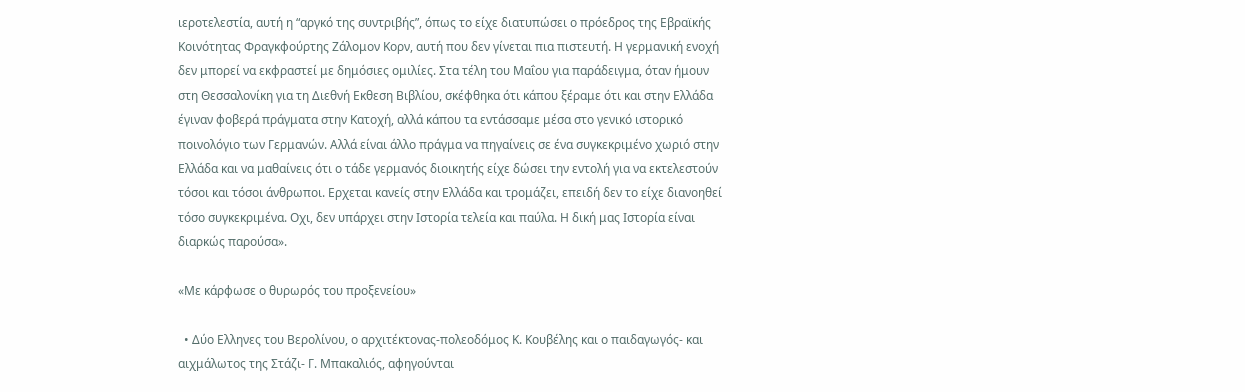ιεροτελεστία, αυτή η “αργκό της συντριβής”, όπως το είχε διατυπώσει ο πρόεδρος της Εβραϊκής Κοινότητας Φραγκφούρτης Ζάλομον Κορν, αυτή που δεν γίνεται πια πιστευτή. Η γερμανική ενοχή δεν μπορεί να εκφραστεί με δημόσιες ομιλίες. Στα τέλη του Μαΐου για παράδειγμα, όταν ήμουν στη Θεσσαλονίκη για τη Διεθνή Εκθεση Βιβλίου, σκέφθηκα ότι κάπου ξέραμε ότι και στην Ελλάδα έγιναν φοβερά πράγματα στην Κατοχή, αλλά κάπου τα εντάσσαμε μέσα στο γενικό ιστορικό ποινολόγιο των Γερμανών. Αλλά είναι άλλο πράγμα να πηγαίνεις σε ένα συγκεκριμένο χωριό στην Ελλάδα και να μαθαίνεις ότι ο τάδε γερμανός διοικητής είχε δώσει την εντολή για να εκτελεστούν τόσοι και τόσοι άνθρωποι. Ερχεται κανείς στην Ελλάδα και τρομάζει, επειδή δεν το είχε διανοηθεί τόσο συγκεκριμένα. Οχι, δεν υπάρχει στην Ιστορία τελεία και παύλα. Η δική μας Ιστορία είναι διαρκώς παρούσα».

«Με κάρφωσε ο θυρωρός του προξενείου»

  • Δύο Ελληνες του Βερολίνου, ο αρχιτέκτoνας-πολεοδόμος Κ. Κουβέλης και ο παιδαγωγός- και αιχμάλωτος της Στάζι- Γ. Μπακαλιός, αφηγούνται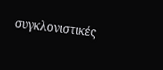συγκλονιστικές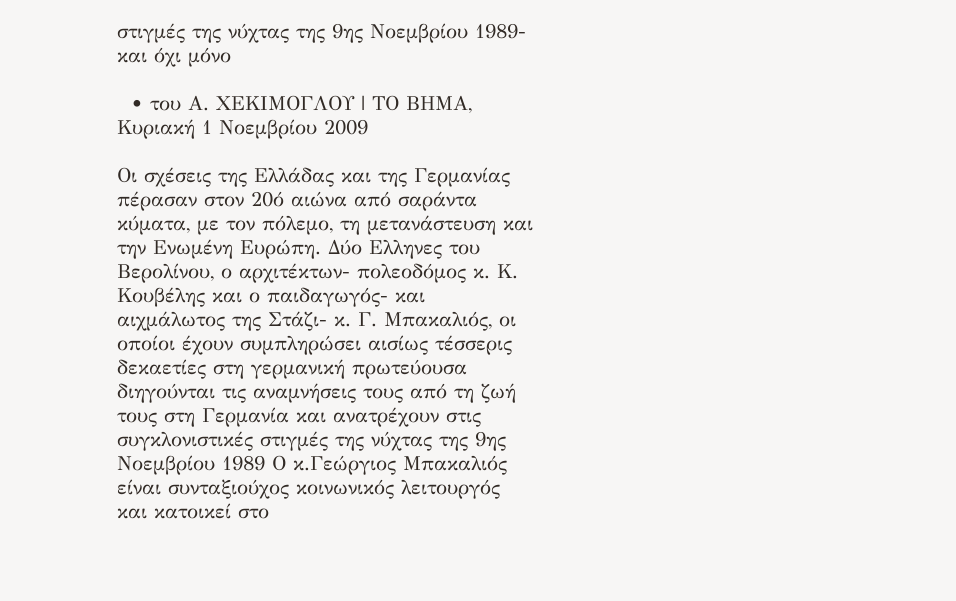στιγμές της νύχτας της 9ης Νοεμβρίου 1989- και όχι μόνο

  • του Α. ΧΕΚΙΜΟΓΛΟΥ | ΤΟ ΒΗΜΑ, Κυριακή 1 Νοεμβρίου 2009

Οι σχέσεις της Ελλάδας και της Γερμανίας πέρασαν στον 20ό αιώνα από σαράντα κύματα, με τον πόλεμο, τη μετανάστευση και την Ενωμένη Ευρώπη. Δύο Ελληνες του Βερολίνου, ο αρχιτέκτων- πολεοδόμος κ. Κ. Κουβέλης και ο παιδαγωγός- και αιχμάλωτος της Στάζι- κ. Γ. Μπακαλιός, οι οποίοι έχουν συμπληρώσει αισίως τέσσερις δεκαετίες στη γερμανική πρωτεύουσα διηγούνται τις αναμνήσεις τους από τη ζωή τους στη Γερμανία και ανατρέχουν στις συγκλονιστικές στιγμές της νύχτας της 9ης Νοεμβρίου 1989 Ο κ.Γεώργιος Μπακαλιός είναι συνταξιούχος κοινωνικός λειτουργός και κατοικεί στο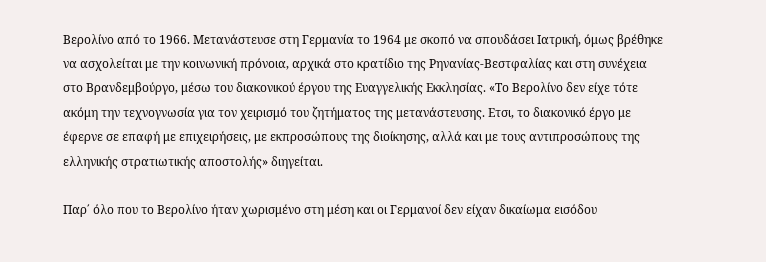Βερολίνο από το 1966. Μετανάστευσε στη Γερμανία το 1964 με σκοπό να σπουδάσει Ιατρική, όμως βρέθηκε να ασχολείται με την κοινωνική πρόνοια, αρχικά στο κρατίδιο της Ρηνανίας-Βεστφαλίας και στη συνέχεια στο Βρανδεμβούργο, μέσω του διακονικού έργου της Ευαγγελικής Εκκλησίας. «Το Βερολίνο δεν είχε τότε ακόμη την τεχνογνωσία για τον χειρισμό του ζητήματος της μετανάστευσης. Ετσι, το διακονικό έργο με έφερνε σε επαφή με επιχειρήσεις, με εκπροσώπους της διοίκησης, αλλά και με τους αντιπροσώπους της ελληνικής στρατιωτικής αποστολής» διηγείται.

Παρ΄ όλο που το Βερολίνο ήταν χωρισμένο στη μέση και οι Γερμανοί δεν είχαν δικαίωμα εισόδου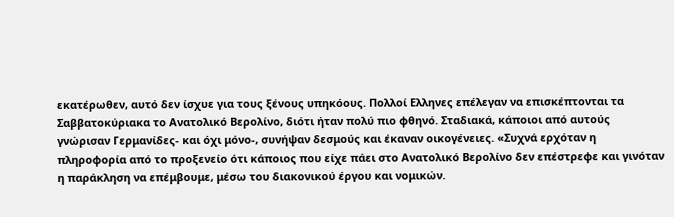εκατέρωθεν, αυτό δεν ίσχυε για τους ξένους υπηκόους. Πολλοί Ελληνες επέλεγαν να επισκέπτονται τα Σαββατοκύριακα το Ανατολικό Βερολίνο, διότι ήταν πολύ πιο φθηνό. Σταδιακά, κάποιοι από αυτούς γνώρισαν Γερμανίδες- και όχι μόνο-, συνήψαν δεσμούς και έκαναν οικογένειες. «Συχνά ερχόταν η πληροφορία από το προξενείο ότι κάποιος που είχε πάει στο Ανατολικό Βερολίνο δεν επέστρεφε και γινόταν η παράκληση να επέμβουμε, μέσω του διακονικού έργου και νομικών.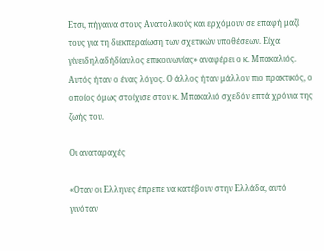Ετσι, πήγαινα στους Ανατολικούς και ερχόμουν σε επαφή μαζί τους για τη διεκπεραίωση των σχετικών υποθέσεων. Είχα γίνειδηλαδήδίαυλος επικοινωνίας» αναφέρει ο κ. Μπακαλιός. Αυτός ήταν ο ένας λόγος. Ο άλλος ήταν μάλλον πιο πρακτικός, ο οποίος όμως στοίχισε στον κ. Μπακαλιό σχεδόν επτά χρόνια της ζωής του.

Οι αναταραχές

«Οταν οι Ελληνες έπρεπε να κατέβουν στην Ελλάδα, αυτό γινόταν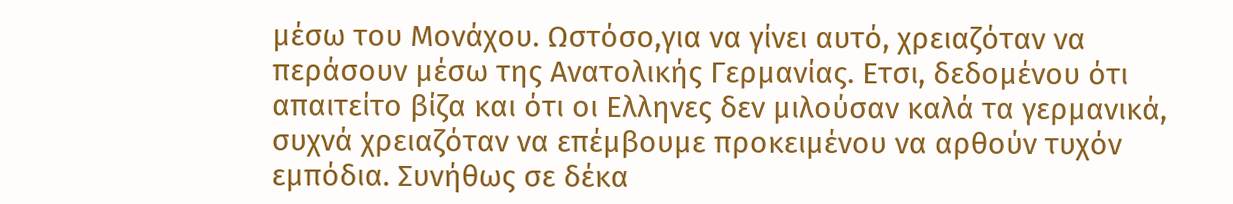μέσω του Μονάχου. Ωστόσο,για να γίνει αυτό, χρειαζόταν να περάσουν μέσω της Ανατολικής Γερμανίας. Ετσι, δεδομένου ότι απαιτείτο βίζα και ότι οι Ελληνες δεν μιλούσαν καλά τα γερμανικά, συχνά χρειαζόταν να επέμβουμε προκειμένου να αρθούν τυχόν εμπόδια. Συνήθως σε δέκα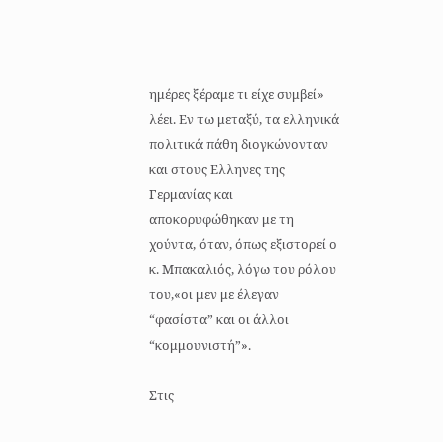ημέρες ξέραμε τι είχε συμβεί» λέει. Εν τω μεταξύ, τα ελληνικά πολιτικά πάθη διογκώνονταν και στους Ελληνες της Γερμανίας και αποκορυφώθηκαν με τη χούντα, όταν, όπως εξιστορεί ο κ. Μπακαλιός, λόγω του ρόλου του,«οι μεν με έλεγαν “φασίστα” και οι άλλοι “κομμουνιστή”».

Στις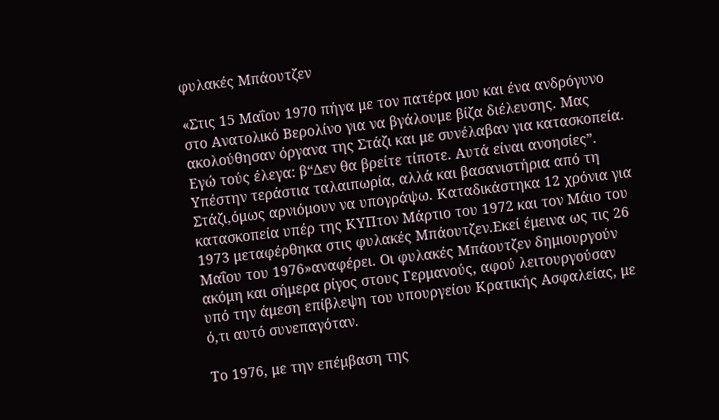φυλακές Μπάουτζεν

«Στις 15 Μαΐου 1970 πήγα με τον πατέρα μου και ένα ανδρόγυνο στο Ανατολικό Βερολίνο για να βγάλουμε βίζα διέλευσης. Μας ακολούθησαν όργανα της Στάζι και με συνέλαβαν για κατασκοπεία. Εγώ τούς έλεγα: β“Δεν θα βρείτε τίποτε. Αυτά είναι ανοησίες”. Υπέστην τεράστια ταλαιπωρία, αλλά και βασανιστήρια από τη Στάζι,όμως αρνιόμουν να υπογράψω. Καταδικάστηκα 12 χρόνια για κατασκοπεία υπέρ της ΚΥΠτον Μάρτιο του 1972 και τον Μάιο του 1973 μεταφέρθηκα στις φυλακές Μπάουτζεν.Εκεί έμεινα ως τις 26 Μαΐου του 1976»αναφέρει. Οι φυλακές Μπάουτζεν δημιουργούν ακόμη και σήμερα ρίγος στους Γερμανούς, αφού λειτουργούσαν υπό την άμεση επίβλεψη του υπουργείου Κρατικής Ασφαλείας, με ό,τι αυτό συνεπαγόταν.

Το 1976, με την επέμβαση της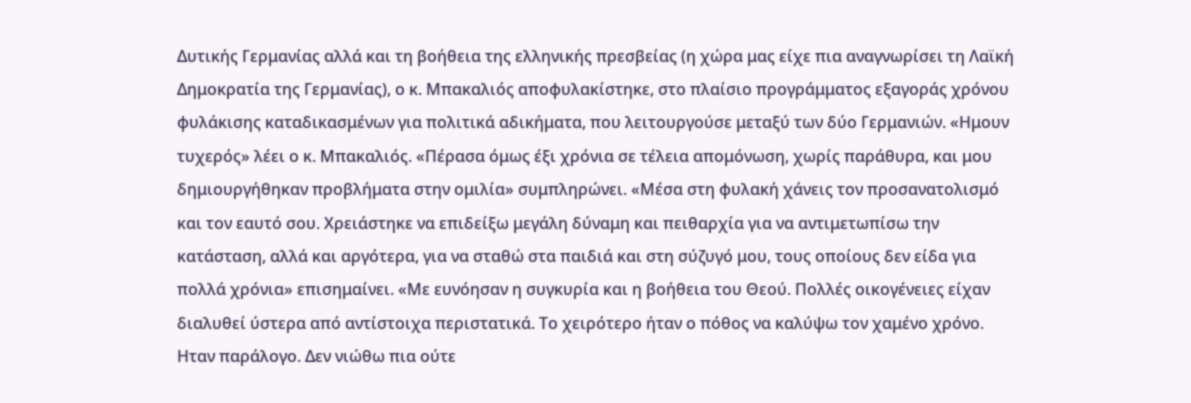Δυτικής Γερμανίας αλλά και τη βοήθεια της ελληνικής πρεσβείας (η χώρα μας είχε πια αναγνωρίσει τη Λαϊκή Δημοκρατία της Γερμανίας), ο κ. Μπακαλιός αποφυλακίστηκε, στο πλαίσιο προγράμματος εξαγοράς χρόνου φυλάκισης καταδικασμένων για πολιτικά αδικήματα, που λειτουργούσε μεταξύ των δύο Γερμανιών. «Ημουν τυχερός» λέει ο κ. Μπακαλιός. «Πέρασα όμως έξι χρόνια σε τέλεια απομόνωση, χωρίς παράθυρα, και μου δημιουργήθηκαν προβλήματα στην ομιλία» συμπληρώνει. «Μέσα στη φυλακή χάνεις τον προσανατολισμό και τον εαυτό σου. Χρειάστηκε να επιδείξω μεγάλη δύναμη και πειθαρχία για να αντιμετωπίσω την κατάσταση, αλλά και αργότερα, για να σταθώ στα παιδιά και στη σύζυγό μου, τους οποίους δεν είδα για πολλά χρόνια» επισημαίνει. «Με ευνόησαν η συγκυρία και η βοήθεια του Θεού. Πολλές οικογένειες είχαν διαλυθεί ύστερα από αντίστοιχα περιστατικά. Το χειρότερο ήταν ο πόθος να καλύψω τον χαμένο χρόνο. Ηταν παράλογο. Δεν νιώθω πια ούτε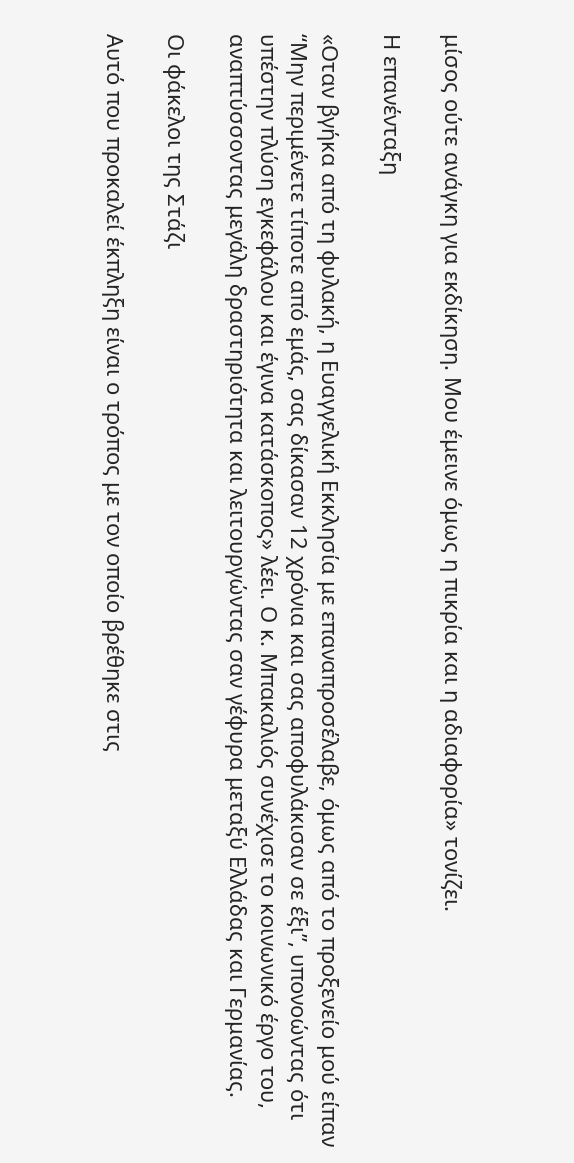μίσος ούτε ανάγκη για εκδίκηση. Μου έμεινε όμως η πικρία και η αδιαφορία» τονίζει.

Η επανένταξη

«Οταν βγήκα από τη φυλακή, η Ευαγγελική Εκκλησία με επαναπροσέλαβε, όμως από το προξενείο μού είπαν “Μην περιμένετε τίποτε από εμάς, σας δίκασαν 12 χρόνια και σας αποφυλάκισαν σε έξι”, υπονοώντας ότι υπέστην πλύση εγκεφάλου και έγινα κατάσκοπος» λέει. Ο κ. Μπακαλιός συνέχισε το κοινωνικό έργο του, αναπτύσσοντας μεγάλη δραστηριότητα και λειτουργώντας σαν γέφυρα μεταξύ Ελλάδας και Γερμανίας.

Οι φάκελοι της Στάζι

Αυτό που προκαλεί έκπληξη είναι ο τρόπος με τον οποίο βρέθηκε στις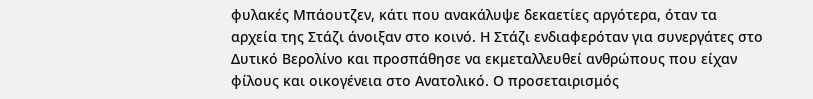φυλακές Μπάουτζεν, κάτι που ανακάλυψε δεκαετίες αργότερα, όταν τα αρχεία της Στάζι άνοιξαν στο κοινό. Η Στάζι ενδιαφερόταν για συνεργάτες στο Δυτικό Βερολίνο και προσπάθησε να εκμεταλλευθεί ανθρώπους που είχαν φίλους και οικογένεια στο Ανατολικό. Ο προσεταιρισμός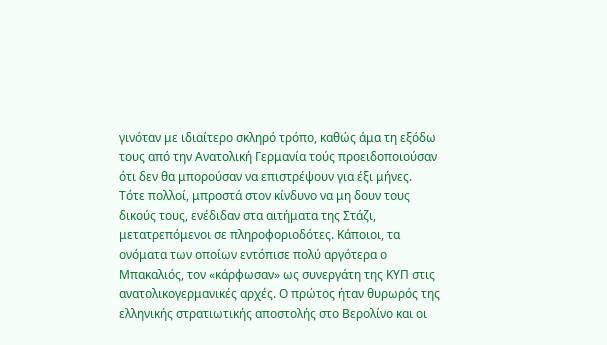γινόταν με ιδιαίτερο σκληρό τρόπο, καθώς άμα τη εξόδω τους από την Ανατολική Γερμανία τούς προειδοποιούσαν ότι δεν θα μπορούσαν να επιστρέψουν για έξι μήνες. Τότε πολλοί, μπροστά στον κίνδυνο να μη δουν τους δικούς τους, ενέδιδαν στα αιτήματα της Στάζι, μετατρεπόμενοι σε πληροφοριοδότες. Κάποιοι, τα ονόματα των οποίων εντόπισε πολύ αργότερα ο Μπακαλιός, τον «κάρφωσαν» ως συνεργάτη της ΚΥΠ στις ανατολικογερμανικές αρχές. Ο πρώτος ήταν θυρωρός της ελληνικής στρατιωτικής αποστολής στο Βερολίνο και οι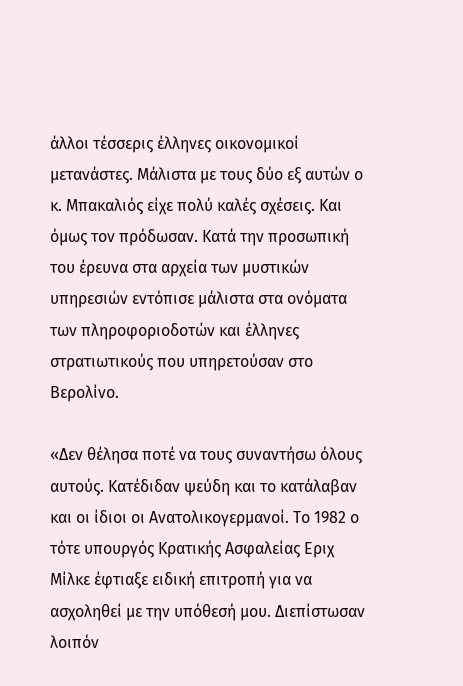άλλοι τέσσερις έλληνες οικονομικοί μετανάστες. Μάλιστα με τους δύο εξ αυτών ο κ. Μπακαλιός είχε πολύ καλές σχέσεις. Και όμως τον πρόδωσαν. Κατά την προσωπική του έρευνα στα αρχεία των μυστικών υπηρεσιών εντόπισε μάλιστα στα ονόματα των πληροφοριοδοτών και έλληνες στρατιωτικούς που υπηρετούσαν στο Βερολίνο.

«Δεν θέλησα ποτέ να τους συναντήσω όλους αυτούς. Κατέδιδαν ψεύδη και το κατάλαβαν και οι ίδιοι οι Ανατολικογερμανοί. Το 1982 ο τότε υπουργός Κρατικής Ασφαλείας Εριχ Μίλκε έφτιαξε ειδική επιτροπή για να ασχοληθεί με την υπόθεσή μου. Διεπίστωσαν λοιπόν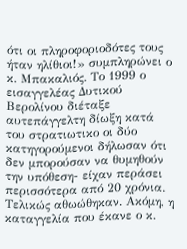ότι οι πληροφοριοδότες τους ήταν ηλίθιοι!» συμπληρώνει ο κ. Μπακαλιός. Το 1999 ο εισαγγελέας Δυτικού Βερολίνου διέταξε αυτεπάγγελτη δίωξη κατά του στρατιωτικο οι δύο κατηγορούμενοι δήλωσαν ότι δεν μπορούσαν να θυμηθούν την υπόθεση- είχαν περάσει περισσότερα από 20 χρόνια. Τελικώς αθωώθηκαν. Ακόμη, η καταγγελία που έκανε ο κ.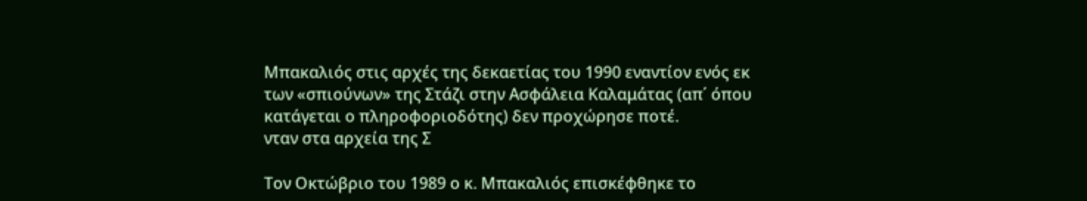Μπακαλιός στις αρχές της δεκαετίας του 1990 εναντίον ενός εκ των «σπιούνων» της Στάζι στην Ασφάλεια Καλαμάτας (απ΄ όπου κατάγεται ο πληροφοριοδότης) δεν προχώρησε ποτέ.
νταν στα αρχεία της Σ

Τον Οκτώβριο του 1989 ο κ. Μπακαλιός επισκέφθηκε το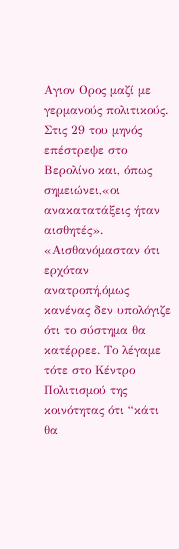Αγιον Ορος μαζί με γερμανούς πολιτικούς. Στις 29 του μηνός επέστρεψε στο Βερολίνο και, όπως σημειώνει,«οι ανακατατάξεις ήταν αισθητές». «Αισθανόμασταν ότι ερχόταν ανατροπή,όμως κανένας δεν υπολόγιζε ότι το σύστημα θα κατέρρεε. Το λέγαμε τότε στο Κέντρο Πολιτισμού της κοινότητας ότι “κάτι θα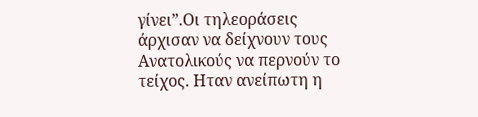γίνει”.Οι τηλεοράσεις άρχισαν να δείχνουν τους Ανατολικούς να περνούν το τείχος. Ηταν ανείπωτη η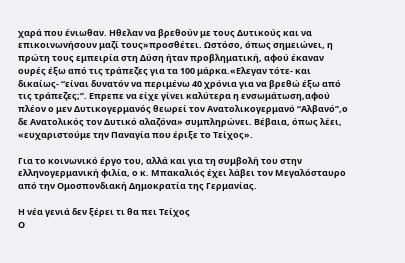χαρά που ένιωθαν. Ηθελαν να βρεθούν με τους Δυτικούς και να επικοινωνήσουν μαζί τους»προσθέτει. Ωστόσο, όπως σημειώνει, η πρώτη τους εμπειρία στη Δύση ήταν προβληματική, αφού έκαναν ουρές έξω από τις τράπεζες για τα 100 μάρκα.«Ελεγαν τότε- και δικαίως- “είναι δυνατόν να περιμένω 40 χρόνια για να βρεθώ έξω από τις τράπεζες;”. Επρεπε να είχε γίνει καλύτερα η ενσωμάτωση,αφού πλέον ο μεν Δυτικογερμανός θεωρεί τον Ανατολικογερμανό “Αλβανό”,ο δε Ανατολικός τον Δυτικό αλαζόνα» συμπληρώνει. Βέβαια, όπως λέει, «ευχαριστούμε την Παναγία που έριξε το Τείχος».

Για το κοινωνικό έργο του, αλλά και για τη συμβολή του στην ελληνογερμανική φιλία, ο κ. Μπακαλιός έχει λάβει τον Μεγαλόσταυρο από την Ομοσπονδιακή Δημοκρατία της Γερμανίας.

Η νέα γενιά δεν ξέρει τι θα πει Τείχος
Ο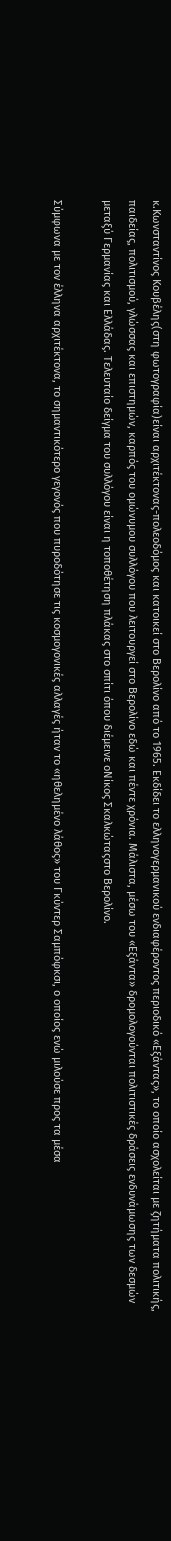κ.Κωνσταντίνος Κουβέλης(στη φωτογραφία)είναι αρχιτέκτονας-πολεοδόμος και κατοικεί στο Βερολίνο από το 1965. Εκδίδει το ελληνογερμανικού ενδιαφέροντος περιοδικό «Εξάντας», το οποίο ασχολείται με ζητήματα πολιτικής, παιδείας, πολιτισμού, γλώσσας και επιστημών, καρπός του ομώνυμου συλλόγου που λειτουργεί στο Βερολίνο εδώ και πέντε χρόνια. Μάλιστα, μέσω του «Εξάντα» δρομολογούνται πολιτιστικές δράσεις ενδυνάμωσης των δεσμών μεταξύ Γερμανίας και Ελλάδας. Τελευταίο δείγμα του συλλόγου είναι η τοποθέτηση πλάκας στο σπίτι όπου διέμεινε οΝίκος Σκαλκώταςστο Βερολίνο.

Σύμφωνα με τον έλληνα αρχιτέκτονα, το σημαντικότερο γεγονός που πυροδότησε τις κοσμογονικές αλλαγές ήταν το «ηθελημένο λάθος» του Γκύντερ Σαμπόφκσι, ο οποίος ενώ μιλούσε προς τα μέσα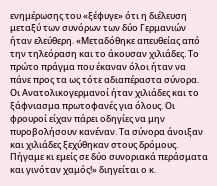ενημέρωσης του «ξέφυγε» ότι η διέλευση μεταξύ των συνόρων των δύο Γερμανιών ήταν ελεύθερη. «Μεταδόθηκε απευθείας από την τηλεόραση και το άκουσαν χιλιάδες. Το πρώτο πράγμα που έκαναν όλοι ήταν να πάνε προς τα ως τότε αδιαπέραστα σύνορα. Οι Ανατολικογερμανοί ήταν χιλιάδες και το ξάφνιασμα πρωτοφανές για όλους. Οι φρουροί είχαν πάρει οδηγίες να μην πυροβολήσουν κανέναν. Τα σύνορα άνοιξαν και χιλιάδες ξεχύθηκαν στους δρόμους. Πήγαμε κι εμείς σε δύο συνοριακά περάσματα και γινόταν χαμός!» διηγείται ο κ.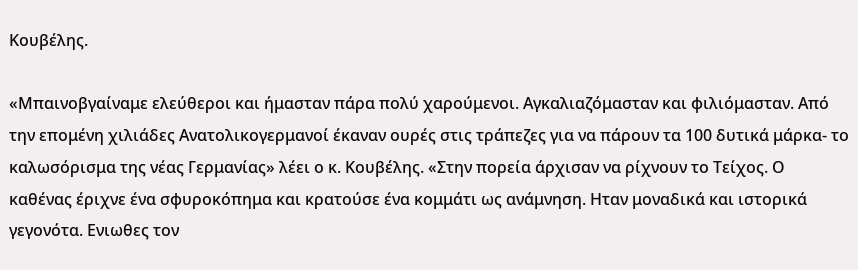Κουβέλης.

«Μπαινοβγαίναμε ελεύθεροι και ήμασταν πάρα πολύ χαρούμενοι. Αγκαλιαζόμασταν και φιλιόμασταν. Από την επομένη χιλιάδες Ανατολικογερμανοί έκαναν ουρές στις τράπεζες για να πάρουν τα 100 δυτικά μάρκα- το καλωσόρισμα της νέας Γερμανίας» λέει ο κ. Κουβέλης. «Στην πορεία άρχισαν να ρίχνουν το Τείχος. Ο καθένας έριχνε ένα σφυροκόπημα και κρατούσε ένα κομμάτι ως ανάμνηση. Ηταν μοναδικά και ιστορικά γεγονότα. Ενιωθες τον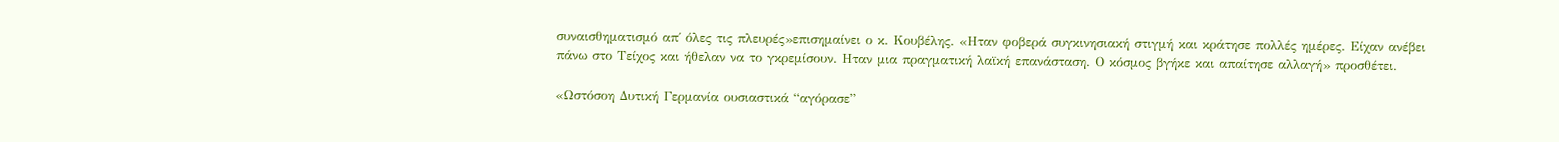συναισθηματισμό απ΄ όλες τις πλευρές»επισημαίνει ο κ. Κουβέλης. «Ηταν φοβερά συγκινησιακή στιγμή και κράτησε πολλές ημέρες. Είχαν ανέβει πάνω στο Τείχος και ήθελαν να το γκρεμίσουν. Ηταν μια πραγματική λαϊκή επανάσταση. Ο κόσμος βγήκε και απαίτησε αλλαγή» προσθέτει.

«Ωστόσοη Δυτική Γερμανία ουσιαστικά “αγόρασε”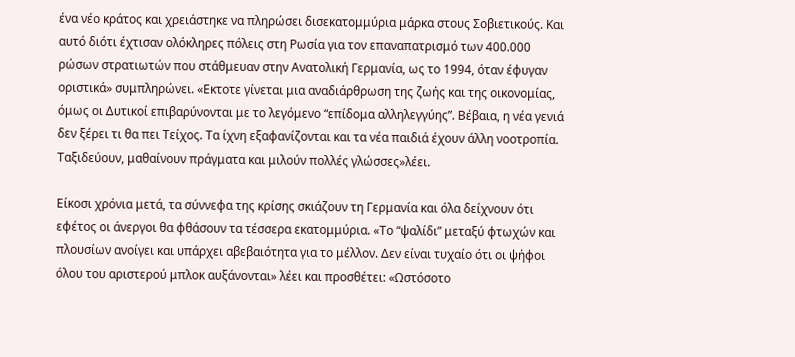ένα νέο κράτος και χρειάστηκε να πληρώσει δισεκατομμύρια μάρκα στους Σοβιετικούς. Και αυτό διότι έχτισαν ολόκληρες πόλεις στη Ρωσία για τον επαναπατρισμό των 400.000 ρώσων στρατιωτών που στάθμευαν στην Ανατολική Γερμανία, ως το 1994, όταν έφυγαν οριστικά» συμπληρώνει. «Εκτοτε γίνεται μια αναδιάρθρωση της ζωής και της οικονομίας, όμως οι Δυτικοί επιβαρύνονται με το λεγόμενο “επίδομα αλληλεγγύης”. Βέβαια, η νέα γενιά δεν ξέρει τι θα πει Τείχος. Τα ίχνη εξαφανίζονται και τα νέα παιδιά έχουν άλλη νοοτροπία. Ταξιδεύουν, μαθαίνουν πράγματα και μιλούν πολλές γλώσσες»λέει.

Είκοσι χρόνια μετά, τα σύννεφα της κρίσης σκιάζουν τη Γερμανία και όλα δείχνουν ότι εφέτος οι άνεργοι θα φθάσουν τα τέσσερα εκατομμύρια. «Το “ψαλίδι” μεταξύ φτωχών και πλουσίων ανοίγει και υπάρχει αβεβαιότητα για το μέλλον. Δεν είναι τυχαίο ότι οι ψήφοι όλου του αριστερού μπλοκ αυξάνονται» λέει και προσθέτει: «Ωστόσοτο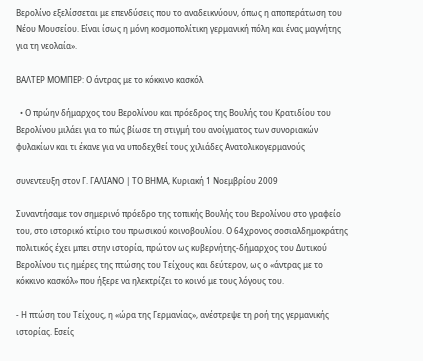Βερολίνο εξελίσσεται με επενδύσεις που το αναδεικνύουν, όπως η αποπεράτωση του Νέου Μουσείου. Είναι ίσως η μόνη κοσμοπολίτικη γερμανική πόλη και ένας μαγνήτης για τη νεολαία».

ΒΑΛΤΕΡ ΜΟΜΠΕΡ: Ο άντρας με το κόκκινο κασκόλ

  • Ο πρώην δήμαρχος του Βερολίνου και πρόεδρος της Βουλής του Κρατιδίου του Βερολίνου μιλάει για το πώς βίωσε τη στιγμή του ανοίγματος των συνοριακών φυλακίων και τι έκανε για να υποδεχθεί τους χιλιάδες Ανατολικογερμανούς

συνεντευξη στον Γ. ΓΑΛΙΑΝΟ | ΤΟ ΒΗΜΑ, Κυριακή 1 Νοεμβρίου 2009

Συναντήσαμε τον σημερινό πρόεδρο της τοπικής Βουλής του Βερολίνου στο γραφείο του, στο ιστορικό κτίριο του πρωσικού κοινοβουλίου. Ο 64χρονος σοσιαλδημοκράτης πολιτικός έχει μπει στην ιστορία, πρώτον ως κυβερνήτης-δήμαρχος του Δυτικού Βερολίνου τις ημέρες της πτώσης του Τείχους και δεύτερον, ως ο «άντρας με το κόκκινο κασκόλ» που ήξερε να ηλεκτρίζει το κοινό με τους λόγους του.

- Η πτώση του Τείχους, η «ώρα της Γερμανίας», ανέστρεψε τη ροή της γερμανικής ιστορίας. Εσείς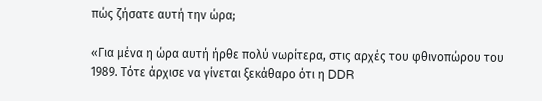πώς ζήσατε αυτή την ώρα;

«Για μένα η ώρα αυτή ήρθε πολύ νωρίτερα, στις αρχές του φθινοπώρου του 1989. Τότε άρχισε να γίνεται ξεκάθαρο ότι η DDR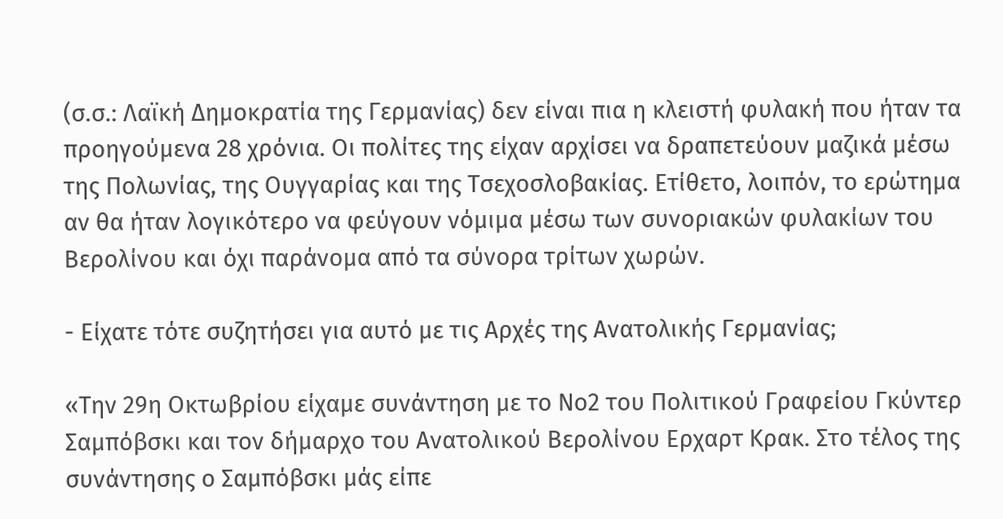(σ.σ.: Λαϊκή Δημοκρατία της Γερμανίας) δεν είναι πια η κλειστή φυλακή που ήταν τα προηγούμενα 28 χρόνια. Οι πολίτες της είχαν αρχίσει να δραπετεύουν μαζικά μέσω της Πολωνίας, της Ουγγαρίας και της Τσεχοσλοβακίας. Ετίθετο, λοιπόν, το ερώτημα αν θα ήταν λογικότερο να φεύγουν νόμιμα μέσω των συνοριακών φυλακίων του Βερολίνου και όχι παράνομα από τα σύνορα τρίτων χωρών.

- Είχατε τότε συζητήσει για αυτό με τις Αρχές της Ανατολικής Γερμανίας;

«Την 29η Οκτωβρίου είχαμε συνάντηση με το Νο2 του Πολιτικού Γραφείου Γκύντερ Σαμπόβσκι και τον δήμαρχο του Ανατολικού Βερολίνου Ερχαρτ Κρακ. Στο τέλος της συνάντησης ο Σαμπόβσκι μάς είπε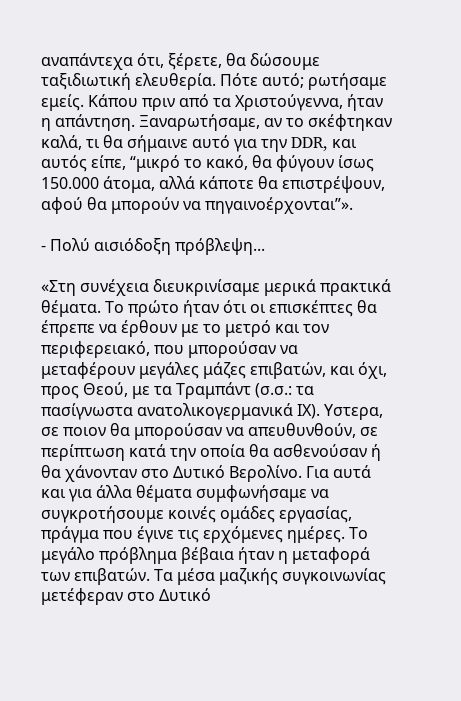αναπάντεχα ότι, ξέρετε, θα δώσουμε ταξιδιωτική ελευθερία. Πότε αυτό; ρωτήσαμε εμείς. Κάπου πριν από τα Χριστούγεννα, ήταν η απάντηση. Ξαναρωτήσαμε, αν το σκέφτηκαν καλά, τι θα σήμαινε αυτό για την DDR, και αυτός είπε, “μικρό το κακό, θα φύγουν ίσως 150.000 άτομα, αλλά κάποτε θα επιστρέψουν, αφού θα μπορούν να πηγαινοέρχονται”».

- Πολύ αισιόδοξη πρόβλεψη...

«Στη συνέχεια διευκρινίσαμε μερικά πρακτικά θέματα. Το πρώτο ήταν ότι οι επισκέπτες θα έπρεπε να έρθουν με το μετρό και τον περιφερειακό, που μπορούσαν να μεταφέρουν μεγάλες μάζες επιβατών, και όχι, προς Θεού, με τα Τραμπάντ (σ.σ.: τα πασίγνωστα ανατολικογερμανικά ΙΧ). Υστερα, σε ποιον θα μπορούσαν να απευθυνθούν, σε περίπτωση κατά την οποία θα ασθενούσαν ή θα χάνονταν στο Δυτικό Βερολίνο. Για αυτά και για άλλα θέματα συμφωνήσαμε να συγκροτήσουμε κοινές ομάδες εργασίας, πράγμα που έγινε τις ερχόμενες ημέρες. Το μεγάλο πρόβλημα βέβαια ήταν η μεταφορά των επιβατών. Τα μέσα μαζικής συγκοινωνίας μετέφεραν στο Δυτικό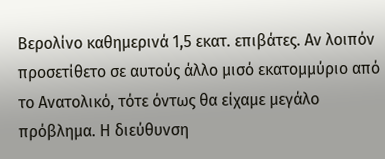Βερολίνο καθημερινά 1,5 εκατ. επιβάτες. Αν λοιπόν προσετίθετο σε αυτούς άλλο μισό εκατομμύριο από το Ανατολικό, τότε όντως θα είχαμε μεγάλο πρόβλημα. Η διεύθυνση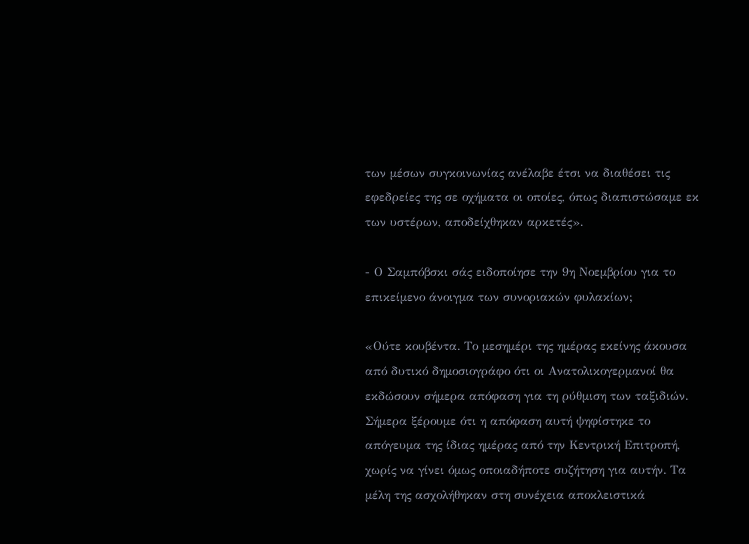των μέσων συγκοινωνίας ανέλαβε έτσι να διαθέσει τις εφεδρείες της σε οχήματα οι οποίες, όπως διαπιστώσαμε εκ των υστέρων, αποδείχθηκαν αρκετές».

- Ο Σαμπόβσκι σάς ειδοποίησε την 9η Νοεμβρίου για το επικείμενο άνοιγμα των συνοριακών φυλακίων;

«Ούτε κουβέντα. Το μεσημέρι της ημέρας εκείνης άκουσα από δυτικό δημοσιογράφο ότι οι Ανατολικογερμανοί θα εκδώσουν σήμερα απόφαση για τη ρύθμιση των ταξιδιών. Σήμερα ξέρουμε ότι η απόφαση αυτή ψηφίστηκε το απόγευμα της ίδιας ημέρας από την Κεντρική Επιτροπή, χωρίς να γίνει όμως οποιαδήποτε συζήτηση για αυτήν. Τα μέλη της ασχολήθηκαν στη συνέχεια αποκλειστικά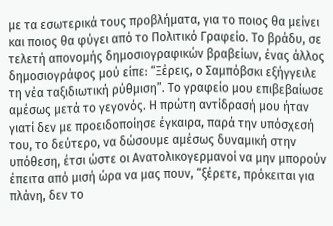με τα εσωτερικά τους προβλήματα, για το ποιος θα μείνει και ποιος θα φύγει από το Πολιτικό Γραφείο. Το βράδυ, σε τελετή απονομής δημοσιογραφικών βραβείων, ένας άλλος δημοσιογράφος μού είπε: “Ξέρεις, ο Σαμπόβσκι εξήγγειλε τη νέα ταξιδιωτική ρύθμιση”. Το γραφείο μου επιβεβαίωσε αμέσως μετά το γεγονός. Η πρώτη αντίδρασή μου ήταν γιατί δεν με προειδοποίησε έγκαιρα, παρά την υπόσχεσή του, το δεύτερο, να δώσουμε αμέσως δυναμική στην υπόθεση, έτσι ώστε οι Ανατολικογερμανοί να μην μπορούν έπειτα από μισή ώρα να μας πουν, “ξέρετε, πρόκειται για πλάνη, δεν το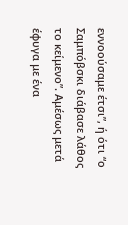εννοούσαμε έτσι”, ή ότι “ο Σαμπόβσκι διάβασε λάθος το κείμενο”. Αμέσως μετά έφυγα με ένα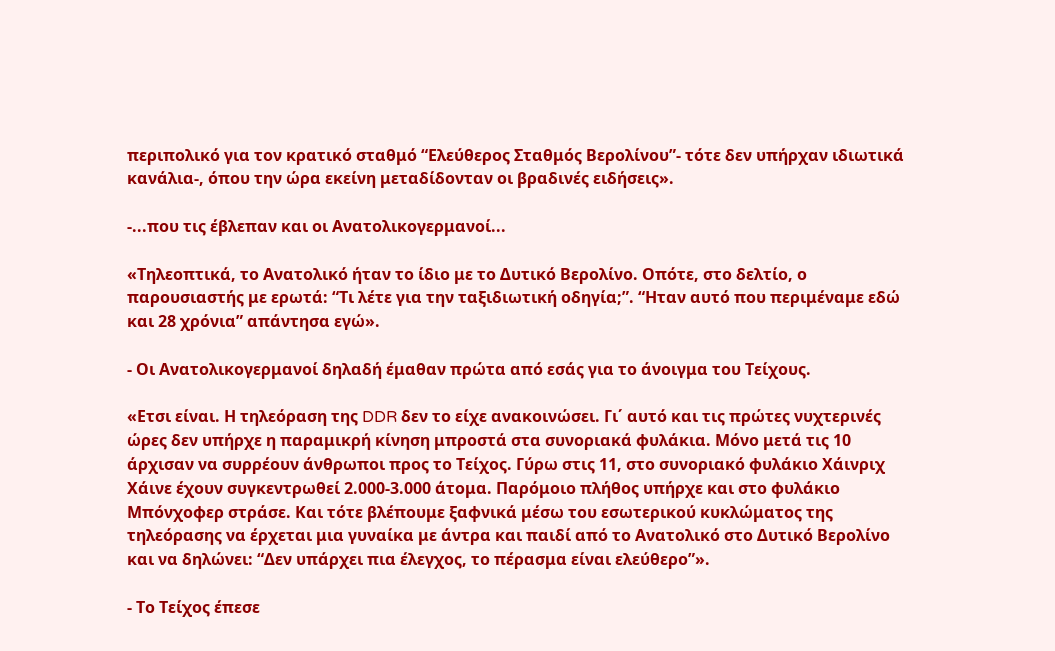περιπολικό για τον κρατικό σταθμό “Ελεύθερος Σταθμός Βερολίνου”- τότε δεν υπήρχαν ιδιωτικά κανάλια-, όπου την ώρα εκείνη μεταδίδονταν οι βραδινές ειδήσεις».

-...που τις έβλεπαν και οι Ανατολικογερμανοί...

«Τηλεοπτικά, το Ανατολικό ήταν το ίδιο με το Δυτικό Βερολίνο. Οπότε, στο δελτίο, ο παρουσιαστής με ερωτά: “Τι λέτε για την ταξιδιωτική οδηγία;”. “Ηταν αυτό που περιμέναμε εδώ και 28 χρόνια” απάντησα εγώ».

- Οι Ανατολικογερμανοί δηλαδή έμαθαν πρώτα από εσάς για το άνοιγμα του Τείχους.

«Ετσι είναι. Η τηλεόραση της DDR δεν το είχε ανακοινώσει. Γι΄ αυτό και τις πρώτες νυχτερινές ώρες δεν υπήρχε η παραμικρή κίνηση μπροστά στα συνοριακά φυλάκια. Μόνο μετά τις 10 άρχισαν να συρρέουν άνθρωποι προς το Τείχος. Γύρω στις 11, στο συνοριακό φυλάκιο Χάινριχ Χάινε έχουν συγκεντρωθεί 2.000-3.000 άτομα. Παρόμοιο πλήθος υπήρχε και στο φυλάκιο Μπόνχοφερ στράσε. Και τότε βλέπουμε ξαφνικά μέσω του εσωτερικού κυκλώματος της τηλεόρασης να έρχεται μια γυναίκα με άντρα και παιδί από το Ανατολικό στο Δυτικό Βερολίνο και να δηλώνει: “Δεν υπάρχει πια έλεγχος, το πέρασμα είναι ελεύθερο”».

- Το Τείχος έπεσε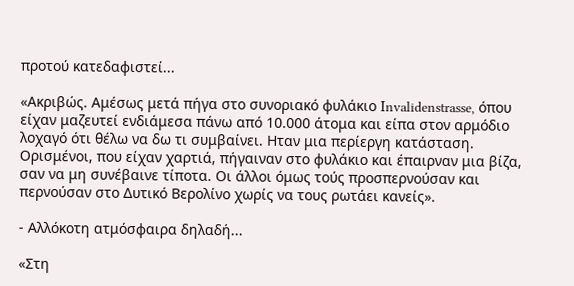προτού κατεδαφιστεί...

«Ακριβώς. Αμέσως μετά πήγα στο συνοριακό φυλάκιο Ιnvalidenstrasse, όπου είχαν μαζευτεί ενδιάμεσα πάνω από 10.000 άτομα και είπα στον αρμόδιο λοχαγό ότι θέλω να δω τι συμβαίνει. Ηταν μια περίεργη κατάσταση. Ορισμένοι, που είχαν χαρτιά, πήγαιναν στο φυλάκιο και έπαιρναν μια βίζα, σαν να μη συνέβαινε τίποτα. Οι άλλοι όμως τούς προσπερνούσαν και περνούσαν στο Δυτικό Βερολίνο χωρίς να τους ρωτάει κανείς».

- Αλλόκοτη ατμόσφαιρα δηλαδή...

«Στη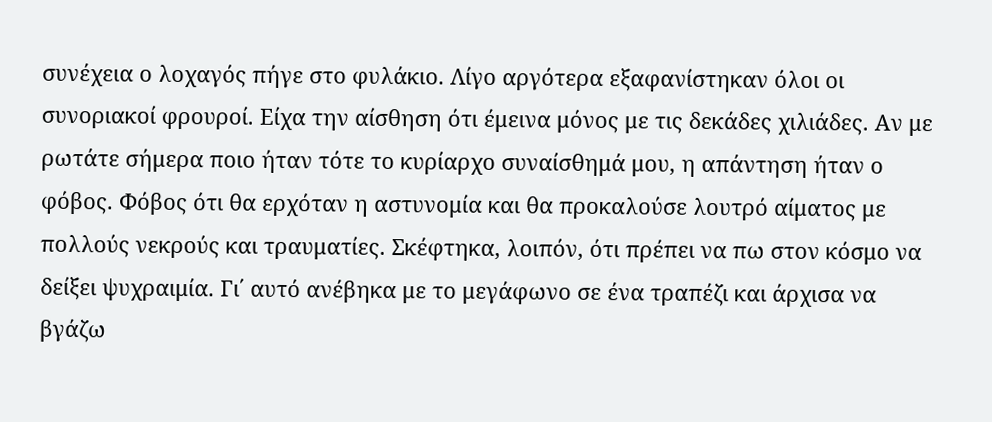συνέχεια ο λοχαγός πήγε στο φυλάκιο. Λίγο αργότερα εξαφανίστηκαν όλοι οι συνοριακοί φρουροί. Είχα την αίσθηση ότι έμεινα μόνος με τις δεκάδες χιλιάδες. Αν με ρωτάτε σήμερα ποιο ήταν τότε το κυρίαρχο συναίσθημά μου, η απάντηση ήταν ο φόβος. Φόβος ότι θα ερχόταν η αστυνομία και θα προκαλούσε λουτρό αίματος με πολλούς νεκρούς και τραυματίες. Σκέφτηκα, λοιπόν, ότι πρέπει να πω στον κόσμο να δείξει ψυχραιμία. Γι΄ αυτό ανέβηκα με το μεγάφωνο σε ένα τραπέζι και άρχισα να βγάζω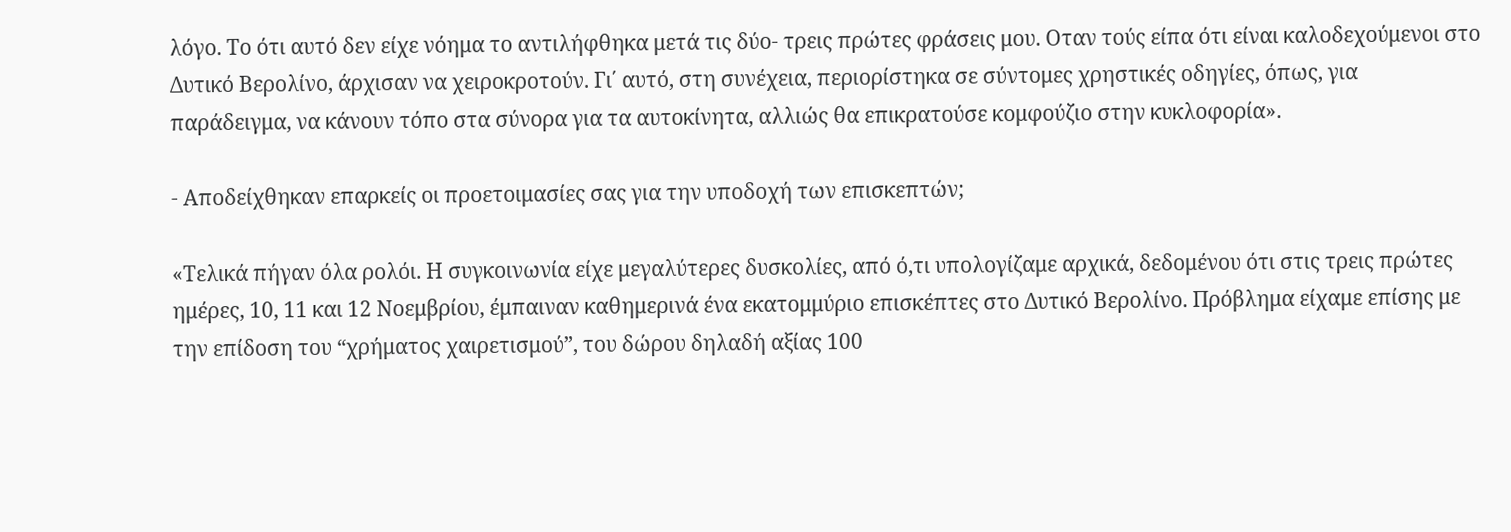λόγο. Το ότι αυτό δεν είχε νόημα το αντιλήφθηκα μετά τις δύο- τρεις πρώτες φράσεις μου. Οταν τούς είπα ότι είναι καλοδεχούμενοι στο Δυτικό Βερολίνο, άρχισαν να χειροκροτούν. Γι΄ αυτό, στη συνέχεια, περιορίστηκα σε σύντομες χρηστικές οδηγίες, όπως, για παράδειγμα, να κάνουν τόπο στα σύνορα για τα αυτοκίνητα, αλλιώς θα επικρατούσε κομφούζιο στην κυκλοφορία».

- Αποδείχθηκαν επαρκείς οι προετοιμασίες σας για την υποδοχή των επισκεπτών;

«Τελικά πήγαν όλα ρολόι. Η συγκοινωνία είχε μεγαλύτερες δυσκολίες, από ό,τι υπολογίζαμε αρχικά, δεδομένου ότι στις τρεις πρώτες ημέρες, 10, 11 και 12 Νοεμβρίου, έμπαιναν καθημερινά ένα εκατομμύριο επισκέπτες στο Δυτικό Βερολίνο. Πρόβλημα είχαμε επίσης με την επίδοση του “χρήματος χαιρετισμού”, του δώρου δηλαδή αξίας 100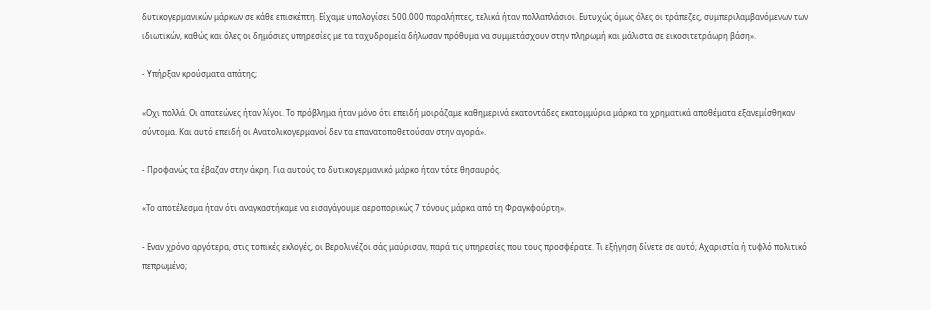δυτικογερμανικών μάρκων σε κάθε επισκέπτη. Είχαμε υπολογίσει 500.000 παραλήπτες, τελικά ήταν πολλαπλάσιοι. Ευτυχώς όμως όλες οι τράπεζες, συμπεριλαμβανόμενων των ιδιωτικών, καθώς και όλες οι δημόσιες υπηρεσίες με τα ταχυδρομεία δήλωσαν πρόθυμα να συμμετάσχουν στην πληρωμή και μάλιστα σε εικοσιτετράωρη βάση».

- Υπήρξαν κρούσματα απάτης;

«Οχι πολλά. Οι απατεώνες ήταν λίγοι. Το πρόβλημα ήταν μόνο ότι επειδή μοιράζαμε καθημερινά εκατοντάδες εκατομμύρια μάρκα τα χρηματικά αποθέματα εξανεμίσθηκαν σύντομα. Και αυτό επειδή οι Ανατολικογερμανοί δεν τα επανατοποθετούσαν στην αγορά».

- Προφανώς τα έβαζαν στην άκρη. Για αυτούς το δυτικογερμανικό μάρκο ήταν τότε θησαυρός.

«Το αποτέλεσμα ήταν ότι αναγκαστήκαμε να εισαγάγουμε αεροπορικώς 7 τόνους μάρκα από τη Φραγκφούρτη».

- Εναν χρόνο αργότερα, στις τοπικές εκλογές, οι Βερολινέζοι σάς μαύρισαν, παρά τις υπηρεσίες που τους προσφέρατε. Τι εξήγηση δίνετε σε αυτό; Αχαριστία ή τυφλό πολιτικό πεπρωμένο;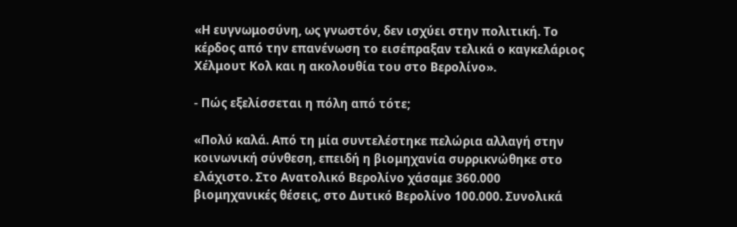«Η ευγνωμοσύνη, ως γνωστόν, δεν ισχύει στην πολιτική. Το κέρδος από την επανένωση το εισέπραξαν τελικά ο καγκελάριος Χέλμουτ Κολ και η ακολουθία του στο Βερολίνο».

- Πώς εξελίσσεται η πόλη από τότε;

«Πολύ καλά. Από τη μία συντελέστηκε πελώρια αλλαγή στην κοινωνική σύνθεση, επειδή η βιομηχανία συρρικνώθηκε στο ελάχιστο. Στο Ανατολικό Βερολίνο χάσαμε 360.000 βιομηχανικές θέσεις, στο Δυτικό Βερολίνο 100.000. Συνολικά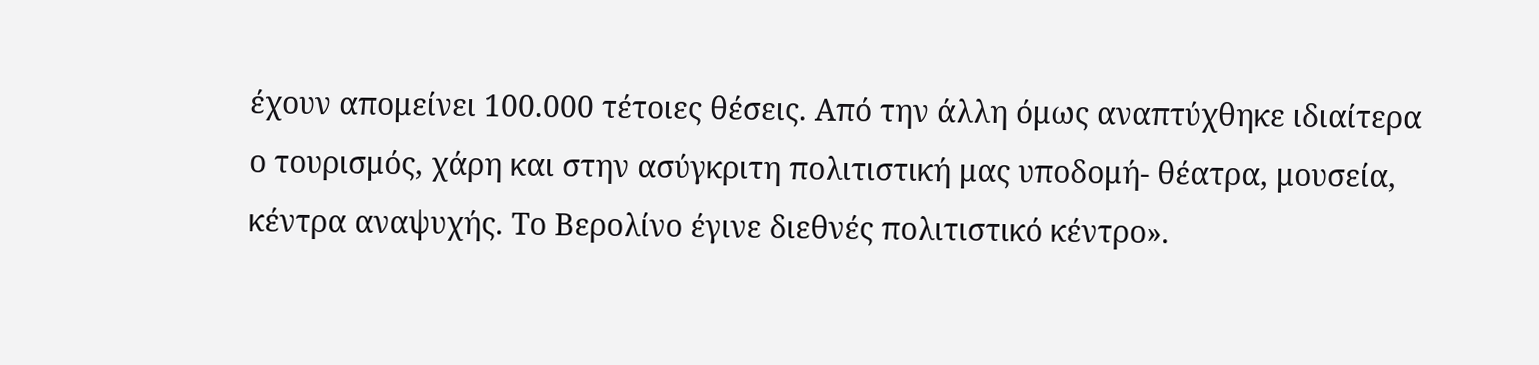έχουν απομείνει 100.000 τέτοιες θέσεις. Από την άλλη όμως αναπτύχθηκε ιδιαίτερα ο τουρισμός, χάρη και στην ασύγκριτη πολιτιστική μας υποδομή- θέατρα, μουσεία, κέντρα αναψυχής. Το Βερολίνο έγινε διεθνές πολιτιστικό κέντρο».